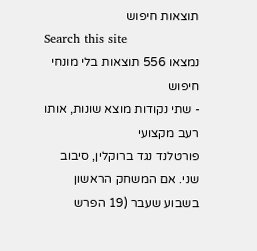תוצאות חיפוש
Search this site
נמצאו 556 תוצאות בלי מונחי חיפוש
- שתי נקודות מוצא שונות, אותו רעב מקצועי
פורטלנד נגד ברוקלין, סיבוב שני. אם המשחק הראשון בשבוע שעבר (19 הפרש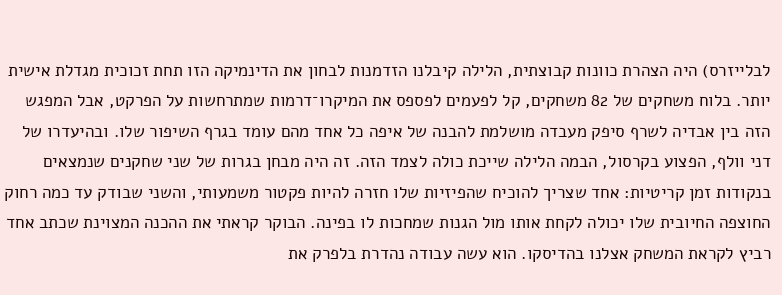לבלייזרס) היה הצהרת כוונות קבוצתית, הלילה קיבלנו הזדמנות לבחון את הדינמיקה הזו תחת זכוכית מגדלת אישית יותר. בלוח משחקים של 82 משחקים, קל לפעמים לפספס את המיקרו־דרמות שמתרחשות על הפרקט, אבל המפגש הזה בין אבדיה לשרף סיפק מעבדה מושלמת להבנה של איפה כל אחד מהם עומד בגרף השיפור שלו. ובהיעדרו של דני וולף, הפצוע בקרסול, הבמה הלילה שייכת כולה לצמד הזה. זה היה מבחן בגרות של שני שחקנים שנמצאים בנקודות זמן קריטיות: אחד שצריך להוכיח שהפיזיות שלו חזרה להיות פקטור משמעותי, והשני שבודק עד כמה רחוק החוצפה החיובית שלו יכולה לקחת אותו מול הגנות שמחכות לו בפינה. הבוקר קראתי את ההכנה המצוינת שכתב אחד רביץ לקראת המשחק אצלנו בהדיסקו. הוא עשה עבודה נהדרת בלפרק את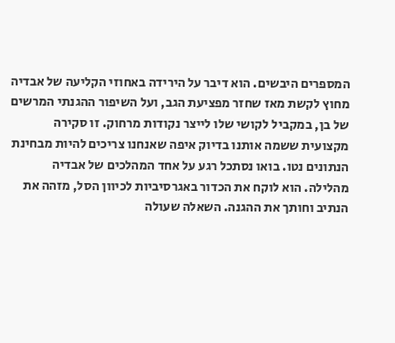המספרים היבשים. הוא דיבר על הירידה באחוזי הקליעה של אבדיה מחוץ לקשת מאז שחזר מפציעת הגב, ועל השיפור ההגנתי המרשים של בן, במקביל לקושי שלו לייצר נקודות מרחוק. זו סקירה מקצועית ששמה אותנו בדיוק איפה שאנחנו צריכים להיות מבחינת הנתונים נטו. בואו נסתכל רגע על אחד המהלכים של אבדיה מהלילה. הוא לוקח את הכדור באגרסיביות לכיוון הסל, מזהה את הנתיב וחותך את ההגנה. השאלה שעולה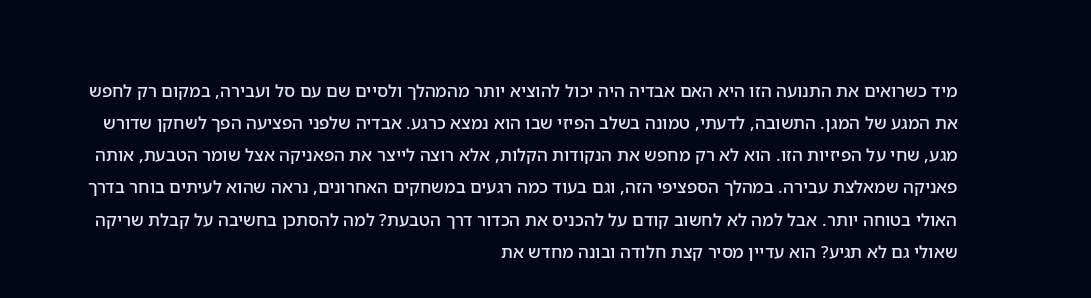מיד כשרואים את התנועה הזו היא האם אבדיה היה יכול להוציא יותר מהמהלך ולסיים שם עם סל ועבירה, במקום רק לחפש את המגע של המגן. התשובה, לדעתי, טמונה בשלב הפיזי שבו הוא נמצא כרגע. אבדיה שלפני הפציעה הפך לשחקן שדורש מגע, שחי על הפיזיות הזו. הוא לא רק מחפש את הנקודות הקלות, אלא רוצה לייצר את הפאניקה אצל שומר הטבעת, אותה פאניקה שמאלצת עבירה. במהלך הספציפי הזה, וגם בעוד כמה רגעים במשחקים האחרונים, נראה שהוא לעיתים בוחר בדרך האולי בטוחה יותר. אבל למה לא לחשוב קודם על להכניס את הכדור דרך הטבעת? למה להסתכן בחשיבה על קבלת שריקה שאולי גם לא תגיע? הוא עדיין מסיר קצת חלודה ובונה מחדש את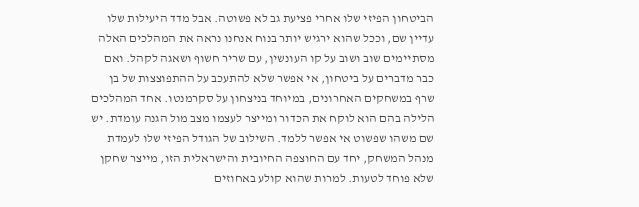הביטחון הפיזי שלו אחרי פציעת גב לא פשוטה. אבל מדד היעילות שלו עדיין שם, וככל שהוא ירגיש יותר בנוח אנחנו נראה את המהלכים האלה מסתיימים שוב ושוב על קו העונשין, עם שריר חשוף ושאגה לקהל. ואם כבר מדברים על ביטחון, אי אפשר שלא להתעכב על ההתפוצצות של בן שרף במשחקים האחרונים, במיוחד בניצחון על סקרמנטו. אחד המהלכים הלילה בהם הוא לוקח את הכדור ומייצר לעצמו מצב מול הגנה עומדת. יש שם משהו שפשוט אי אפשר ללמד. השילוב של הגודל הפיזי שלו לעמדת מנהל המשחק, יחד עם החוצפה החיובית והישראלית הזו, מייצר שחקן שלא פוחד לטעות. למרות שהוא קולע באחוזים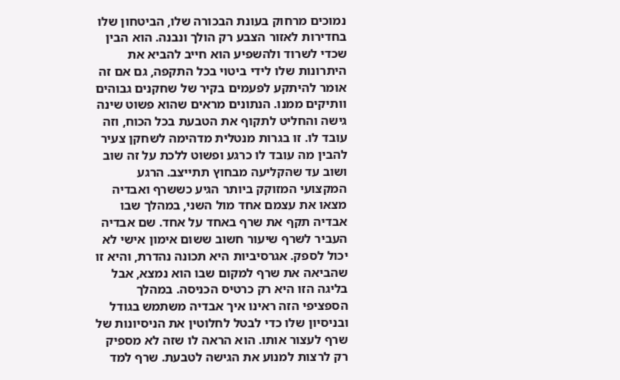נמוכים מרחוק בעונת הבכורה שלו, הביטחון שלו בחדירות לאזור הצבע רק הולך ונבנה. הוא הבין שכדי לשרוד ולהשפיע הוא חייב להביא את היתרונות שלו לידי ביטוי בכל התקפה, גם אם זה אומר להיתקע לפעמים בקיר של שחקנים גבוהים וותיקים ממנו. הנתונים מראים שהוא פשוט שינה גישה והחליט לתקוף את הטבעת בכל הכוח, וזה עובד לו. זו בגרות מנטלית מדהימה לשחקן צעיר להבין מה עובד לו כרגע ופשוט ללכת על זה שוב ושוב עד שהקליעה מבחוץ תתייצב. הרגע המקצועי המזוקק ביותר הגיע כששרף ואבדיה מצאו את עצמם אחד מול השני, במהלך שבו אבדיה תקף את שרף באחד על אחד. שם אבדיה העביר לשרף שיעור חשוב ששום אימון אישי לא יכול לספק. אגרסיביות היא תכונה נהדרת, והיא זו שהביאה את שרף למקום שבו הוא נמצא, אבל בליגה הזו היא רק כרטיס הכניסה. במהלך הספציפי הזה ראינו איך אבדיה משתמש בגודל ובניסיון שלו כדי לבטל לחלוטין את הניסיונות של שרף לעצור אותו. הוא הראה לו שזה לא מספיק רק לרצות למנוע את הגישה לטבעת. שרף למד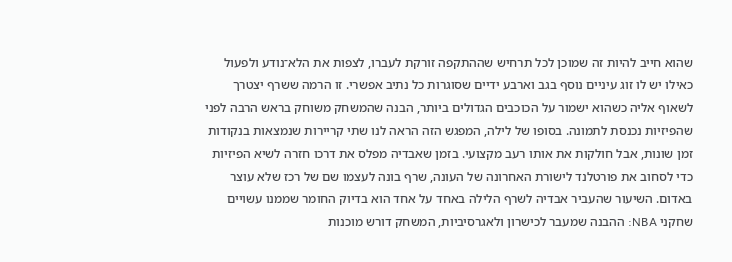שהוא חייב להיות זה שמוכן לכל תרחיש שההתקפה זורקת לעברו, לצפות את הלא־נודע ולפעול כאילו יש לו זוג עיניים נוסף בגב וארבע ידיים שסוגרות כל נתיב אפשרי. זו הרמה ששרף יצטרך לשאוף אליה כשהוא ישמור על הכוכבים הגדולים ביותר, הבנה שהמשחק משוחק בראש הרבה לפני שהפיזיות נכנסת לתמונה. בסופו של לילה, המפגש הזה הראה לנו שתי קריירות שנמצאות בנקודות זמן שונות, אבל חולקות את אותו רעב מקצועי. בזמן שאבדיה מפלס את דרכו חזרה לשיא הפיזיות כדי לסחוב את פורטלנד לישורת האחרונה של העונה, שרף בונה לעצמו שם של רכז שלא עוצר באדום. השיעור שהעביר אבדיה לשרף הלילה באחד על אחד הוא בדיוק החומר שממנו עשויים שחקני NBA: ההבנה שמעבר לכישרון ולאגרסיביות, המשחק דורש מוכנות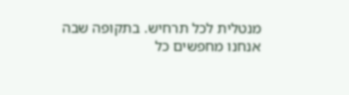מנטלית לכל תרחיש. בתקופה שבה אנחנו מחפשים כל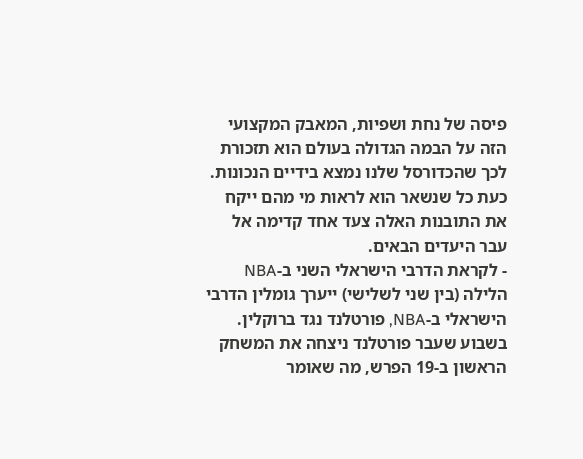פיסה של נחת ושפיות, המאבק המקצועי הזה על הבמה הגדולה בעולם הוא תזכורת לכך שהכדורסל שלנו נמצא בידיים הנכונות. כעת כל שנשאר הוא לראות מי מהם ייקח את התובנות האלה צעד אחד קדימה אל עבר היעדים הבאים.
- לקראת הדרבי הישראלי השני ב-NBA
הלילה (בין שני לשלישי) ייערך גומלין הדרבי הישראלי ב-NBA, פורטלנד נגד ברוקלין. בשבוע שעבר פורטלנד ניצחה את המשחק הראשון ב-19 הפרש, מה שאומר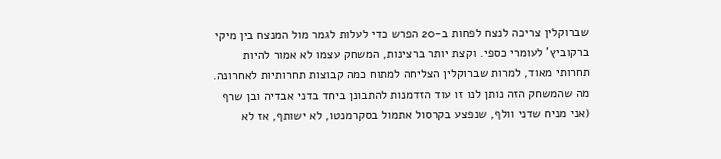שברוקלין צריכה לנצח לפחות ב-20 הפרש כדי לעלות לגמר מול המנצח בין מיקי ברקוביץ' לעומרי כספי. וקצת יותר ברצינות, המשחק עצמו לא אמור להיות תחרותי מאוד, למרות שברוקלין הצליחה למתוח כמה קבוצות תחרותיות לאחרונה. מה שהמשחק הזה נותן לנו זו עוד הזדמנות להתבונן ביחד בדני אבדיה ובן שרף (אני מניח שדני וולף, שנפצע בקרסול אתמול בסקרמנטו, לא ישותף, אז לא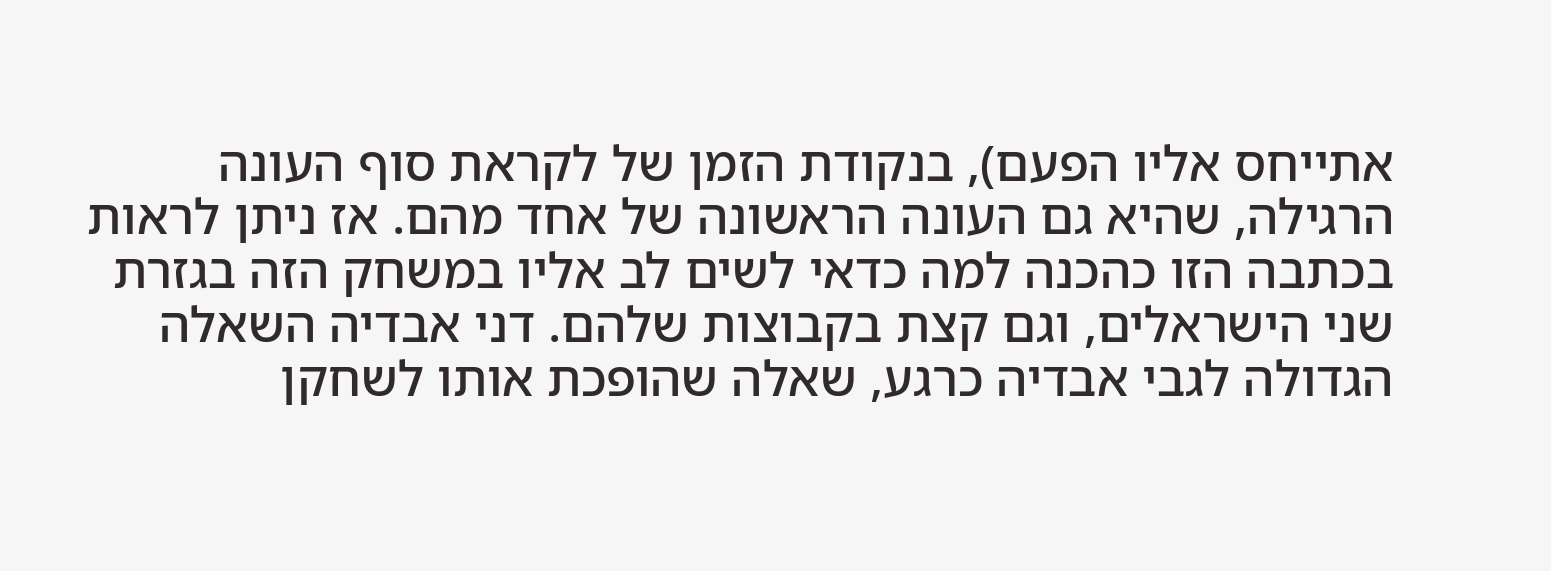אתייחס אליו הפעם), בנקודת הזמן של לקראת סוף העונה הרגילה, שהיא גם העונה הראשונה של אחד מהם. אז ניתן לראות בכתבה הזו כהכנה למה כדאי לשים לב אליו במשחק הזה בגזרת שני הישראלים, וגם קצת בקבוצות שלהם. דני אבדיה השאלה הגדולה לגבי אבדיה כרגע, שאלה שהופכת אותו לשחקן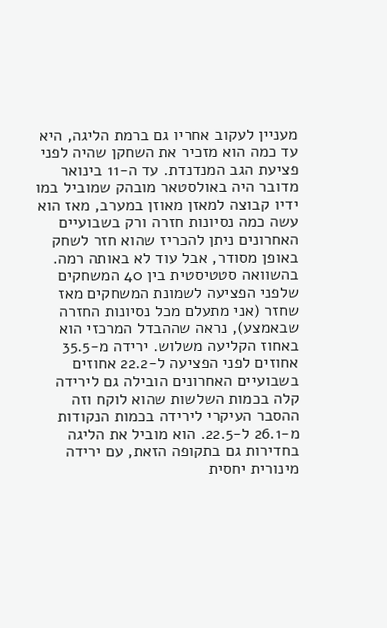מעניין לעקוב אחריו גם ברמת הליגה, היא עד כמה הוא מזכיר את השחקן שהיה לפני פציעת הגב המנדנדת. עד ה-11 בינואר מדובר היה באולסטאר מובהק שמוביל במו ידיו קבוצה למאזן מאוזן במערב, מאז הוא עשה כמה נסיונות חזרה ורק בשבועיים האחרונים ניתן להכריז שהוא חזר לשחק באופן מסודר, אבל עוד לא באותה רמה. בהשוואה סטטיסטית בין 40 המשחקים שלפני הפציעה לשמונת המשחקים מאז שחזר (אני מתעלם מכל נסיונות החזרה שבאמצע), נראה שההבדל המרכזי הוא באחוז הקליעה משלוש. ירידה מ-35.5 אחוזים לפני הפציעה ל-22.2 אחוזים בשבועיים האחרונים הובילה גם לירידה קלה בכמות השלשות שהוא לוקח וזה ההסבר העיקרי לירידה בכמות הנקודות מ-26.1 ל-22.5. הוא מוביל את הליגה בחדירות גם בתקופה הזאת, עם ירידה מינורית יחסית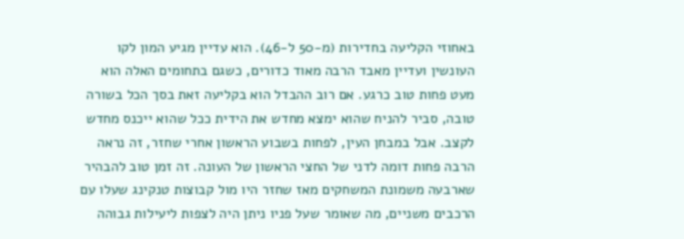באחוזי הקליעה בחדירות (מ-50 ל-46). הוא עדיין מגיע המון לקו העונשין ועדיין מאבד הרבה מאוד כדורים, כשגם בתחומים האלה הוא מעט פחות טוב כרגע. אם רוב ההבדל הוא בקליעה זאת בסך הכל בשורה טובה, סביר להניח שהוא ימצא מחדש את הידית ככל שהוא ייכנס מחדש לקצב. אבל במבחן העין, לפחות בשבוע הראשון אחרי שחזר, זה נראה הרבה פחות דומה לדני של החצי הראשון של העונה. זה זמן טוב להבהיר שארבעה משמונת המשחקים מאז שחזר היו מול קבוצות טנקינג שעלו עם הרכבים משניים, מה שאומר שעל פניו ניתן היה לצפות ליעילות גבוהה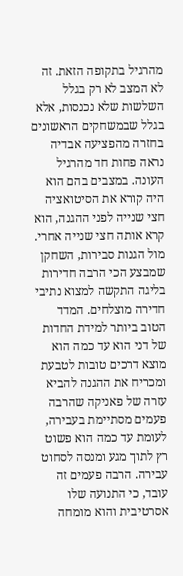מהרגיל בתקופה הזאת. זה לא המצב לא רק בגלל השלשות שלא נכנסות, אלא בגלל שבמשחקים הראשונים בחזרה מהפציעה אבדיה נראה פחות חד מהרגיל העונה. במצבים בהם הוא היה קורא את הסיטואציה חצי שנייה לפני ההגנה, הוא קרא אותה חצי שנייה אחרי. מול הגנות סבירות, השחקן שמבצע הכי הרבה חדירות בליגה התקשה למצוא נתיבי חדירה מוצלחים. המדד הטוב ביותר למידת החדות של דני הוא עד כמה הוא מוצא דרכים טובות לטבעת ומכריח את ההגנה להביא עזרה של פאניקה שהרבה פעמים מסתיימת בעבירה, לעומת עד כמה הוא פשוט רץ לתוך מגע ומנסה לסחוט עבירה. הרבה פעמים זה עובד, כי התנועה שלו אסרטיבית והוא מומחה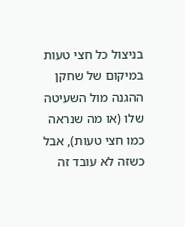בניצול כל חצי טעות במיקום של שחקן ההגנה מול השעיטה שלו (או מה שנראה כמו חצי טעות), אבל כשזה לא עובד זה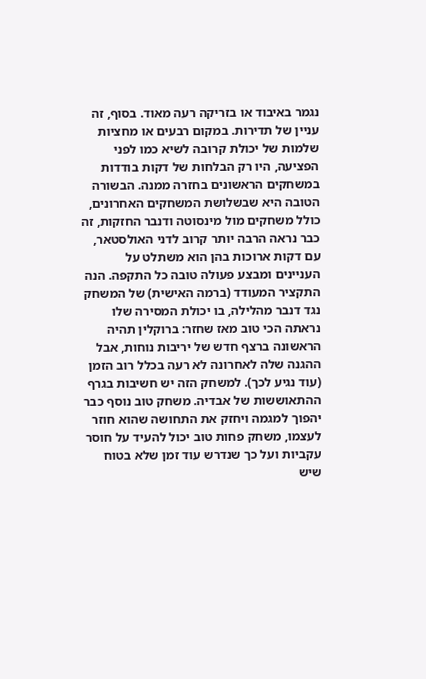נגמר באיבוד או בזריקה רעה מאוד. בסוף, זה עניין של תדירות. במקום רבעים או מחציות שלמות של יכולת קרובה לשיא כמו לפני הפציעה, היו רק הבלחות של דקות בודדות במשחקים הראשונים בחזרה ממנה. הבשורה הטובה היא שבשלושת המשחקים האחרונים, כולל משחקים מול מינסוטה ודנבר החזקות, זה כבר נראה הרבה יותר קרוב לדני האולסטאר, עם דקות ארוכות בהן הוא משתלט על העניינים ומבצע פעולה טובה כל התקפה. הנה התקציר המעודד (ברמה האישית) של המשחק נגד דנבר מהלילה, בו יכולת המסירה שלו נראתה הכי טוב מאז שחזר: ברוקלין תהיה הראשונה ברצף חדש של יריבות נוחות, אבל ההגנה שלה לאחרונה לא רעה בכלל רוב הזמן (עוד נגיע לכך). למשחק הזה יש חשיבות בגרף ההתאוששות של אבדיה. משחק טוב נוסף כבר יהפוך למגמה ויחזק את התחושה שהוא חוזר לעצמו, משחק פחות טוב יכול להעיד על חוסר עקביות ועל כך שנדרש עוד זמן שלא בטוח שיש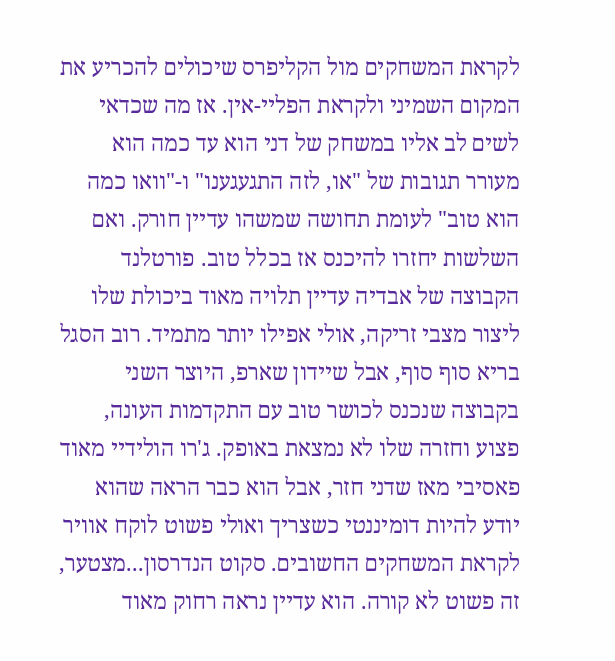לקראת המשחקים מול הקליפרס שיכולים להכריע את המקום השמיני ולקראת הפליי-אין. אז מה שכדאי לשים לב אליו במשחק של דני הוא עד כמה הוא מעורר תגובות של "או, לזה התגעגענו" ו-"וואו כמה הוא טוב" לעומת תחושה שמשהו עדיין חורק. ואם השלשות יחזרו להיכנס אז בכלל טוב. פורטלנד הקבוצה של אבדיה עדיין תלויה מאוד ביכולת שלו ליצור מצבי זריקה, אולי אפילו יותר מתמיד. רוב הסגל בריא סוף סוף, אבל שיידון שארפ, היוצר השני בקבוצה שנכנס לכושר טוב עם התקדמות העונה, פצוע וחזרה שלו לא נמצאת באופק. ג'רו הולידיי מאוד פאסיבי מאז שדני חזר, אבל הוא כבר הראה שהוא יודע להיות דומיננטי כשצריך ואולי פשוט לוקח אוויר לקראת המשחקים החשובים. סקוט הנדרסון...מצטער, זה פשוט לא קורה. הוא עדיין נראה רחוק מאוד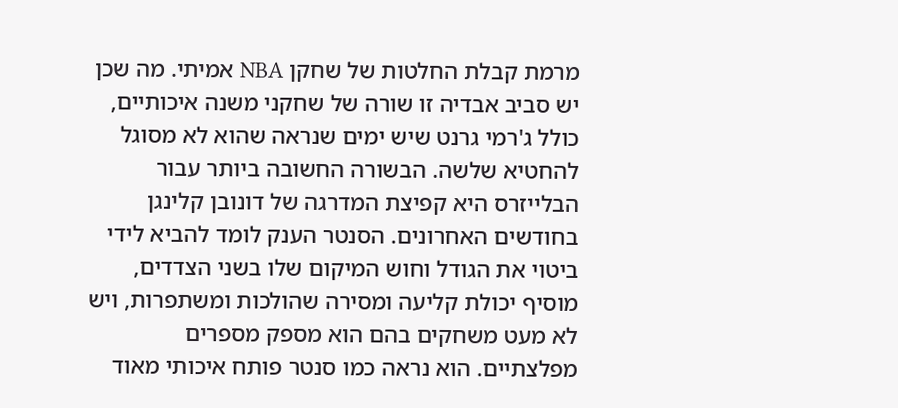מרמת קבלת החלטות של שחקן NBA אמיתי. מה שכן יש סביב אבדיה זו שורה של שחקני משנה איכותיים, כולל ג'רמי גרנט שיש ימים שנראה שהוא לא מסוגל להחטיא שלשה. הבשורה החשובה ביותר עבור הבלייזרס היא קפיצת המדרגה של דונובן קלינגן בחודשים האחרונים. הסנטר הענק לומד להביא לידי ביטוי את הגודל וחוש המיקום שלו בשני הצדדים, מוסיף יכולת קליעה ומסירה שהולכות ומשתפרות, ויש לא מעט משחקים בהם הוא מספק מספרים מפלצתיים. הוא נראה כמו סנטר פותח איכותי מאוד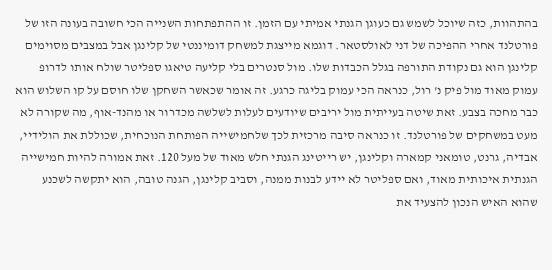בהתהוות, כזה שיוכל לשמש גם כעוגן הגנתי אמיתי עם הזמן. זו ההתפתחות השנייה הכי חשובה בעונה הזו של פורטלנד אחרי ההפיכה של דני לאולסטאר. דוגמא מייצגת למשחק דומיננטי של קלינגן אבל במצבים מסוימים קלינגן הוא גם נקודת התורפה בגלל הכבדות שלו. מול סנטרים בלי קליעה טיאגו ספליטר שולח אותו לדרופ עמוק מאוד מול פיק נ' רול, כנראה הכי עמוק בליגה כרגע. זה אומר שכאשר השחקן שלו חוסם על קו השלוש הוא כבר מחכה בצבע. זאת שיטה בעייתית מול יריבים שיודעים לעלות לשלשה מכדרור או מהנד-אוף, מה שקורה לא מעט במשחקים של פורטלנד. זו כנראה סיבה מרכזית לכך שלחמישייה הפותחת הנוכחית, שכוללת את הולידיי, אבדיה, גרנט, טומאני קמארה וקלינגן, יש רייטינג הגנתי חלש מאוד של מעל 120. זאת אמורה להיות חמישייה הגנתית איכותית מאוד, ואם ספליטר לא יידע לבנות ממנה, וסביב קלינגן, הגנה טובה, הוא יתקשה לשכנע שהוא האיש הנכון להצעיד את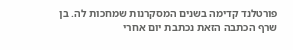פורטלנד קדימה בשנים המסקרנות שמחכות לה. בן שרף הכתבה הזאת נכתבת יום אחרי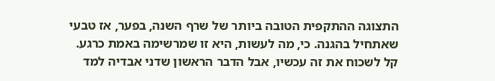התצוגה ההתקפית הטובה ביותר של שרף השנה, בפער, אז טבעי שאתחיל בהגנה. כי, מה לעשות, היא זו שמרשימה באמת כרגע. קל לשכוח את זה עכשיו, אבל הדבר הראשון שדני אבדיה למד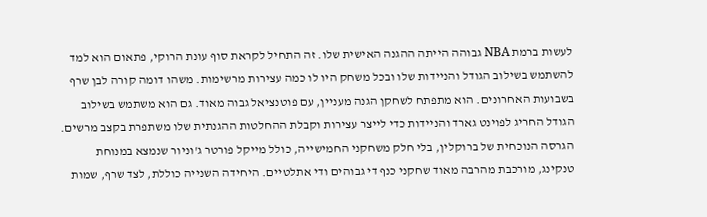לעשות ברמת NBA גבוהה הייתה ההגנה האישית שלו. זה התחיל לקראת סוף עונת הרוקי, פתאום הוא למד להשתמש בשילוב הגודל והניידות שלו ובכל משחק היו לו כמה עצירות מרשימות. משהו דומה קורה לבן שרף בשבועות האחרונים. הוא מתפתח לשחקן הגנה מעניין, עם פוטנציאל גבוה מאוד. גם הוא משתמש בשילוב הגודל החריג לפוינט גארד והניידות כדי לייצר עצירות וקבלת ההחלטות ההגנתית שלו משתפרת בקצב מרשים. הגרסה הנוכחית של ברוקלין, בלי חלק משחקני החמישייה, כולל מייקל פורטר ג'וניור שנמצא במנוחת טנקינג, מורכבת מהרבה מאוד שחקני כנף די גבוהים ודי אתלטיים. היחידה השנייה כוללת, לצד שרף, שמות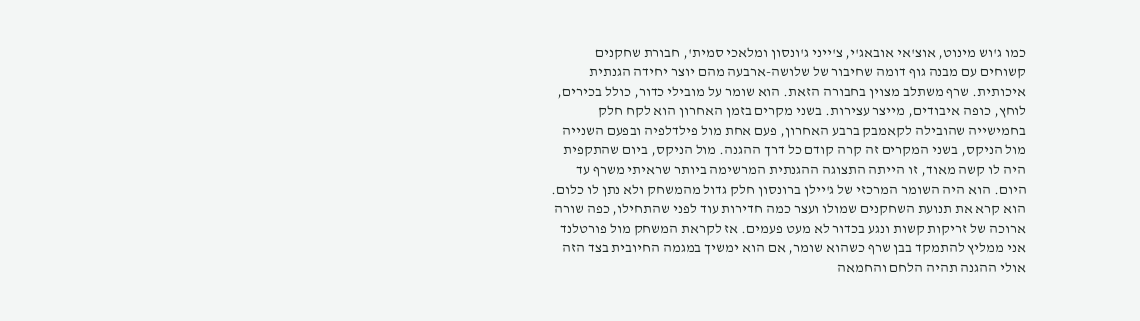כמו ג'וש מינוט, אוצ'אי אובאג'י, צ'ייני ג'ונסון ומלאכי סמית', חבורת שחקנים קשוחים עם מבנה גוף דומה שחיבור של שלושה-ארבעה מהם יוצר יחידה הגנתית איכותית. שרף משתלב מצוין בחבורה הזאת. הוא שומר על מובילי כדור, כולל בכירים, לוחץ, כופה איבודים, מייצר עצירות. בשני מקרים בזמן האחרון הוא לקח חלק בחמישייה שהובילה לקאמבק ברבע האחרון, פעם אחת מול פילדלפיה ובפעם השנייה מול הניקס, בשני המקרים זה קרה קודם כל דרך ההגנה. מול הניקס, ביום שהתקפית היה לו קשה מאוד, זו הייתה התצוגה ההגנתית המרשימה ביותר שראיתי משרף עד היום. הוא היה השומר המרכזי של ג'יילן ברונסון חלק גדול מהמשחק ולא נתן לו כלום. הוא קרא את תנועת השחקנים שמולו ועצר כמה חדירות עוד לפני שהתחילו, כפה שורה ארוכה של זריקות קשות ונגע בכדור לא מעט פעמים. אז לקראת המשחק מול פורטלנד אני ממליץ להתמקד בבן שרף כשהוא שומר, אם הוא ימשיך במגמה החיובית בצד הזה אולי ההגנה תהיה הלחם והחמאה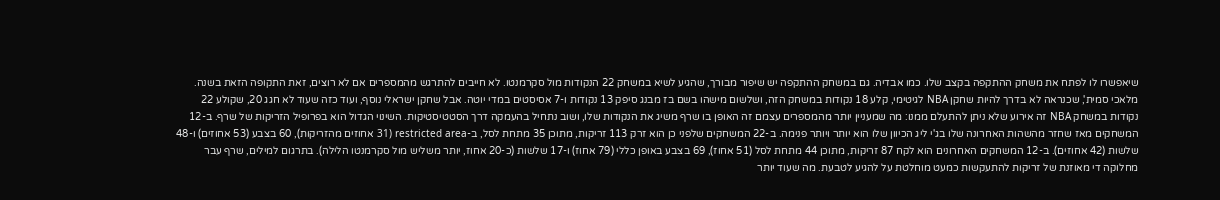שיאפשרו לו לפתח את משחק ההתקפה בקצב שלו. כמו אבדיה. גם במשחק ההתקפה יש שיפור מבורך, שהגיע לשיא במשחק 22 הנקודות מול סקרמנטו. לא חייבים להתרגש מהמספרים אם לא רוצים, זאת התקופה הזאת בשנה. מלאכי סמית', שכנראה לא בדרך להיות שחקן NBA לגיטימי, קלע 18 נקודות במשחק הזה, ושלשום מישהו בשם בז מבנג סיפק 13 נקודות ו-7 אסיסטים במדי יוטה. אבל שחקן ישראלי נוסף, ועוד כזה שעוד לא חגג 20, שקולע 22 נקודות במשחק NBA זה אירוע שלא ניתן להתעלם ממנו: מה שמעניין יותר מהמספרים עצמם זה האופן בו שרף משיג את הנקודות שלו, ושוב נתחיל בהעמקה דרך הסטטיסטיקות. השינוי הגדול הוא בפרופיל הזריקות של שרף. ב-12 המשחקים מאז שחזר מהשהות האחרונה שלו בג'י ליג הכיוון שלו הוא יותר ויותר פנימה. ב-22 המשחקים שלפני כן הוא זרק 113 זריקות, מתוכן 35 מתחת לסל, ב-restricted area (31 אחוזים מהזריקות), 60 בצבע (53 אחוזים) ו-48 שלשות (42 אחוזים). ב-12 המשחקים האחרונים הוא לקח 87 זריקות, מתוכן 44 מתחת לסל (51 אחוז), 69 בצבע באופן כללי (79 אחוז) ו-17 שלשות (כ-20 אחוז, יותר משליש מול סקרמנטו הלילה). בתרגום למילים, שרף עבר מחלוקה די מאוזנת של זריקות להתעקשות כמעט מוחלטת על להגיע לטבעת. מה שעוד יותר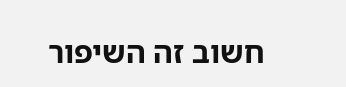חשוב זה השיפור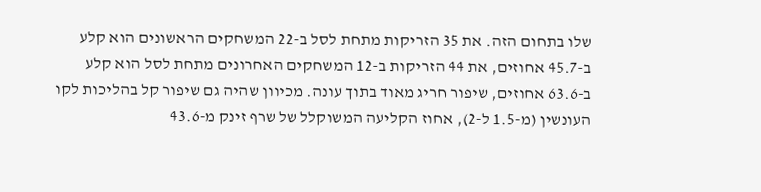שלו בתחום הזה. את 35 הזריקות מתחת לסל ב-22 המשחקים הראשונים הוא קלע ב-45.7 אחוזים, את 44 הזריקות ב-12 המשחקים האחרונים מתחת לסל הוא קלע ב-63.6 אחוזים, שיפור חריג מאוד בתוך עונה. מכיוון שהיה גם שיפור קל בהליכות לקו העונשין (מ-1.5 ל-2), אחוז הקליעה המשוקלל של שרף זינק מ-43.6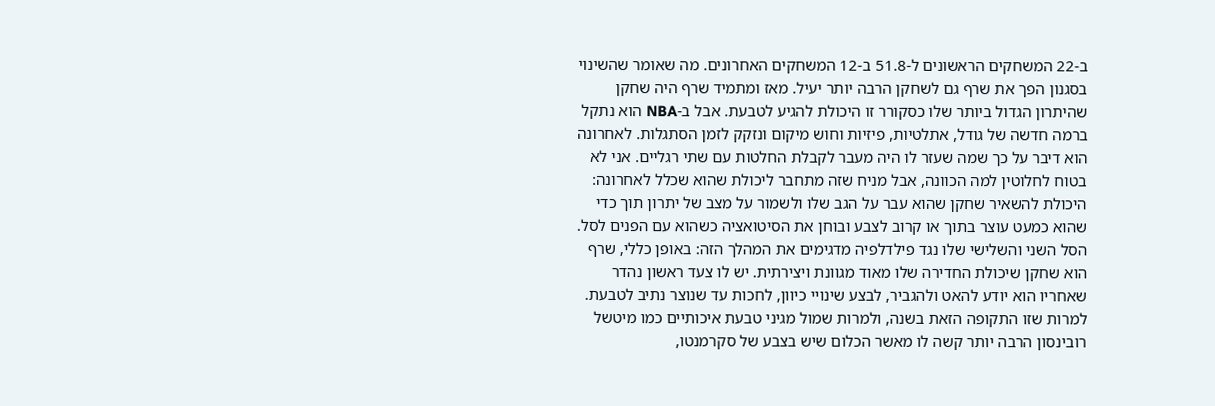ב-22 המשחקים הראשונים ל-51.8 ב-12 המשחקים האחרונים. מה שאומר שהשינוי בסגנון הפך את שרף גם לשחקן הרבה יותר יעיל. מאז ומתמיד שרף היה שחקן שהיתרון הגדול ביותר שלו כסקורר זו היכולת להגיע לטבעת. אבל ב-NBA הוא נתקל ברמה חדשה של גודל, אתלטיות, פיזיות וחוש מיקום ונזקק לזמן הסתגלות. לאחרונה הוא דיבר על כך שמה שעזר לו היה מעבר לקבלת החלטות עם שתי רגליים. אני לא בטוח לחלוטין למה הכוונה, אבל מניח שזה מתחבר ליכולת שהוא שכלל לאחרונה: היכולת להשאיר שחקן שהוא עבר על הגב שלו ולשמור על מצב של יתרון תוך כדי שהוא כמעט עוצר בתוך או קרוב לצבע ובוחן את הסיטואציה כשהוא עם הפנים לסל. הסל השני והשלישי שלו נגד פילדלפיה מדגימים את המהלך הזה: באופן כללי, שרף הוא שחקן שיכולת החדירה שלו מאוד מגוונת ויצירתית. יש לו צעד ראשון נהדר שאחריו הוא יודע להאט ולהגביר, לבצע שינויי כיוון, לחכות עד שנוצר נתיב לטבעת. למרות שזו התקופה הזאת בשנה, ולמרות שמול מגיני טבעת איכותיים כמו מיטשל רובינסון הרבה יותר קשה לו מאשר הכלום שיש בצבע של סקרמנטו,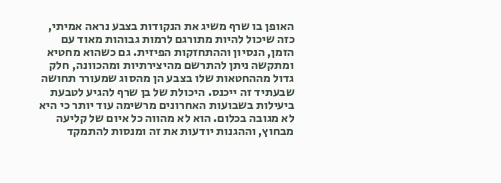האופן בו שרף משיג את הנקודות בצבע נראה אמיתי, כזה שיכול להיות מתורגם לרמות גבוהות מאוד עם הזמן, הנסיון וההתחזקות הפיזית. גם כשהוא מחטיא ומתקשה ניתן להתרשם מהיצירתיות ומהכוונה, חלק גדול מההחטאות שלו בצבע הן מהסוג שמעורר תחושה שבעתיד זה ייכנס. היכולת של בן שרף להגיע לטבעת ביעילות בשבועות האחרונים מרשימה עוד יותר כי היא לא מגובה בכלום. הוא לא מהווה כל איום של קליעה מבחוץ, וההגנות יודעות את זה ומנסות להתמקד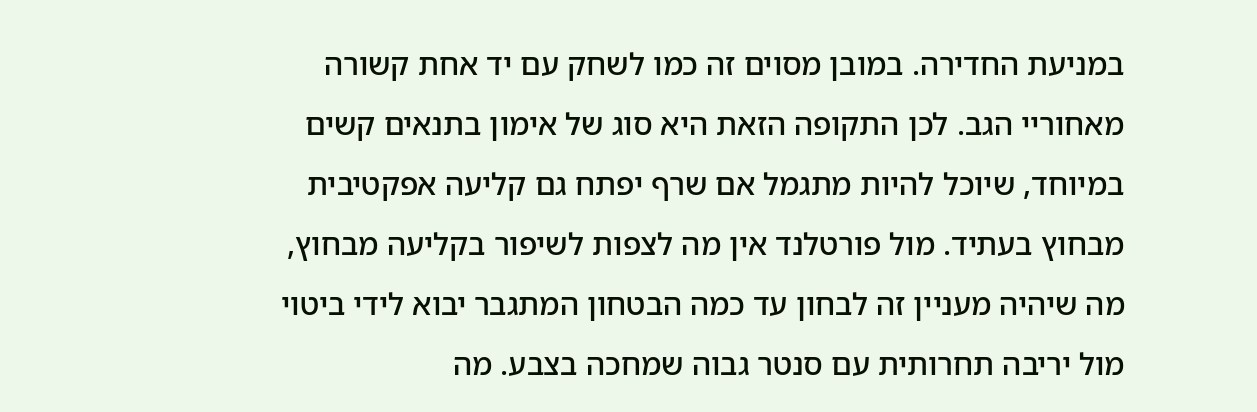במניעת החדירה. במובן מסוים זה כמו לשחק עם יד אחת קשורה מאחוריי הגב. לכן התקופה הזאת היא סוג של אימון בתנאים קשים במיוחד, שיוכל להיות מתגמל אם שרף יפתח גם קליעה אפקטיבית מבחוץ בעתיד. מול פורטלנד אין מה לצפות לשיפור בקליעה מבחוץ, מה שיהיה מעניין זה לבחון עד כמה הבטחון המתגבר יבוא לידי ביטוי מול יריבה תחרותית עם סנטר גבוה שמחכה בצבע. מה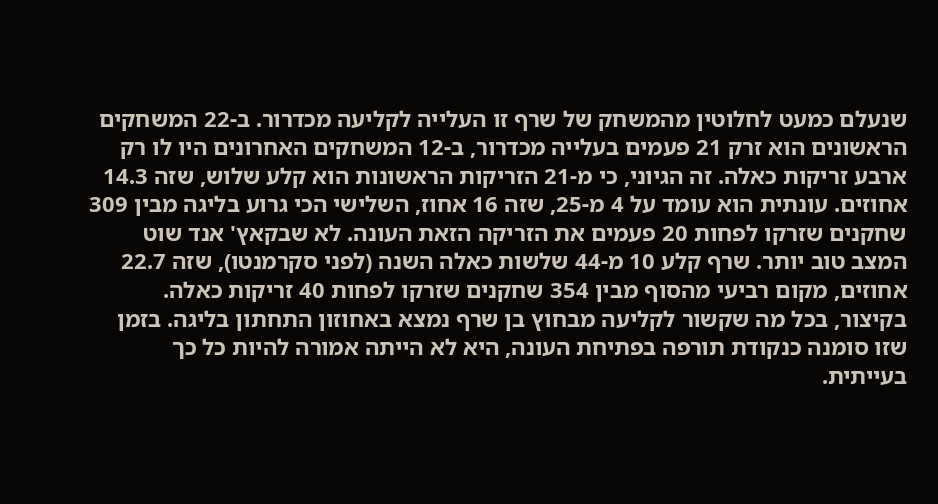שנעלם כמעט לחלוטין מהמשחק של שרף זו העלייה לקליעה מכדרור. ב-22 המשחקים הראשונים הוא זרק 21 פעמים בעלייה מכדרור, ב-12 המשחקים האחרונים היו לו רק ארבע זריקות כאלה. זה הגיוני, כי מ-21 הזריקות הראשונות הוא קלע שלוש, שזה 14.3 אחוזים. עונתית הוא עומד על 4 מ-25, שזה 16 אחוז, השלישי הכי גרוע בליגה מבין 309 שחקנים שזרקו לפחות 20 פעמים את הזריקה הזאת העונה. לא שבקאץ' אנד שוט המצב טוב יותר. שרף קלע 10 מ-44 שלשות כאלה השנה (לפני סקרמנטו), שזה 22.7 אחוזים, מקום רביעי מהסוף מבין 354 שחקנים שזרקו לפחות 40 זריקות כאלה. בקיצור, בכל מה שקשור לקליעה מבחוץ בן שרף נמצא באחוזון התחתון בליגה. בזמן שזו סומנה כנקודת תורפה בפתיחת העונה, היא לא הייתה אמורה להיות כל כך בעייתית.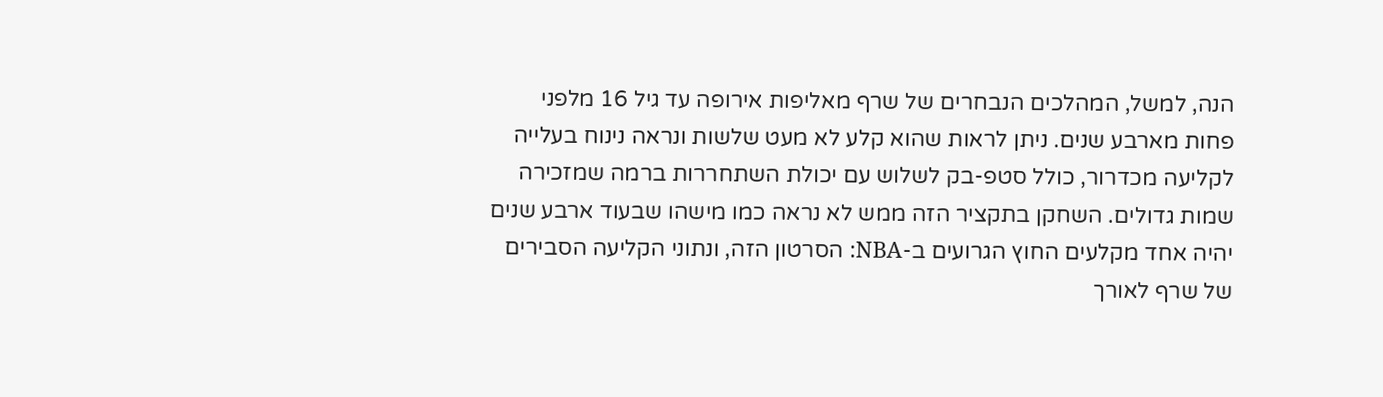הנה, למשל, המהלכים הנבחרים של שרף מאליפות אירופה עד גיל 16 מלפני פחות מארבע שנים. ניתן לראות שהוא קלע לא מעט שלשות ונראה נינוח בעלייה לקליעה מכדרור, כולל סטפ-בק לשלוש עם יכולת השתחררות ברמה שמזכירה שמות גדולים. השחקן בתקציר הזה ממש לא נראה כמו מישהו שבעוד ארבע שנים יהיה אחד מקלעים החוץ הגרועים ב-NBA: הסרטון הזה, ונתוני הקליעה הסבירים של שרף לאורך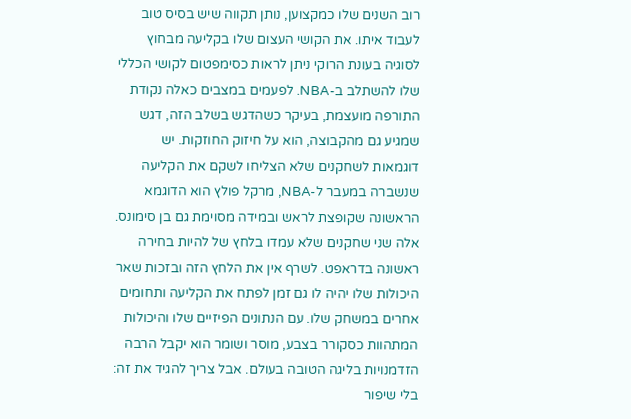רוב השנים שלו כמקצוען, נותן תקווה שיש בסיס טוב לעבוד איתו. את הקושי העצום שלו בקליעה מבחוץ לסוגיה בעונת הרוקי ניתן לראות כסימפטום לקושי הכללי שלו להשתלב ב-NBA. לפעמים במצבים כאלה נקודת התורפה מועצמת, בעיקר כשהדגש בשלב הזה, דגש שמגיע גם מהקבוצה, הוא על חיזוק החוזקות. יש דוגמאות לשחקנים שלא הצליחו לשקם את הקליעה שנשברה במעבר ל-NBA, מרקל פולץ הוא הדוגמא הראשונה שקופצת לראש ובמידה מסוימת גם בן סימונס. אלה שני שחקנים שלא עמדו בלחץ של להיות בחירה ראשונה בדראפט. לשרף אין את הלחץ הזה ובזכות שאר היכולות שלו יהיה לו גם זמן לפתח את הקליעה ותחומים אחרים במשחק שלו. עם הנתונים הפיזיים שלו והיכולות המתהוות כסקורר בצבע, מוסר ושומר הוא יקבל הרבה הזדמנויות בליגה הטובה בעולם. אבל צריך להגיד את זה: בלי שיפור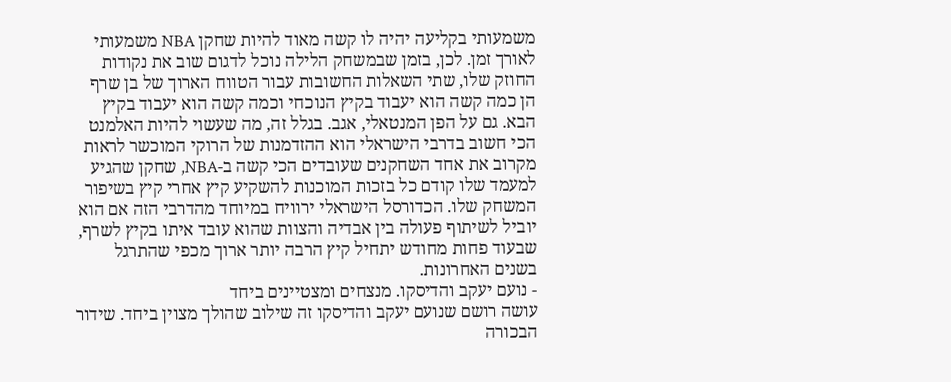משמעותי בקליעה יהיה לו קשה מאוד להיות שחקן NBA משמעותי לאורך זמן. לכן, בזמן שבמשחק הלילה נוכל לדגום שוב את נקודות החוזק שלו, שתי השאלות החשובות עבור הטווח הארוך של בן שרף הן כמה קשה הוא יעבוד בקיץ הנוכחי וכמה קשה הוא יעבוד בקיץ הבא. גם על הפן המנטאלי, אגב. בגלל זה, מה שעשוי להיות האלמנט הכי חשוב בדרבי הישראלי הוא ההזדמנות של הרוקי המוכשר לראות מקרוב את אחד השחקנים שעובדים הכי קשה ב-NBA, שחקן שהגיע למעמד שלו קודם כל בזכות המוכנות להשקיע קיץ אחרי קיץ בשיפור המשחק שלו. הכדורסל הישראלי ירוויח במיוחד מהדרבי הזה אם הוא יוביל לשיתוף פעולה בין אבדיה והצוות שהוא עובד איתו בקיץ לשרף, שבעוד פחות מחודש יתחיל קיץ הרבה יותר ארוך מכפי שהתרגל בשנים האחרונות.
- נועם יעקב והדיסקו. מנצחים ומצטיינים ביחד
עושה רושם שנועם יעקב והדיסקו זה שילוב שהולך מצוין ביחד. שידור הבכורה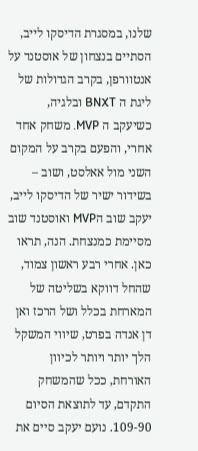שלנו, במסגרת הדיסקו לייב, הסתיים בנצחון של אוסטנד על אנטוורפן, בקרב הגדולות של ליגת ה BNXT ובלגיה, כשיעקב ה MVP. משחק אחד אחרי, והפעם בקרב על המקום השני מול אאלסט, ושוב – בשידור ישיר של הדיסקו לייב, יעקב שוב הMVP ואוסטנד שוב מסיימת כמנצחת. הנה, תראו כאן. אחרי רבע ראשון צמוד, שהחל דווקא בשליטה של המארחת בכלל ושל הרכז ואן דן אנדה בפרט, שיווי המשקל הלך יותר ויותר לכיוון האורחת, ככל שהמשחק התקדם, עד לתוצאת הסיום 109-90. נועם יעקב סיים את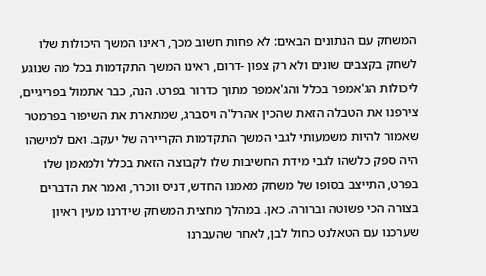המשחק עם הנתונים הבאים: לא פחות חשוב מכך, ראינו המשך היכולות שלו לשחק בקצבים שונים ולא רק צפון -דרום, ראינו המשך התקדמות בכל מה שנוגע ליכולות הג'אמפר בכלל והג'אמפר מתוך כדרור בפרט. הנה, כבר אתמול בפריגיים, צירפנו את הטבלה הזאת שהכין אהרל'ה ויסברג, שמתארת את השיפור בפרמטר שאמור להיות משמעותי לגבי המשך התקדמות הקריירה של יעקב. ואם למישהו היה ספק כלשהו לגבי מידת החשיבות שלו לקבוצה הזאת בכלל ולמאמן שלו בפרט, התייצב בסופו של משחק מאמנו החדש, דניס ווכרר, ואמר את הדברים בצורה הכי פשוטה וברורה. כאן. במהלך מחצית המשחק שידרנו מעין ראיון שערכנו עם הטאלנט כחול לבן, לאחר שהעברנו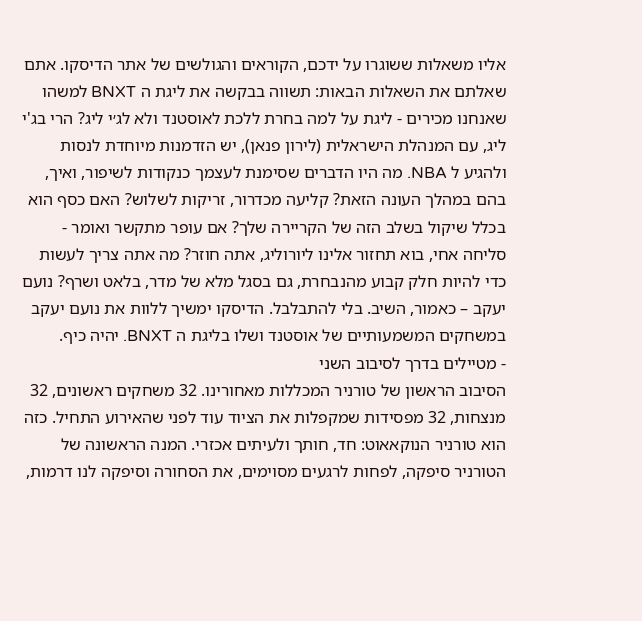אליו משאלות ששוגרו על ידכם, הקוראים והגולשים של אתר הדיסקו. אתם שאלתם את השאלות הבאות: תשווה בבקשה את ליגת ה BNXT למשהו שאנחנו מכירים - ליגת על למה בחרת ללכת לאוסטנד ולא לג׳י ליג? הרי בג'י ליג, עם המנהלת הישראלית (לירון פנאן), יש הזדמנות מיוחדת לנסות ולהגיע ל NBA. מה היו הדברים שסימנת לעצמך כנקודות לשיפור, ואיך, בהם במהלך העונה הזאת? קליעה מכדרור, זריקות לשלוש? האם כסף הוא בכלל שיקול בשלב הזה של הקריירה שלך? אם עופר מתקשר ואומר - סליחה אחי, בוא תחזור אלינו ליורוליג, אתה חוזר? מה אתה צריך לעשות כדי להיות חלק קבוע מהנבחרת, גם בסגל מלא של מדר, בלאט ושרף? נועם יעקב – כאמור, השיב. בלי להתבלבל. הדיסקו ימשיך ללוות את נועם יעקב במשחקים המשמעותיים של אוסטנד ושלו בליגת ה BNXT. יהיה כיף.
- מטיילים בדרך לסיבוב השני
הסיבוב הראשון של טורניר המכללות מאחורינו. 32 משחקים ראשונים, 32 מנצחות, 32 מפסידות שמקפלות את הציוד עוד לפני שהאירוע התחיל. כזה הוא טורניר הנוקאאוט: חד, חותך ולעיתים אכזרי. המנה הראשונה של הטורניר סיפקה, לפחות לרגעים מסוימים, את הסחורה וסיפקה לנו דרמות,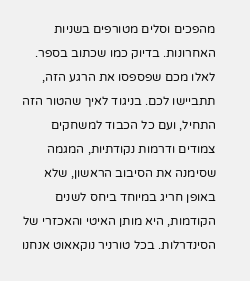מהפכים וסלים מטורפים בשניות האחרונות. בדיוק כמו שכתוב בספר. לאלו מכם שפספסו את הרגע הזה, תתביישו לכם. בניגוד לאיך שהטור הזה התחיל, ועם כל הכבוד למשחקים צמודים ודרמות נקודתיות, המגמה שסימנה את הסיבוב הראשון, שלא באופן חריג במיוחד ביחס לשנים הקודמות, היא מותן האיטי והאכזרי של הסינדרלות. בכל טורניר נוקאאוט אנחנו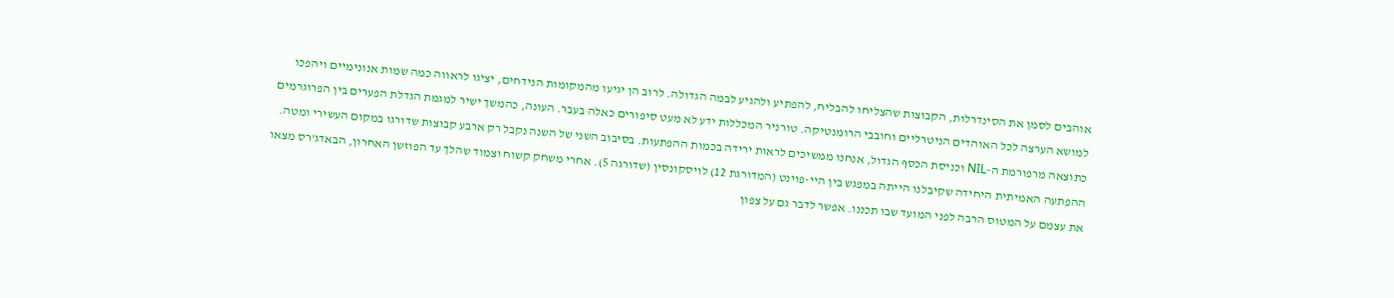אוהבים לסמן את הסינדרלות, הקבוצות שהצליחו להבליח, להפתיע ולהגיע לבמה הגדולה. לרוב הן יגיעו מהמקומות הנידחים, יציגו לראווה כמה שמות אנונימיים ויהפכו למושא הערצה לכל האוהדים הניטרליים וחובבי הרומנטיקה. טורניר המכללות ידע לא מעט סיפורים כאלה בעבר. העונה, כהמשך ישיר למגמת הגדלת הפערים בין הפרוגרמים כתוצאה מרפורמת ה-NIL וכניסת הכסף הגדול, אנחנו ממשיכים לראות ירידה בכמות ההפתעות. בסיבוב השני של השנה נקבל רק ארבע קבוצות שדורגו במקום העשירי ומטה. ההפתעה האמיתית היחידה שקיבלנו הייתה במפגש בין היי-פוינט (המדורגת 12) לויסקונסין (שדורגה 5). אחרי משחק קשוח וצמוד שהלך עד הפוזשן האחרון, הבאדג'רס מצאו את עצמם על המטוס הרבה לפני המועד שבו תכננו. אפשר לדבר גם על צפון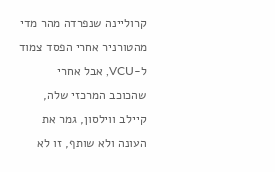קרוליינה שנפרדה מהר מדי מהטורניר אחרי הפסד צמוד ל-VCU, אבל אחרי שהכוכב המרכזי שלה, קיילב ווילסון, גמר את העונה ולא שותף, זו לא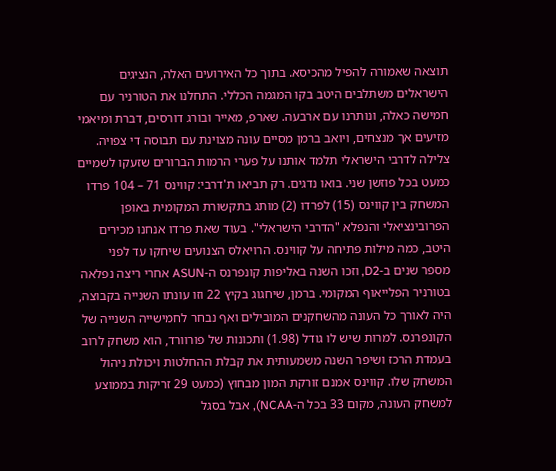תוצאה שאמורה להפיל מהכיסא. בתוך כל האירועים האלה, הנציגים הישראלים משתלבים היטב בקו המגמה הכללי. התחלנו את הטורניר עם חמישה כאלה, ונותרנו עם ארבעה. שארפ, מאייר ובורג דורסים, דברת ומיאמי מזיעים אך מנצחים, ויואב ברמן מסיים עונה מצוינת עם תבוסה די צפויה. צלילה לדרבי הישראלי תלמד אותנו על פערי הרמות הברורים שזעקו לשמיים כמעט בכל פוזשן שני. בואו נדגים. רק תביאו ת'דרבי: קווינס 71 – 104 פרדו המשחק בין קווינס (15) לפרדו (2) מותג בתקשורת המקומית באופן הפרובינציאלי והנפלא "הדרבי הישראלי". בעוד שאת פרדו אנחנו מכירים היטב, כמה מילות פתיחה על קווינס. הרויאלס הצנועים שיחקו עד לפני מספר שנים ב-D2, וזכו השנה באליפות קונפרנס ה-ASUN אחרי ריצה נפלאה בטורניר הפלייאוף המקומי. ברמן, שיחגוג בקיץ 22 וזו עונתו השנייה בקבוצה, היה לאורך כל העונה מהשחקנים המובילים ואף נבחר לחמישייה השנייה של הקונפרנס. למרות שיש לו גודל (1.98) ותכונות של פורוורד, הוא משחק לרוב בעמדת הרכז ושיפר השנה משמעותית את קבלת ההחלטות ויכולת ניהול המשחק שלו. קווינס אמנם זורקת המון מבחוץ (כמעט 29 זריקות בממוצע למשחק העונה, מקום 33 בכל ה-NCAA), אבל בסגל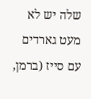שלה יש לא מעט גארדים עם סייז (ברמן,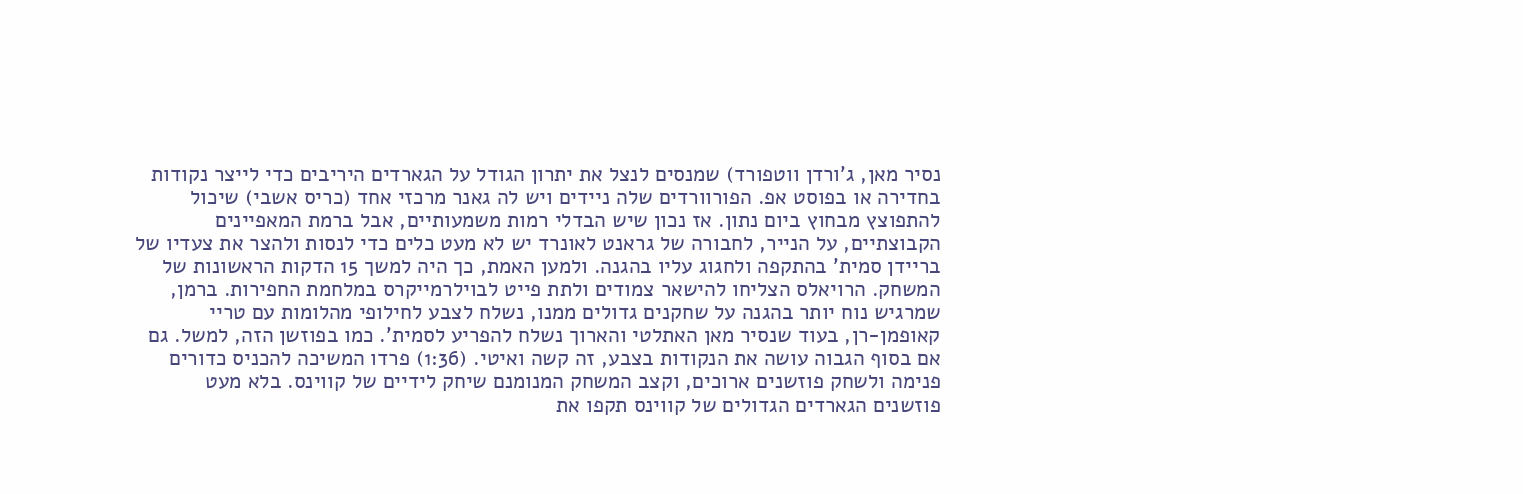נסיר מאן, ג'ורדן ווטפורד) שמנסים לנצל את יתרון הגודל על הגארדים היריבים כדי לייצר נקודות בחדירה או בפוסט אפ. הפורוורדים שלה ניידים ויש לה גאנר מרכזי אחד (כריס אשבי) שיכול להתפוצץ מבחוץ ביום נתון. אז נכון שיש הבדלי רמות משמעותיים, אבל ברמת המאפיינים הקבוצתיים, על הנייר, לחבורה של גראנט לאונרד יש לא מעט כלים כדי לנסות ולהצר את צעדיו של בריידן סמית' בהתקפה ולחגוג עליו בהגנה. ולמען האמת, כך היה למשך 15 הדקות הראשונות של המשחק. הרויאלס הצליחו להישאר צמודים ולתת פייט לבוילרמייקרס במלחמת החפירות. ברמן, שמרגיש נוח יותר בהגנה על שחקנים גדולים ממנו, נשלח לצבע לחילופי מהלומות עם טריי קאופמן-רן, בעוד שנסיר מאן האתלטי והארוך נשלח להפריע לסמית'. כמו בפוזשן הזה, למשל. גם אם בסוף הגבוה עושה את הנקודות בצבע, זה קשה ואיטי. (1:36) פרדו המשיכה להכניס כדורים פנימה ולשחק פוזשנים ארוכים, וקצב המשחק המנומנם שיחק לידיים של קווינס. בלא מעט פוזשנים הגארדים הגדולים של קווינס תקפו את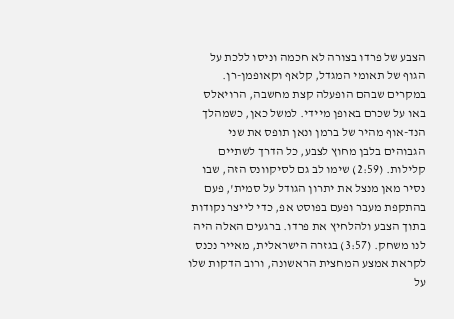הצבע של פרדו בצורה לא חכמה וניסו ללכת על הגוף של תאומי המגדל, קלאף וקאופמן-רן. במקרים שבהם הופעלה קצת מחשבה, הרויאלס באו על שכרם באופן מיידי. למשל כאן, כשמהלך הנד-אוף מהיר של ברמן ונאן תופס את שני הגבוהים בלבן מחוץ לצבע, כל הדרך לשתיים קלילות. (2:59) שימו לב גם לסיקוונס הזה, שבו נסיר מאן מנצל את יתרון הגודל על סמית', פעם בהתקפת מעבר ופעם בפוסט אפ, כדי לייצר נקודות בתוך הצבע ולהלחיץ את פרדו. ברגעים האלה היה לנו משחק. (3:57) בגזרה הישראלית, מאייר נכנס לקראת אמצע המחצית הראשונה, ורוב הדקות שלו על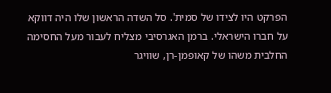הפרקט היו לצידו של סמית'. סל השדה הראשון שלו היה דווקא על חברו הישראלי. ברמן האגרסיבי מצליח לעבור מעל החסימה החלבית משהו של קאופמן-רן, שוויגר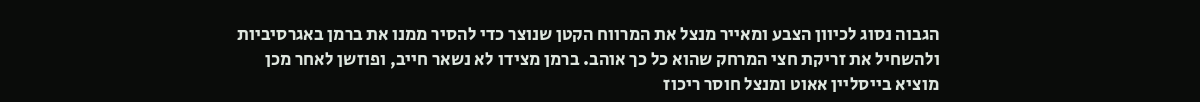הגבוה נסוג לכיוון הצבע ומאייר מנצל את המרווח הקטן שנוצר כדי להסיר ממנו את ברמן באגרסיביות ולהשחיל את זריקת חצי המרחק שהוא כל כך אוהב. ברמן מצידו לא נשאר חייב, ופוזשן לאחר מכן מוציא בייסליין אאוט ומנצל חוסר ריכוז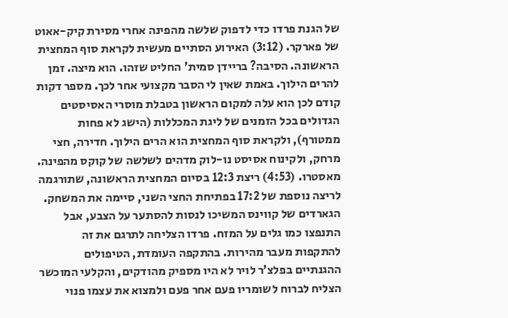של הגנת פרדו כדי לדפוק שלשה מהפינה אחרי מסירת קיק-אאוט של פארקר. (3:12) האירוע הסתיים מעשית לקראת סוף המחצית הראשונה. הסיבה? בריידן סמית' החליט שזהו. הוא מיצה. זמן להרים הילוך. באמת שאין לי הסבר מקצועי אחר לכך. מספר דקות קודם לכן הוא עלה למקום הראשון בטבלת מוסרי האסיסטים הגדולים בכל הזמנים של ליגת המכללות (הישג לא פחות ממטורף), ולקראת סוף המחצית הוא הרים הילוך. חדירה, חצי מרחק, ולקינוח אסיסט נו-לוק מדהים לשלשה של קוקס מהפינה. מאסטרו. (4:53) ריצת 12:3 בסיום המחצית הראשונה, שתורגמה לריצה נוספת של 17:2 בפתיחת החצי השני, סיימה את המשחק. הגארדים של קווינס המשיכו לנסות להסתער על הצבע, אבל התנפצו כמו גלים על המזח. פרדו הצליחה לתרגם את זה להתקפות מעבר מהירות. בהתקפה העומדת, הטיפולים ההגנתיים בפלצ’ר לויר לא היו מספיק מהודקים, והקלעי המוכשר הצליח לברוח לשומריו פעם אחר פעם ולמצוא את עצמו פנוי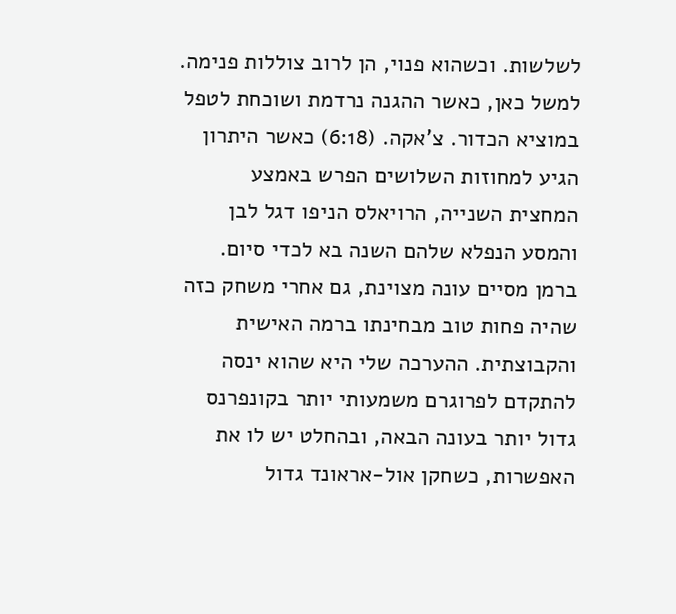לשלשות. וכשהוא פנוי, הן לרוב צוללות פנימה. למשל כאן, כאשר ההגנה נרדמת ושוכחת לטפל במוציא הכדור. צ'אקה. (6:18) כאשר היתרון הגיע למחוזות השלושים הפרש באמצע המחצית השנייה, הרויאלס הניפו דגל לבן והמסע הנפלא שלהם השנה בא לכדי סיום. ברמן מסיים עונה מצוינת, גם אחרי משחק כזה שהיה פחות טוב מבחינתו ברמה האישית והקבוצתית. ההערכה שלי היא שהוא ינסה להתקדם לפרוגרם משמעותי יותר בקונפרנס גדול יותר בעונה הבאה, ובהחלט יש לו את האפשרות, כשחקן אול-אראונד גדול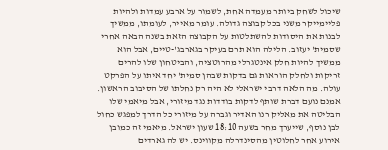שיכול לשחק ביותר מעמדה אחת, לשמור על ארבע עמדות ולהיות פליימייקר משני בכל קבוצה גדולה. עומר מאייר, לעומתו, ממשיך לבנות את היסודות להשתלטות על הקבוצה הזאת בשנה הבאה אחרי שסמית' יעזוב. הלילה הוא תרם בעיקר בגארבג'-טיים, אבל הוא ממשיך להיות חלק אינטגרלי מהרוטציה, והביטחון שלו להרים זריקות ולחלק הוראות גם בדקות שבהן סמית' יחד איתו על הפרקט עולה. מה הלאה דרבי ישראלי לא היה רק נחלתו של הסיבוב הראשון. אמנם נועם דברת שותף לדקות בודדות נגד מיזורי, אבל מיאמי שלו הבליטה את מאליק רנו האדיר וגברה על מיזורי כל הדרך למפגש כחול לבן נוסף, שייערך מחר בשעה 18:10 שעון ישראל. מיאמי זה כמובן אירוע אחר לחלוטין מהסינדרלה מקווינס. יש לה גארדים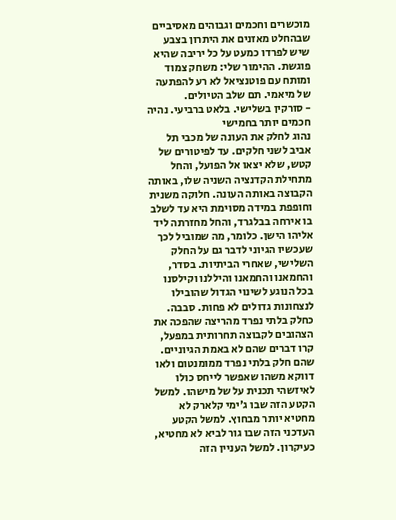מוכשרים וחכמים וגבוהים מאסיביים שבהחלט מאזנים את היתרון בצבע שיש לפרדו כמעט על כל יריבה שהיא פוגשת. ההימור שלי: משחק צמוד ומותח עם פוטנציאל לא רע להפתעה של מיאמי. תם שלב הטיולים.
- סורקין בשלישי. בלאט ברביעי. נהיה חכמים יותר בחמישי
נהוג לחלק את העונה של מכבי תל אביב לשני חלקים. עד לפיטורים של קטש, שלא יצאו אל הפועל, והחל מתחילת הקדנציה השניה שלו, באותה הקבוצה באותה העונה. חלוקה משנית וחופפת במידה מסוימת היא עד לשלב בו אירחה בבלגרד, והחל מחזרתה ליד אליהו הישן. כלומר, מה שמוביל לכך שעכשיו הגיוני לדבר גם על החלק השלישי, שאחרי הביתיות. בסדר, והחמאנו והחמאנו והיללנו וקילסנו בכל הנוגע לשינוי הגדול שהובילו לנצחונות גדולים לא פחות. סבבה. כחלק בלתי נפרד מהריצה שהפכה את הצהובים לקבוצה תחרותית במפעל, קרו דברים שהם לא באמת הגיוניים. שהם חלק בלתי נפרד ממומנטום ולאו דווקא משהו שאפשר לייחס כולו לאיזשהי תכנית על של מישהו. למשל הקטע הזה שבו ג'ימי קלארק לא מחטיא יותר מבחוץ. למשל הקטע העדכני הזה שבו גור לביא לא מחטיא, כעיקרון. למשל העניין הזה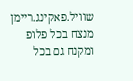שוויל.פאקינג.ריימן מנצח בכל פלופ ומקנח גם בכל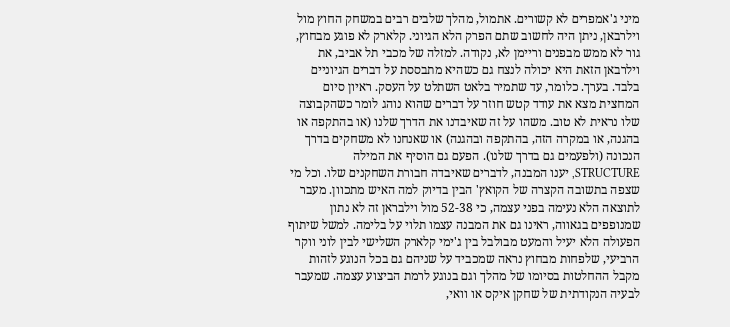מיני ג'אמפרים לא קשורים. אתמול, מהלך שלבים רבים במשחק החוץ מול וילרבאן, ניתן היה לחשוב שתם הפרק הלא הגיוני. קלארק לא פוגע מבחוץ, גור לא ממש מבפנים וריימן לא, נקודה. למזלה של מכבי תל אביב, את וילרבאן הזאת היא יכולה לנצח גם כשהיא מתבססת על דברים הגיוניים בלבד. בערך. כלומר, עד שתמיר בלאט השתלט על העסק. ראיון סיום המחצית מצא את עודד קטש חוזר על דברים שהוא נוהג לומר כשהקבוצה שלו נראית לא טוב. משהו על זה שאיבדנו את הדרך שלנו (או בהתקפה או בהגנה, או במקרה הזה, בהתקפה ובהגנה) או שאנחנו לא משחקים בדרך הנכונה (ולפעמים גם בדרך שלנו). הפעם גם הוסיף את המילה STRUCTURE, יענו המבנה, לדברים שאיבדה חבורת השחקנים שלו. וכל מי שצפה בתשובה הקצרה של הקואץ' הבין בדיוק למה האיש מתכוון. מעבר לתוצאה הלא נעימה בפני עצמה, כי 52-38 מול וילבראן זה לא נתון שמנופפים בגאווה, ראינו גם את המבנה עצמו תלוי על בלימה. למשל שיתוף הפעולה הלא יעיל והמעט מבולבל בין ג'ימי קלארק השלישי לבין לוני ווקר הרביעי, שלפחות מבחוץ נראה שמכביד על שניהם גם בכל הנוגע לזהות מקבל ההחלטות בסיומו של מהלך וגם בנוגע לרמת הביצוע עצמה. שמעבר לבעיה הנקודתית של שחקן איקס או וואי,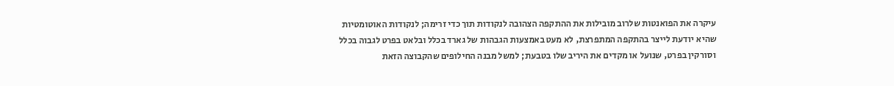עיקרה את הפואנטות שלרוב מובילות את ההתקפה הצהובה לנקודות תוך כדי זרימה; לנקודות האוטומטיות שהיא יודעת לייצר בהתקפה המתפרצת, לא מעט באמצעות הגבהות של גארד בכלל ובלאט בפרט לגבוה בכלל וסורקין בפרט, שנועל או מקדים את היריב שלו בטבעת; למשל מבנה החילופים שהקבוצה הזאת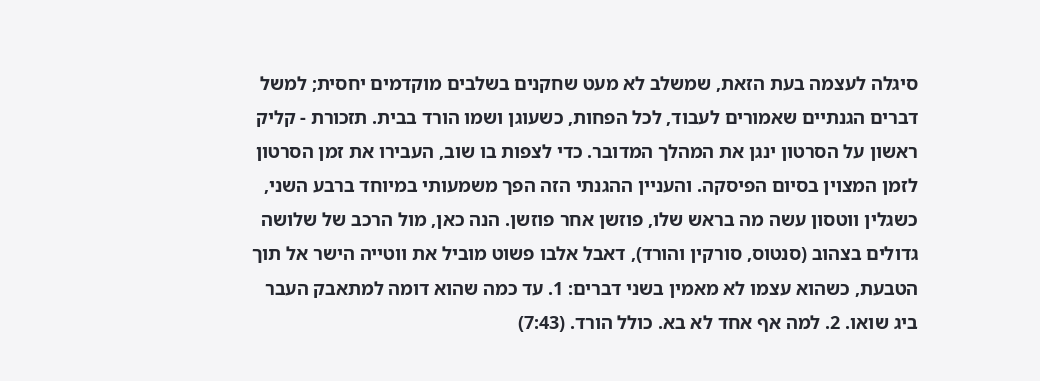סיגלה לעצמה בעת הזאת, שמשלב לא מעט שחקנים בשלבים מוקדמים יחסית; למשל דברים הגנתיים שאמורים לעבוד, לכל הפחות, כשעוגן ושמו הורד בבית. תזכורת - קליק ראשון על הסרטון ינגן את המהלך המדובר. כדי לצפות בו שוב, העבירו את זמן הסרטון לזמן המצוין בסיום הפיסקה. והעניין ההגנתי הזה הפך משמעותי במיוחד ברבע השני, כשגלין ווטסון עשה מה בראש שלו, פוזשן אחר פוזשן. הנה כאן, מול הרכב של שלושה גדולים בצהוב (סנטוס, סורקין והורד), דאבל אלבו פשוט מוביל את ווטייה הישר אל תוך הטבעת, כשהוא עצמו לא מאמין בשני דברים: 1. עד כמה שהוא דומה למתאבק העבר ביג שואו. 2. למה אף אחד לא בא. כולל הורד. (7:43)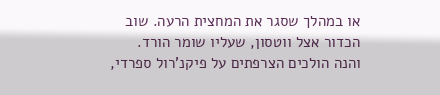או במהלך שסגר את המחצית הרעה. שוב הכדור אצל ווטסון, שעליו שומר הורד. והנה הולכים הצרפתים על פיקנ'רול ספרדי,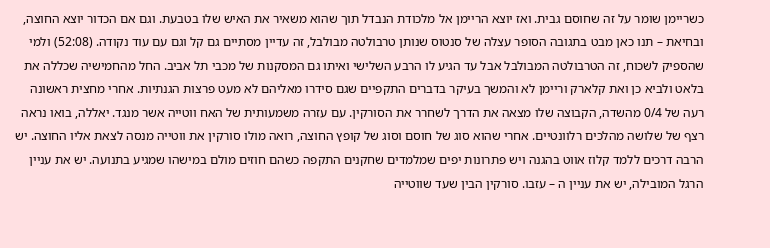כשריימן שומר על זה שחוסם גבית. ואז יוצא הריימן אל מלכודת הנבדל תוך שהוא משאיר את האיש שלו בטבעת. וגם אם הכדור יוצא החוצה, ובחיאת – תנו כאן מבט בתגובה הסופר עצלה של סנטוס שנותן טרבולטה מבולבל, זה עדיין מסתיים גם קל וגם עם עוד נקודה. (52:08) ולמי שהספיק לשכוח, זה הטרבולטה המבולבל אבל עד הגיע לו הרבע השלישי ואיתו גם המסקנות של מכבי תל אביב. החל מהחמישיה שכללה את בלאט ולביא כן ואת קלארק וריימן לא והמשך בעיקר בדברים התקפיים שגם סידרו מאליהם לא מעט פרצות הגנתיות. אחרי מחצית ראשונה רעה של 0/4 מהשדה, הקבוצה שלו מצאה את הדרך לשחרר את הסורקין. עם עזרה משמעותית של האח ווטייה אשר מנגד. יאללה, בואו נראה רצף של שלושה מהלכים רלוונטיים. אחרי שהוא סוג של חוסם וסוג של קופץ החוצה, רואה מולו סורקין את ווטייה מנסה לצאת אליו החוצה. יש הרבה דרכים ללמד קלוז אווט בהגנה ויש פתרונות יפים שמלמדים שחקנים התקפה כשהם חוזים מולם במישהו שמגיע בתנועה. יש את עניין הרגל המובילה, יש את עניין ה – עזבו. סורקין הבין שעד שווטייה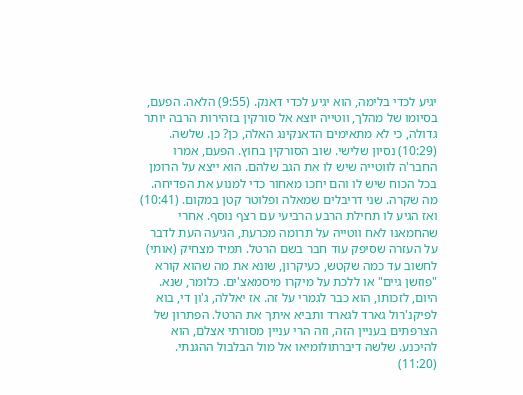יגיע לכדי בלימה, הוא יגיע לכדי דאנק. (9:55) הלאה. הפעם, בסיומו של מהלך, ווטייה יוצא אל סורקין בזהירות הרבה יותר גדולה, כי לא מתאימים הדאנקינג האלה, כן? כן. שלשה. (10:29) נסיון שלישי. שוב הסורקין בחוץ. הפעם, אמרו החבר'ה לווטייה שיש לו את הגב שלהם. הוא ייצא על הרומן בכל הכוח שיש לו והם יחכו מאחור כדי למנוע את הפדיחה. מה שקרה. שני דריבלים שמאלה ופלוטר קטן במקום. (10:41) ואז הגיע לו תחילת הרבע הרביעי עם רצף נוסף. אחרי שהחמאנו לאח ווטייה על תרומה מכרעת, הגיעה העת לדבר על העזרה שסיפק עוד חבר בשם הרטל. תמיד מצחיק (אותי) לחשוב עד כמה שקטש, כעיקרון, שונא את מה שהוא קורא "פוזשן גיים" או ללכת על מיקרו מיסמאצ'ים. כלומר, שנא. היום, לזכותו, הוא כבר לגמרי על זה. אז יאללה, ג'ון די, בוא לפיקנ'רול גארד לגארד ותביא איתך את הרטל. הפתרון של הצרפתים בעניין הזה, וזה הרי עניין מסורתי אצלם, הוא להיכנע. שלשה דיברתולומיאו אל מול הבלבול ההגנתי. (11:20)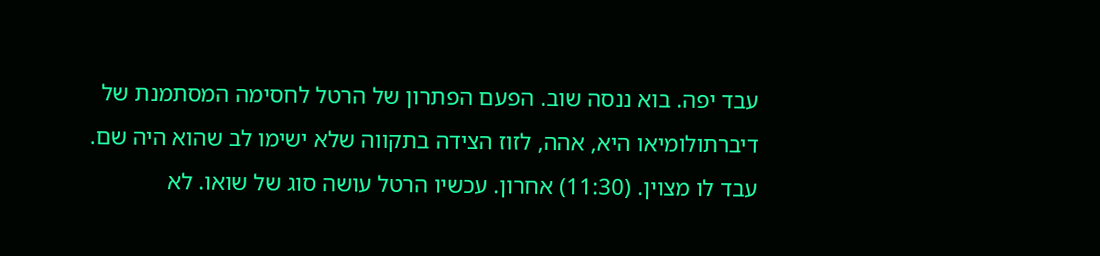עבד יפה. בוא ננסה שוב. הפעם הפתרון של הרטל לחסימה המסתמנת של דיברתולומיאו היא, אהה, לזוז הצידה בתקווה שלא ישימו לב שהוא היה שם. עבד לו מצוין. (11:30) אחרון. עכשיו הרטל עושה סוג של שואו. לא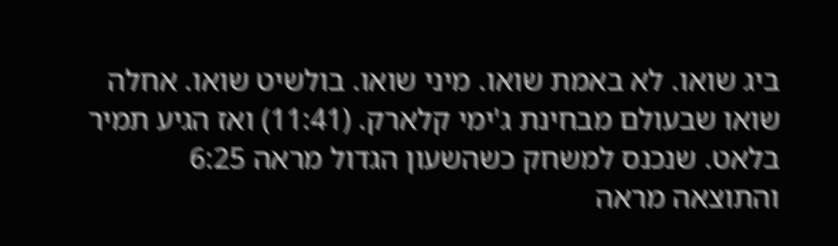ביג שואו. לא באמת שואו. מיני שואו. בולשיט שואו. אחלה שואו שבעולם מבחינת ג'ימי קלארק. (11:41) ואז הגיע תמיר בלאט. שנכנס למשחק כשהשעון הגדול מראה 6:25 והתוצאה מראה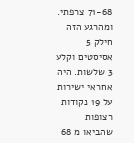71-68 צרפתי. ומהרגע הזה חילק 5 אסיסטים וקלע 3 שלשות. היה אחראי ישירות על 19 נקודות רצופות שהביאו מ 68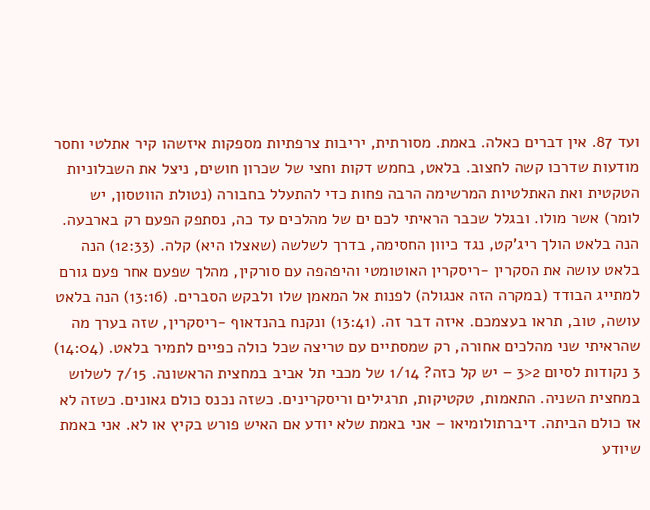ועד 87. אין דברים כאלה. באמת. מסורתית, יריבות צרפתיות מספקות איזשהו קיר אתלטי וחסר מודעות שדרכו קשה לחצוב. בלאט, בחמש דקות וחצי של שכרון חושים, ניצל את השבלוניות הטקטית ואת האתלטיות המרשימה הרבה פחות כדי להתעלל בחבורה (נטולת הווטסון, יש לומר) אשר מולו. ובגלל שכבר הראיתי לכם ים של מהלכים עד כה, נסתפק הפעם רק בארבעה. הנה בלאט הולך ריג'קט, נגד כיוון החסימה, בדרך לשלשה (שאצלו היא) קלה. (12:33) הנה בלאט עושה את הסקרין -ריסקרין האוטומטי והיפהפה עם סורקין, מהלך שפעם אחר פעם גורם למתייג הבודד (במקרה הזה אנגולה) לפנות אל המאמן שלו ולבקש הסברים. (13:16) הנה בלאט עושה, טוב, תראו בעצמכם. איזה דבר זה. (13:41) ונקנח בהנדאוף -ריסקרין, שזה בערך מה שהראיתי שני מהלכים אחורה, רק שמסתיים עם טריצה שכל כולה כפיים לתמיר בלאט. (14:04) 3 נקודות לסיום 2<3 – יש קל כזה? 1/14 של מכבי תל אביב במחצית הראשונה. 7/15 לשלוש במחצית השניה. התאמות, טקטיקות, תרגילים וריסקרינים. כשזה נכנס כולם גאונים. כשזה לא אז כולם הביתה. דיברתולומיאו – אני באמת שלא יודע אם האיש פורש בקיץ או לא. אני באמת שיודע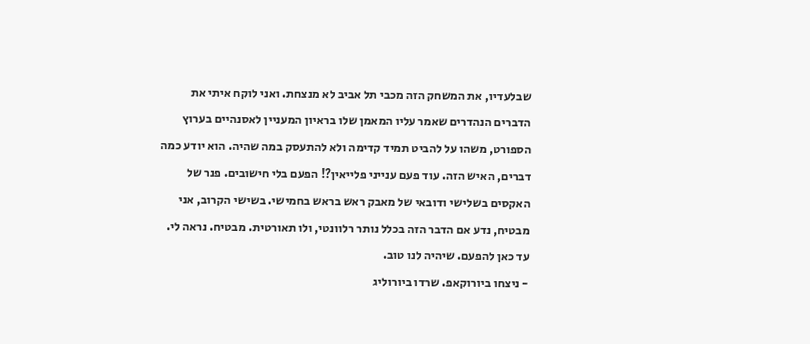שבלעדיו, את המשחק הזה מכבי תל אביב לא מנצחת. ואני לוקח איתי את הדברים הנהדרים שאמר עליו המאמן שלו בראיון המעניין לאסנהיים בערוץ הספורט, משהו על להביט תמיד קדימה ולא להתעסק במה שהיה. הוא יודע כמה דברים, האיש הזה. עוד פעם ענייני פלייאין?! הפעם בלי חישובים. פנר של האקסים בשלישי ודובאי של מאבק ראש בראש בחמישי. בשישי הקרוב, אני מבטיח, נדע אם הדבר הזה בכלל נותר רלוונטי, ולו תאורטית. מבטיח. נראה לי. עד כאן להפעם. שיהיה לנו טוב.
- ניצחו ביורוקאפ. שרדו ביורוליג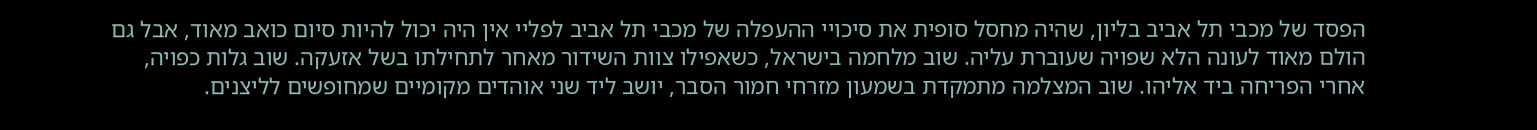הפסד של מכבי תל אביב בליון, שהיה מחסל סופית את סיכויי ההעפלה של מכבי תל אביב לפליי אין היה יכול להיות סיום כואב מאוד, אבל גם הולם מאוד לעונה הלא שפויה שעוברת עליה. שוב מלחמה בישראל, כשאפילו צוות השידור מאחר לתחילתו בשל אזעקה. שוב גלות כפויה, אחרי הפריחה ביד אליהו. שוב המצלמה מתמקדת בשמעון מזרחי חמור הסבר, יושב ליד שני אוהדים מקומיים שמחופשים לליצנים.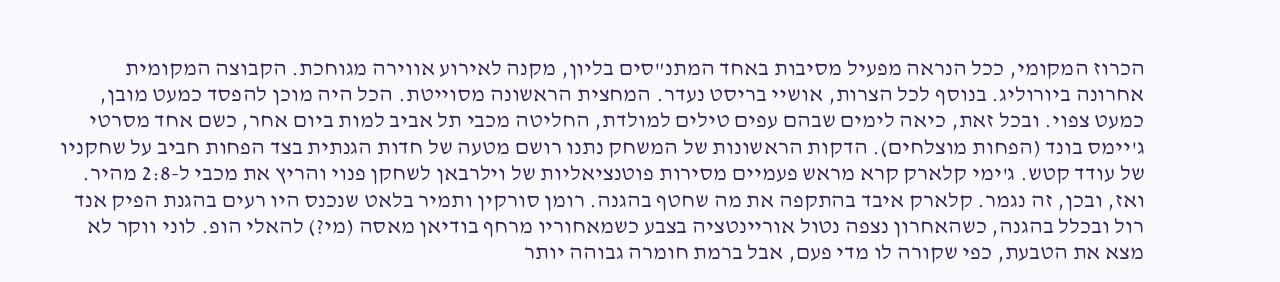הכרוז המקומי, ככל הנראה מפעיל מסיבות באחד המתנ"סים בליון, מקנה לאירוע אווירה מגוחכת. הקבוצה המקומית אחרונה ביורוליג. בנוסף לכל הצרות, אושיי בריסט נעדר. המחצית הראשונה מסוייטת. הכל היה מוכן להפסד כמעט מובן, כמעט צפוי. ובכל זאת, כיאה לימים שבהם עפים טילים למולדת, החליטה מכבי תל אביב למות ביום אחר, כשם אחד מסרטי ג'יימס בונד (הפחות מוצלחים). הדקות הראשונות של המשחק נתנו רושם מטעה של חדות הגנתית בצד הפחות חביב על שחקניו של עודד קטש. ג'ימי קלארק קרא מראש פעמיים מסירות פוטנציאליות של וילרבאן לשחקן פנוי והריץ את מכבי ל-2:8 מהיר. ואז, ובכן, זה נגמר. קלארק איבד בהתקפה את מה שחטף בהגנה. רומן סורקין ותמיר בלאט שנכנס היו רעים בהגנת הפיק אנד רול ובכלל בהגנה, כשהאחרון נצפה נטול אוריינטציה בצבע כשמאחוריו מרחף בודיאן מאסה (מי?) להאלי הופ. לוני ווקר לא מצא את הטבעת, כפי שקורה לו מדי פעם, אבל ברמת חומרה גבוהה יותר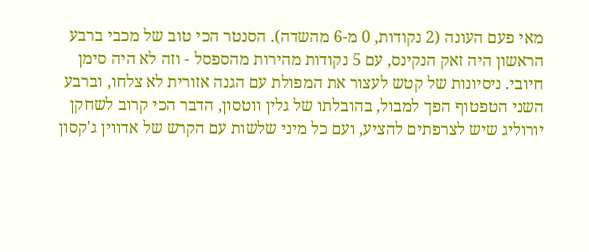מאי פעם העונה (2 נקודות, 0 מ-6 מהשדה). הסנטר הכי טוב של מכבי ברבע הראשון היה זאק הנקינס, עם 5 נקודות מהירות מהספסל - וזה לא היה סימן חיובי. ניסיונות של קטש לעצור את המפולת עם הגנה אזורית לא צלחו, וברבע השני הטפטוף הפך למבול, בהובלתו של גלין ווטסון, הדבר הכי קרוב לשחקן יורוליג שיש לצרפתים להציע, ועם כל מיני שלשות עם הקרש של אדווין ג'קסון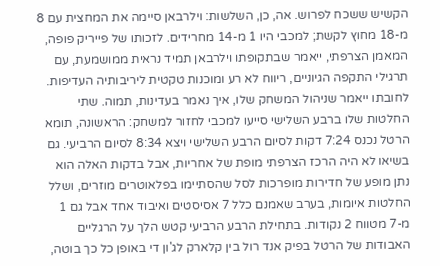הקשיש ששכח לפרוש. אה, כן, השלשות: וילרבאן סיימה את המחצית עם 8 מ-18 מחוץ לקשת; למכבי היו 1 מ-14 מחרידים. לזכותו של פייריק פופה, המאמן הצרפתי, ייאמר שבתקופתו וילרבאן תמיד נראית ממושמעת, עם תרגילי התקפה הגיוניים, ריווח לא רע ומוכנות טקטית ליריבותיה העדיפות. לחובתו ייאמר שניהול המשחק שלו, איך נאמר בעדינות, תמוה. שתי החלטות שלו ברבע השלישי סייעו למכבי לחזור למשחק: הראשונה, תומא הרטל נכנס 7:24 דקות לסיום הרבע השלישי ויצא 8:34 לסיום הרביעי. גם בשיאו לא היה הרכז הצרפתי מופת של אחריות, אבל בדקות האלה הוא נתן מופע של חדירות מופרכות לסל שהסתיימו בפלאוטרים מוזרים, ושלל החלטות איומות, בערב שאמנם כלל 7 אסיסטים ואיבוד אחד אבל גם 1 מ-7 מטווח 2 נקודות. בתחילת הרבע הרביעי קטש הלך על הרגליים האבודות של הרטל בפיק אנד רול בין קלארק לג'ון די באופן כל כך בוטה,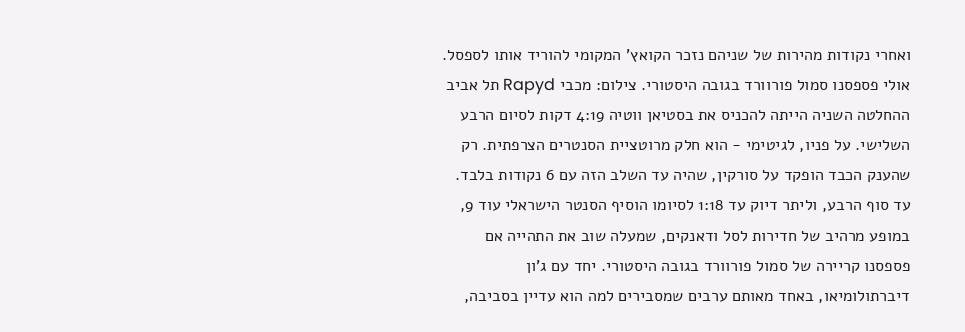ואחרי נקודות מהירות של שניהם נזכר הקואץ' המקומי להוריד אותו לספסל. אולי פספסנו סמול פורוורד בגובה היסטורי. צילום: מכבי Rapyd תל אביב ההחלטה השניה הייתה להכניס את בסטיאן ווטיה 4:19 דקות לסיום הרבע השלישי. על פניו, לגיטימי - הוא חלק מרוטציית הסנטרים הצרפתית. רק שהענק הכבד הופקד על סורקין, שהיה עד השלב הזה עם 6 נקודות בלבד. עד סוף הרבע, וליתר דיוק עד 1:18 לסיומו הוסיף הסנטר הישראלי עוד 9, במופע מרהיב של חדירות לסל ודאנקים, שמעלה שוב את התהייה אם פספסנו קריירה של סמול פורוורד בגובה היסטורי. יחד עם ג'ון דיברתולומיאו, באחד מאותם ערבים שמסבירים למה הוא עדיין בסביבה,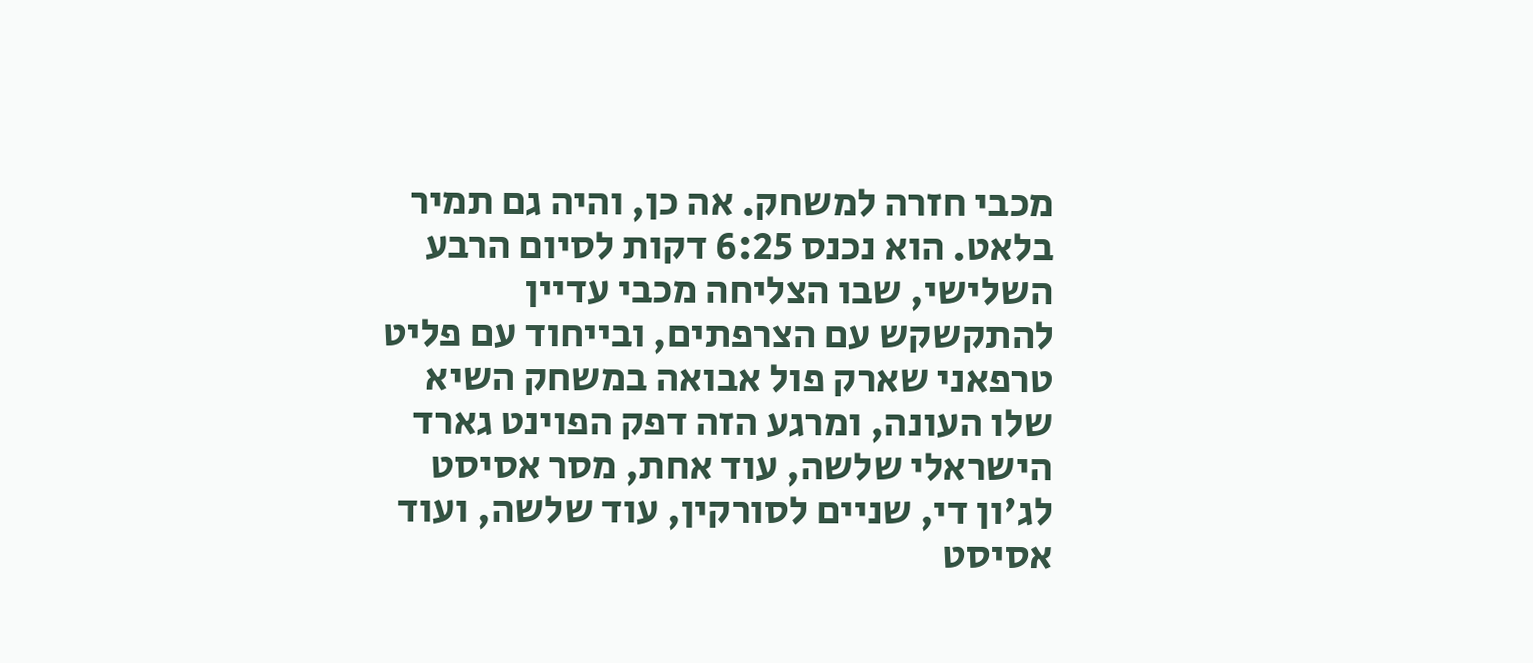מכבי חזרה למשחק. אה כן, והיה גם תמיר בלאט. הוא נכנס 6:25 דקות לסיום הרבע השלישי, שבו הצליחה מכבי עדיין להתקשקש עם הצרפתים, ובייחוד עם פליט טרפאני שארק פול אבואה במשחק השיא שלו העונה, ומרגע הזה דפק הפוינט גארד הישראלי שלשה, עוד אחת, מסר אסיסט לג'ון די, שניים לסורקין, עוד שלשה, ועוד אסיסט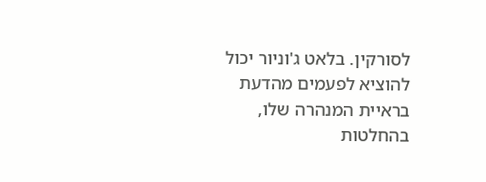לסורקין. בלאט ג'וניור יכול להוציא לפעמים מהדעת בראיית המנהרה שלו, בהחלטות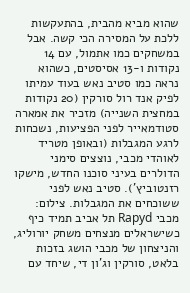שהוא מביא מהבית, בהתעקשות ללכת על המסירה הכי קשה. אבל במשחקים כמו אתמול, עם 14 נקודות ו-13 אסיסטים, כשהוא נראה כמו סטיב נאש בעוד עמיתו לפיק אנד רול סורקין (20 נקודות במחצית השנייה) מזכיר את אמארה סטודמאייר לפני הפציעות, נשכחות לרגע המגבלות (ובאופן מטריד לאוהדי מכבי, נוצצים סימני הדולרים בעיני סוכנו החדש, מישקו רזנטוביץ'). סטיב נאש לפני ששוכחים את המגבלות. צילום: מכבי Rapyd תל אביב תמיד כיף כשישראלים מנצחים משחק יורוליג, והניצחון של מכבי הושג בזכות בלאט, סורקין וג'ון די, שיחד עם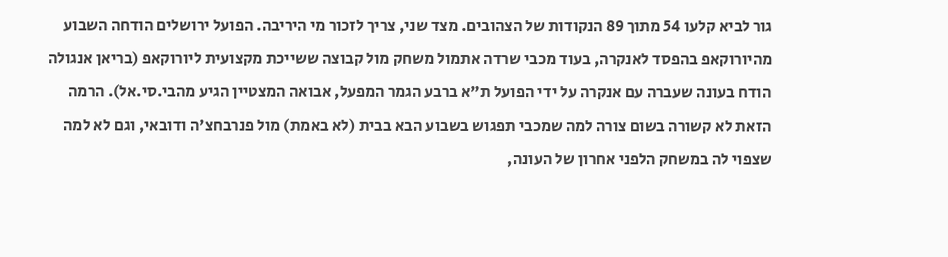גור לביא קלעו 54 מתוך 89 הנקודות של הצהובים. מצד שני, צריך לזכור מי היריבה. הפועל ירושלים הודחה השבוע מהיורוקאפ בהפסד לאנקרה, בעוד מכבי שרדה אתמול משחק מול קבוצה ששייכת מקצועית ליורוקאפ (בריאן אנגולה הודח בעונה שעברה עם אנקרה על ידי הפועל ת"א ברבע הגמר המפעל, אבואה המצטיין הגיע מהבי.סי.אל). הרמה הזאת לא קשורה בשום צורה למה שמכבי תפגוש בשבוע הבא בבית (לא באמת) מול פנרבחצ'ה ודובאי, וגם לא למה שצפוי לה במשחק הלפני אחרון של העונה,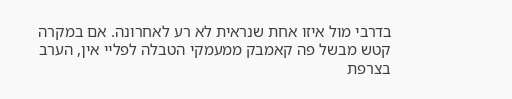בדרבי מול איזו אחת שנראית לא רע לאחרונה. אם במקרה קטש מבשל פה קאמבק ממעמקי הטבלה לפליי אין, הערב בצרפת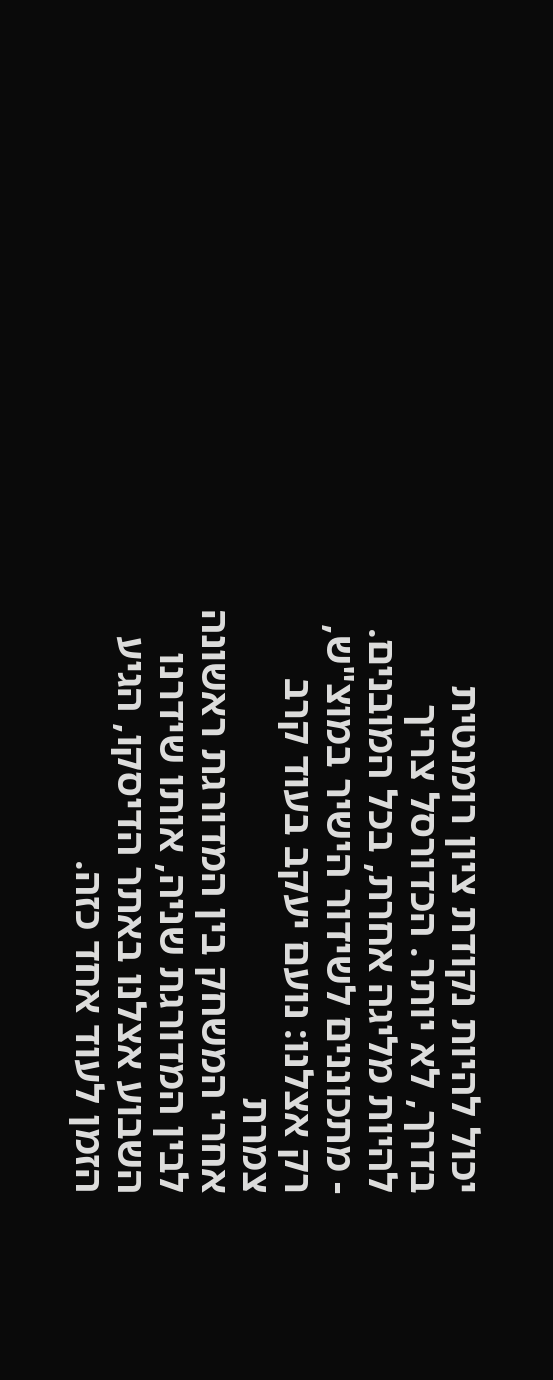יכול להיות נקודת ציון רומנטית בדרך, לא יותר. הכדורסל צריך להיות מליגה אחרת, בכל המובנים.
- מתכוננים לשידור הישיר במוצ"ש, רק אצלנו: נועם יעקב בעוד קרב צמרת
אחרי המשחק בין המדורגת ראשונה לבין המדורגת שניה, אותו שידרנו השבוע אצלנו באתר הדיסקו, הגיע הזמן לעוד אחד כזה.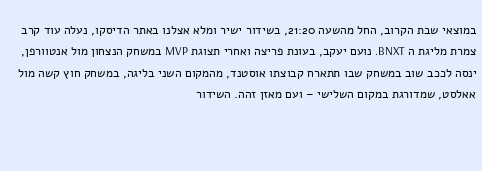במוצאי שבת הקרוב, החל מהשעה 21:20, בשידור ישיר ומלא אצלנו באתר הדיסקו, נעלה עוד קרב צמרת מליגת ה BNXT. נועם יעקב, בעונת פריצה ואחרי תצוגת MVP במשחק הנצחון מול אנטוורפן, ינסה לככב שוב במשחק שבו תתארח קבוצתו אוסטנד, מהמקום השני בליגה, במשחק חוץ קשה מול אאלסט, שמדורגת במקום השלישי – ועם מאזן זהה. השידור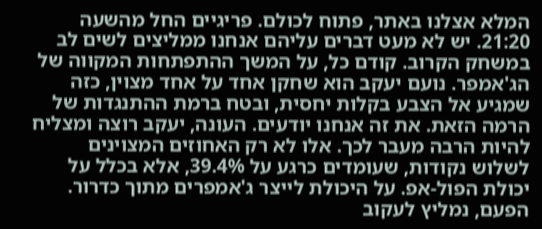המלא אצלנו באתר, פתוח לכולם. פריגיים החל מהשעה 21:20. יש לא מעט דברים עליהם אנחנו ממליצים לשים לב במשחק הקרוב. קודם כל, על המשך ההתפתחות המקווה של הג'אמפר. נועם יעקב הוא שחקן אחד על אחד מצוין, כזה שמגיע אל הצבע בקלות יחסית, ובטח ברמת ההתנגדות של הרמה הזאת. את זה אנחנו יודעים. העונה, יעקב רוצה ומצליח להיות הרבה מעבר לכך. אלו לא רק האחוזים המצוינים לשלוש נקודות, שעומדים כרגע על 39.4%, אלא בכלל על יכולת הפול-אפ. על היכולת לייצר ג'אמפרים מתוך כדרור. הפעם, נמליץ לעקוב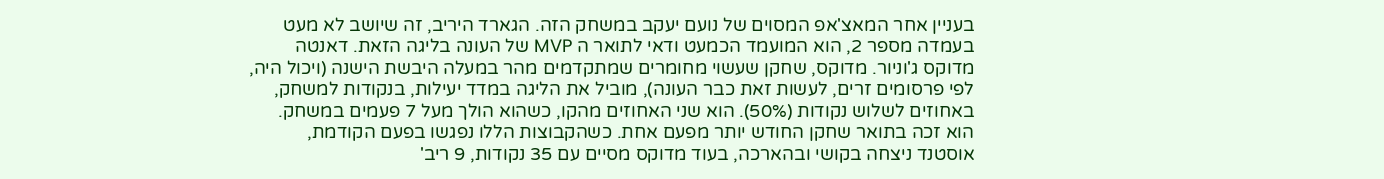בעניין אחר המאצ'אפ המסוים של נועם יעקב במשחק הזה. הגארד היריב, זה שיושב לא מעט בעמדה מספר 2, הוא המועמד הכמעט ודאי לתואר ה MVP של העונה בליגה הזאת. דאנטה מדוקס ג'וניור. מדוקס, שחקן שעשוי מחומרים שמתקדמים מהר במעלה היבשת הישנה (ויכול היה, לפי פרסומים זרים, לעשות זאת כבר העונה), מוביל את הליגה במדד יעילות, בנקודות למשחק, באחוזים לשלוש נקודות (50%). הוא שני האחוזים מהקו, כשהוא הולך מעל 7 פעמים במשחק. הוא זכה בתואר שחקן החודש יותר מפעם אחת. כשהקבוצות הללו נפגשו בפעם הקודמת, אוסטנד ניצחה בקושי ובהארכה, בעוד מדוקס מסיים עם 35 נקודות, 9 ריב'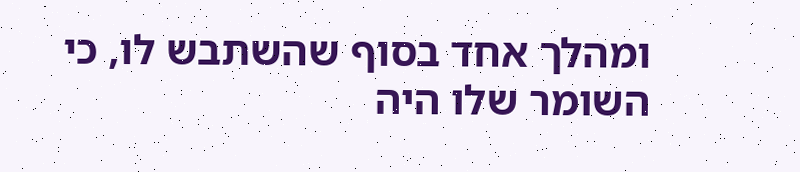ומהלך אחד בסוף שהשתבש לו, כי השומר שלו היה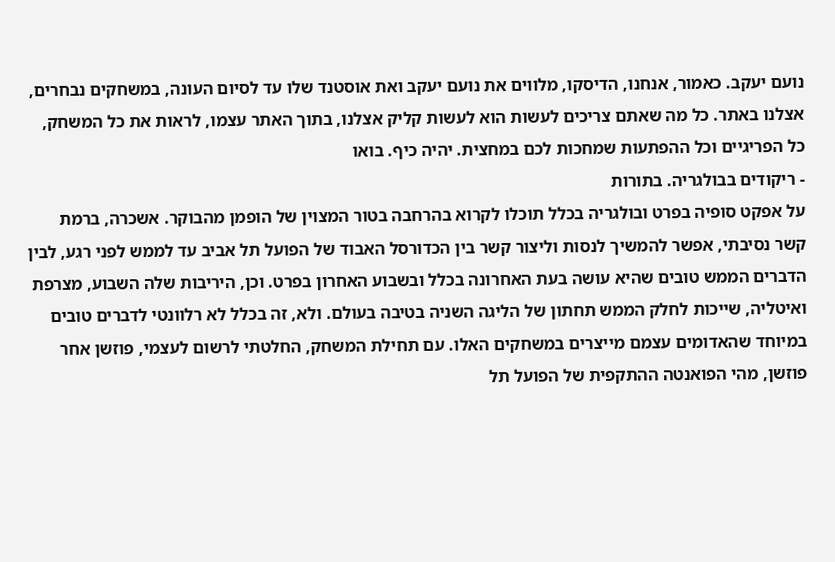נועם יעקב. כאמור, אנחנו, הדיסקו, מלווים את נועם יעקב ואת אוסטנד שלו עד לסיום העונה, במשחקים נבחרים, אצלנו באתר. כל מה שאתם צריכים לעשות הוא לעשות קליק אצלנו, בתוך האתר עצמו, לראות את כל המשחק, כל הפריגיים וכל ההפתעות שמחכות לכם במחצית. יהיה כיף. בואו
- ריקודים בבולגריה. בתורות
על אפקט סופיה בפרט ובולגריה בכלל תוכלו לקרוא בהרחבה בטור המצוין של הופמן מהבוקר. אשכרה, ברמת קשר נסיבתי, אפשר להמשיך לנסות וליצור קשר בין הכדורסל האבוד של הפועל תל אביב עד לממש לפני רגע, לבין הדברים הממש טובים שהיא עושה בעת האחרונה בכלל ובשבוע האחרון בפרט. וכן, היריבות שלה השבוע, מצרפת ואיטליה, שייכות לחלק הממש תחתון של הליגה השניה בטיבה בעולם. ולא, זה בכלל לא רלוונטי לדברים טובים במיוחד שהאדומים עצמם מייצרים במשחקים האלו. עם תחילת המשחק, החלטתי לרשום לעצמי, פוזשן אחר פוזשן, מהי הפואנטה ההתקפית של הפועל תל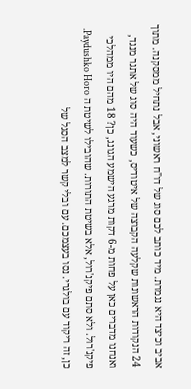אביב וכיצד היא נגמרת. מיד כותב לכם סוג של דו"ח ראשוני, אבל נתחיל ממסקנה. מתוך 24 הנקודות הראשונות שקלעה הקבוצה של איטודיס, כשעוד היה סוג של אתגר מנגד, ואנחנו מדברים כאן על פחות מ-6 דקות מרגע הישמע הגונג, כן? 18 מהם היו ממהלכי פיקנ'רול. ולא סתם פיקנ'רול, אלא בשיטת התורות. שהובילו לשיטת ה Paydushko Horo. כן, זה ריקוד עם בולגרי. נסו בעצמכם. עם ובלי קשר למצב הסגל של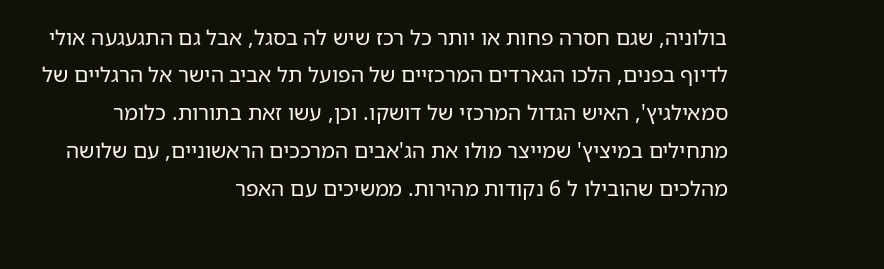בולוניה, שגם חסרה פחות או יותר כל רכז שיש לה בסגל, אבל גם התגעגעה אולי לדיוף בפנים, הלכו הגארדים המרכזיים של הפועל תל אביב הישר אל הרגליים של סמאילגיץ', האיש הגדול המרכזי של דושקו. וכן, עשו זאת בתורות. כלומר מתחילים במיציץ' שמייצר מולו את הג'אבים המרככים הראשוניים, עם שלושה מהלכים שהובילו ל 6 נקודות מהירות. ממשיכים עם האפר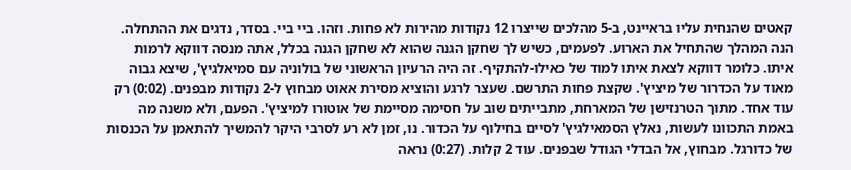קאטים שהנחית עליו בראיינט, ב-5 מהלכים שייצרו 12 נקודות מהירות לא פחות. וזהו. ביי ביי. בסדר, נדגים את ההתחלה. הנה המהלך שהתחיל את הארוע. לפעמים, כשיש לך שחקן הגנה שהוא לא שחקן הגנה בכלל, אתה מנסה דווקא לרמות איתו. כלומר דווקא לצאת איתו למוד של כאילו-להתקיף. זה היה הרעיון הראשוני של בולוניה עם סמיאלגיץ', שיצא גבוה מאוד על הכדרור של מיציץ'. שקצת פחות התרשם. שעצר לרגע והוציא מסירת אאוט מבחוץ ל-2 נקודות מבפנים. (0:02) רק עוד אחד. מתוך הטרנזישן של המארחת, מתבייתים שוב על חסימה מסיימת של אוטורו למיציץ'. הפעם, ולא משנה מה באמת התכוונו לעשות, נאלץ הסמאילגיץ' לסיים בחילוף על הכדור. נו, זמן לא רע לסרבי היקר להמשיך להתאמן על הכנסות של כדורגל. מבחוץ, אל הבדלי הגודל שבפנים. עוד 2 קלות. (0:27) נראה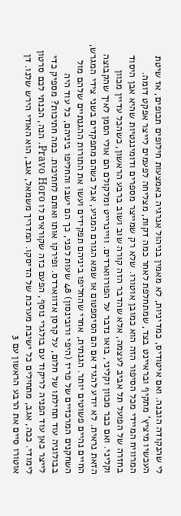לי שהנקודה הובנה. ואם איטודיס, כמדיניות, לא מאמין בניהול אנרגיה באמצעות חילופים תכופים, אז שיטת העכשיו מיציץ' מתקיף ובראיינט בצד, שמתחלפת לאחר כמה דקות, מצליחה לפעמים לייצר אפקט דומה. המרוויח המיידי מכל הסיפור הזה הוא כמובן אוטורו. שלא רק שמייצר מספרים ודומיננטיות שהיא אבן היסוד בחזרה של הפועל תל אביב לעצמה, אלא שהדבר הזה קורה שוב ושוב ברבע הראשון, כשהכל עדיין מכוון וקליני. ואם כבר מכוון וקליני, בואו נדבר על הפורווארדים. וויינרייט ומלקולם הם אולי הסמן לאיך שהקבוצה הזאת נראית. לא יודע להגיד אם הם הסימפטום או שמא הגורם המניע, אבל כשהם מתפקדים בשני צידי המגרש, החיים נהיים פשוטים יותר. הגנתית, אחרי שהחליפו ביניהם תפקידים ועשו את התורות ההגנתיים שלהם מול השחקנים המרכזיים של פריז (היפי ורובינסון) 48 שעות לפני, כך הם ישבו והחליפו ביניהם, כל עוד היה בבולוניה עוד תחילתו של חלום, על קרסן אדווארדס. ופירקו אותו ואותם לחתיכות. כמה חתיכות? מספיק כדי לייצר כאן עוד הפניה לריקוד עם בולגרי נוסף, הפעם כזה שקוראים לו Pravo Horo. הנה, הכנתי לכם סרטון לימודי. ככה, אגב, מתחילים כל ישיבת מערכת של הדיסקו. המדריך משמאל, אגב, הוא האודי הירש שלנו. דן אוטורו סיים את הרבע הראשון עם 3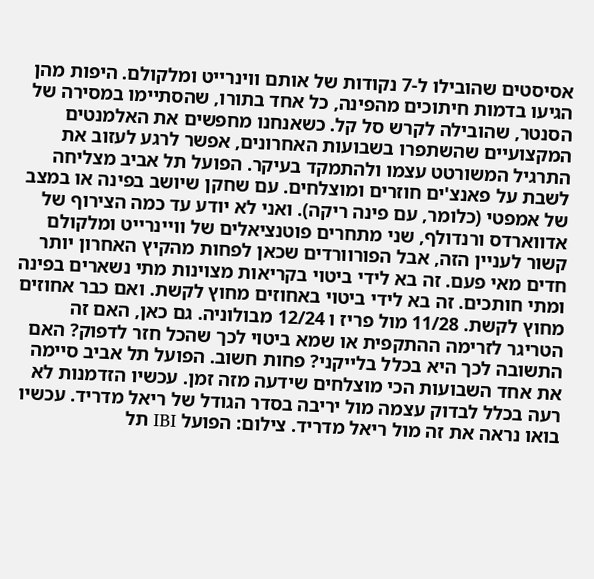אסיסטים שהובילו ל-7 נקודות של אותם ווינרייט ומלקולם. היפות מהן הגיעו בדמות חיתוכים מהפינה, כל אחד בתורו, שהסתיימו במסירה של הסנטר, שהובילה לקרש סל קל. כשאנחנו מחפשים את האלמנטים המקצועיים שהשתפרו בשבועות האחרונים, אפשר לרגע לעזוב את התרגיל המשורטט עצמו ולהתמקד בעיקר. הפועל תל אביב מצליחה לשבת על פאנצ'ים חוזרים ומוצלחים. עם שחקן שיושב בפינה או במצב של אמפטי (כלומר, עם פינה ריקה). ואני לא יודע עד כמה הצירוף של אדווארדס ורנדולף, שני מתחרים פוטנציאלים של וויינרייט ומלקולם קשור לעניין הזה, אבל הפורוורדים שכאן לפחות מהקיץ האחרון יותר חדים מאי פעם. זה בא לידי ביטוי בקריאות מצוינות מתי נשארים בפינה ומתי חותכים. זה בא לידי ביטוי באחוזים מחוץ לקשת. ואם כבר אחוזים מחוץ לקשת. 11/28 מול פריז ו 12/24 מבולוניה. גם כאן, האם זה הטריגר לזרימה ההתקפית או שמא ביטוי לכך שהכל חזר לדפוק? האם התשובה לכך היא בכלל בלייקני? פחות חשוב. הפועל תל אביב סיימה את אחד השבועות הכי מוצלחים שידעה מזה זמן. עכשיו הזדמנות לא רעה בכלל לבדוק עצמה מול יריבה בסדר הגודל של ריאל מדריד. עכשיו בואו נראה את זה מול ריאל מדריד. צילום: הפועל IBI תל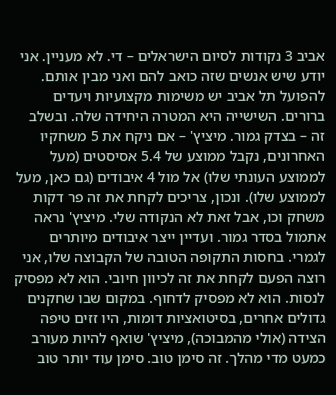אביב 3 נקודות לסיום הישראלים – די. לא מעניין. אני יודע שיש אנשים שזה כואב להם ואני מבין אותם. להפועל תל אביב יש משימות מקצועיות ויעדים ברורים. השישייה היא המטרה היחידה שלה. ובשלב זה – בצדק גמור. מיציץ' – אם ניקח את 5 משחקיו האחרונים, נקבל ממוצע של 5.4 אסיסטים (מעל לממוצע העונתי שלו) אל מול 4 איבודים (גם כאן, מעל לממוצע שלו). ונכון, צריכים לקחת את זה פר דקות משחק וכו, אבל זאת לא הנקודה שלי. מיציץ' נראה אתמול בסדר גמור. ועדיין ייצר איבודים מיותרים לגמרי. בחסות התקופה הטובה של הקבוצה שלו, אני רוצה הפעם לקחת את זה לכיוון חיובי. הוא לא מפסיק לנסות. הוא לא מפסיק לדחוף. במקום שבו שחקנים גדולים אחרים, בסיטואציות דומות, היו זזים טיפה הצידה (אולי מהמבוכה), מיציץ' שואף להיות מעורב כמעט מדי מהלך. זה סימן טוב. סימן עוד יותר טוב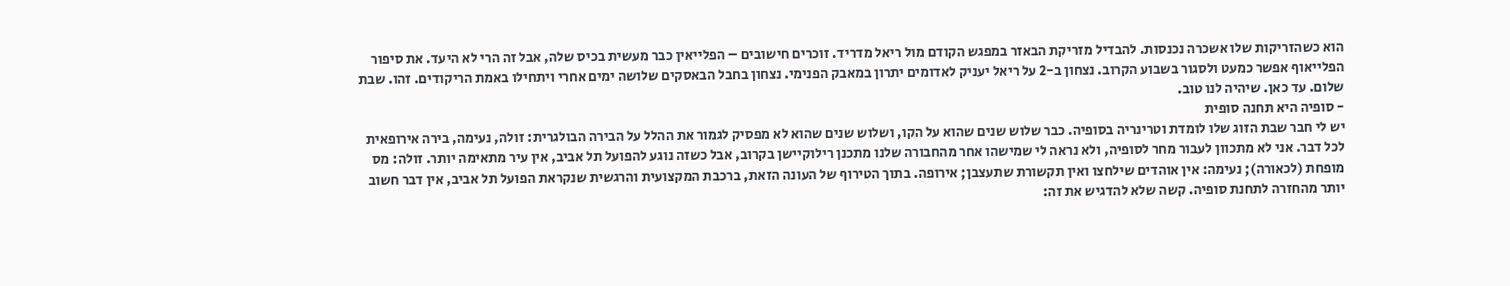הוא כשהזריקות שלו אשכרה נכנסות. להבדיל מזריקת הבאזר במפגש הקודם מול ריאל מדריד. זוכרים חישובים – הפלייאין כבר מעשית בכיס שלה, אבל זה הרי לא היעד. את סיפור הפלייאוף אפשר כמעט ולסגור בשבוע הקרוב. נצחון ב-2 על ריאל יעניק לאדומים יתרון במאבק הפנימי. נצחון בחבל הבאסקים שלושה ימים אחרי ויתחילו באמת הריקודים. זהו. שבת שלום. עד כאן. שיהיה לנו טוב.
- סופיה היא תחנה סופית
יש לי חבר שבת הזוג שלו לומדת וטרינריה בסופיה. כבר שלוש שנים שהוא על הקו, ושלוש שנים שהוא לא מפסיק לגמור את ההלל על הבירה הבולגרית: זולה, נעימה, בירה אירופאית לכל דבר. אני לא מתכוון לעבור מחר לסופיה, ולא נראה לי שמישהו אחר מהחבורה שלנו מתכנן רילוקיישן בקרוב, אבל כשזה נוגע להפועל תל אביב, אין עיר מתאימה יותר. זולה: מס מופחת (לכאורה); נעימה: אין אוהדים שילחצו ואין תקשורת שתעצבן; אירופה. בתוך הטירוף של העונה הזאת, ברכבת המקצועית והרגשית שנקראת הפועל תל אביב, אין דבר חשוב יותר מהחזרה לתחנת סופיה. קשה שלא להדגיש את זה: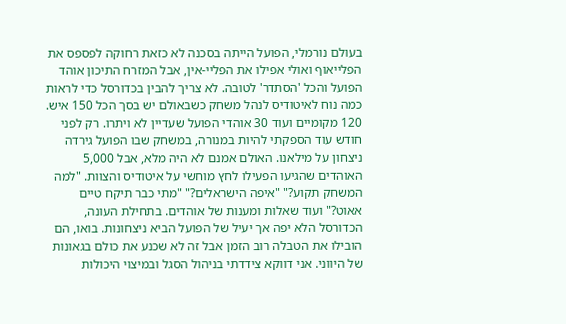בעולם נורמלי, הפועל הייתה בסכנה לא כזאת רחוקה לפספס את הפלייאוף ואולי אפילו את הפליי-אין, אבל המזרח התיכון אוהד הפועל והכל 'הסתדר' לטובה. לא צריך להבין בכדורסל כדי לראות כמה נוח לאיטודיס לנהל משחק כשבאולם יש בסך הכל 150 איש. 120 מקומיים ועוד 30 אוהדי הפועל שעדיין לא ויתרו. רק לפני חודש עוד הספקתי להיות במנורה, במשחק שבו הפועל גירדה ניצחון על מילאנו. האולם אמנם לא היה מלא, אבל 5,000 האוהדים שהגיעו הפעילו לחץ מוחשי על איטודיס והצוות. "למה המשחק תקוע?" "איפה הישראלים?" "מתי כבר תיקח טיים אאוט?" ועוד שאלות ומענות של אוהדים. בתחילת העונה, הכדורסל הלא יפה אך יעיל של הפועל הביא ניצחונות. בואו, הם הובילו את הטבלה רוב הזמן אבל זה לא שכנע את כולם בגאונות של היווני. אני דווקא צידדתי בניהול הסגל ובמיצוי היכולות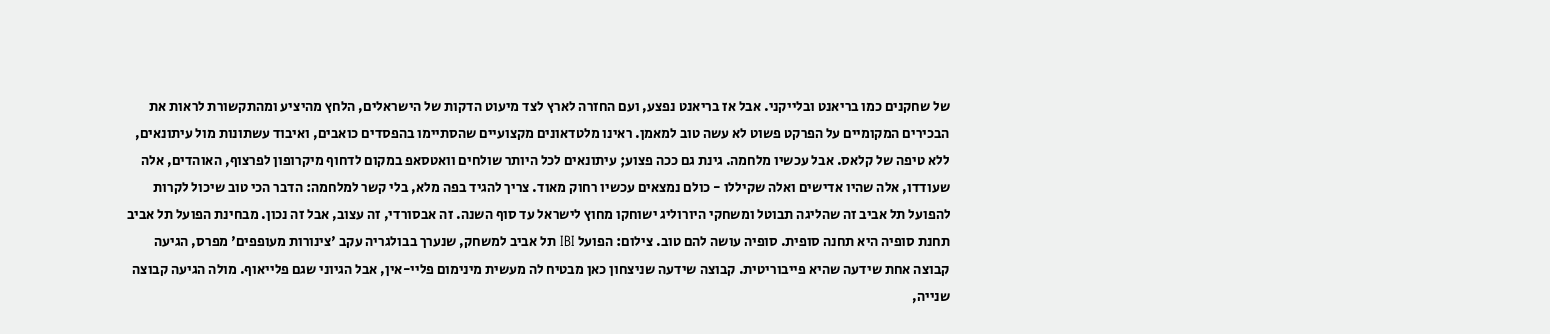של שחקנים כמו בריאנט ובלייקני. אבל אז בריאנט נפצע, ועם החזרה לארץ לצד מיעוט הדקות של הישראלים, הלחץ מהיציע ומהתקשורת לראות את הבכירים המקומיים על הפרקט פשוט לא עשה טוב למאמן. ראינו מלטדאונים מקצועיים שהסתיימו בהפסדים כואבים, ואיבוד עשתונות מול עיתונאים, ללא טיפה של קלאס. אבל עכשיו מלחמה. גינת גם ככה פצוע; עיתונאים לכל היותר שולחים וואטסאפ במקום לדחוף מיקרופון לפרצוף, האוהדים, אלה שעודדו, אלה שהיו אדישים ואלה שקיללו - כולם נמצאים עכשיו רחוק מאוד. צריך להגיד בפה מלא, בלי קשר למלחמה: הדבר הכי טוב שיכול לקרות להפועל תל אביב זה שהליגה תבוטל ומשחקי היורוליג ישוחקו מחוץ לישראל עד סוף השנה. זה אבסורדי, זה עצוב, אבל זה נכון. מבחינת הפועל תל אביב תחנת סופיה היא תחנה סופית. סופיה עושה להם טוב. צילום: הפועל IBI תל אביב למשחק, שנערך בבולגריה עקב 'צינורות מעופפים' מפרס, הגיעה קבוצה אחת שידעה שהיא פייבוריטית. קבוצה שידעה שניצחון כאן מבטיח לה מעשית מינימום פליי-אין, אבל הגיוני שגם פלייאוף. מולה הגיעה קבוצה שנייה,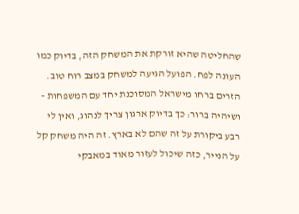שהחליטה שהיא זורקת את המשחק הזה, בדיוק כמו העונה לפח. הפועל הגיעה למשחק במצב רוח טוב. הזרים ברחו מישראל המסוכנת יחד עם המשפחות - ושיהיה ברור: כך בדיוק ארגון צריך לנהוג, ואין לי רבע ביקורת על זה שהם לא בארץ. זה היה משחק קל על הנייר, כזה שיכול לעזור מאוד במאבקי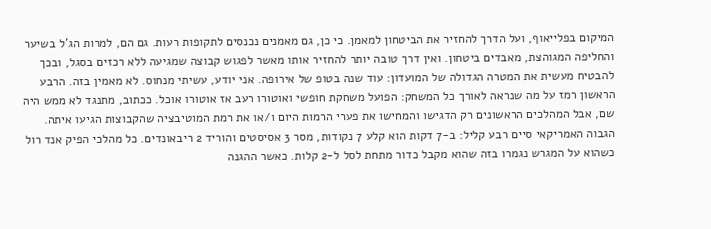המיקום בפלייאוף, ועל הדרך להחזיר את הביטחון למאמן. כי כן, גם מאמנים נכנסים לתקופות רעות. גם הם, למרות הג'ל בשיער והחליפה המגוהצת, מאבדים ביטחון. ואין דרך טובה יותר להחזיר אותו מאשר לפגוש קבוצה שמגיעה ללא רכזים בסגל, ובכך להבטיח מעשית את המטרה הגדולה של המועדון: עוד שנה בטופ של אירופה. אני יודע, עשיתי מנחוס. לא מאמין בזה. הרבע הראשון רמז על מה שנראה לאורך כל המשחק: הפועל משחקת חופשי ואוטורו רעב אז אוטורו אוכל. ככתוב, מתנגד לא ממש היה שם, אבל המהלכים הראשונים רק הדגישו והמחישו את פערי הרמות היום ו/או את רמת המוטיבציה שהקבוצות הגיעו איתה. הגבוה האמריקאי סיים רבע קליל: ב-7 דקות הוא קלע 7 נקודות, מסר 3 אסיסטים והוריד 2 ריבאונדים. כל מהלכי הפיק אנד רול כשהוא על המגרש נגמרו בזה שהוא מקבל כדור מתחת לסל ל-2 קלות. כאשר ההגנה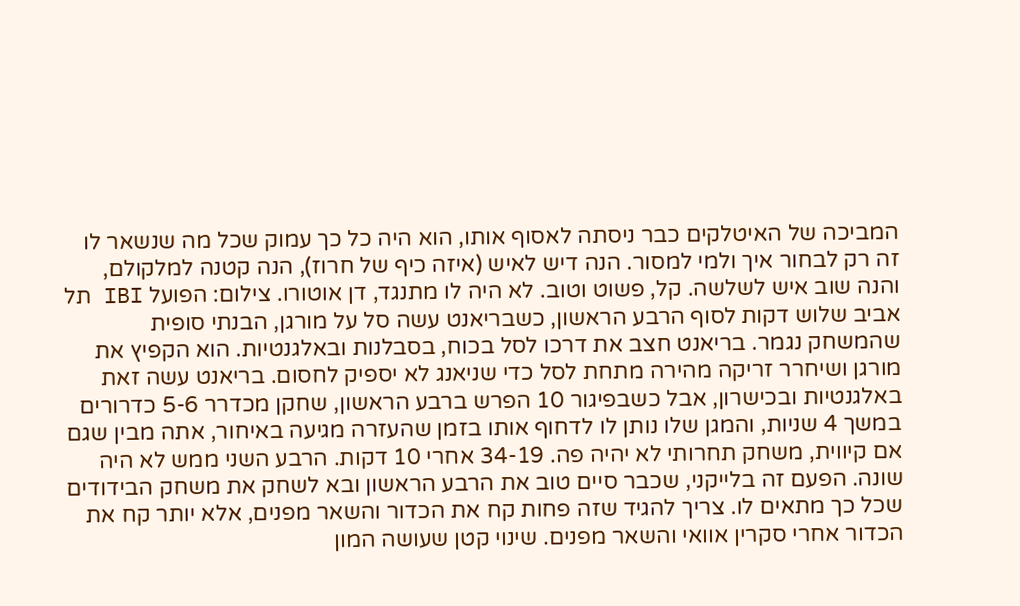המביכה של האיטלקים כבר ניסתה לאסוף אותו, הוא היה כל כך עמוק שכל מה שנשאר לו זה רק לבחור איך ולמי למסור. הנה דיש לאיש (איזה כיף של חרוז), הנה קטנה למלקולם, והנה שוב איש לשלשה. קל, פשוט וטוב. לא היה לו מתנגד, דן אוטורו. צילום: הפועל IBI תל אביב שלוש דקות לסוף הרבע הראשון, כשבריאנט עשה סל על מורגן, הבנתי סופית שהמשחק נגמר. בריאנט חצב את דרכו לסל בכוח, בסבלנות ובאלגנטיות. הוא הקפיץ את מורגן ושיחרר זריקה מהירה מתחת לסל כדי שניאנג לא יספיק לחסום. בריאנט עשה זאת באלגנטיות ובכישרון, אבל כשבפיגור 10 הפרש ברבע הראשון, שחקן מכדרר 5-6 כדרורים במשך 4 שניות, והמגן שלו נותן לו לדחוף אותו בזמן שהעזרה מגיעה באיחור, אתה מבין שגם אם קיווית, משחק תחרותי לא יהיה פה. 34-19 אחרי 10 דקות. הרבע השני ממש לא היה שונה. הפעם זה בלייקני, שכבר סיים טוב את הרבע הראשון ובא לשחק את משחק הבידודים שכל כך מתאים לו. צריך להגיד שזה פחות קח את הכדור והשאר מפנים, אלא יותר קח את הכדור אחרי סקרין אוואי והשאר מפנים. שינוי קטן שעושה המון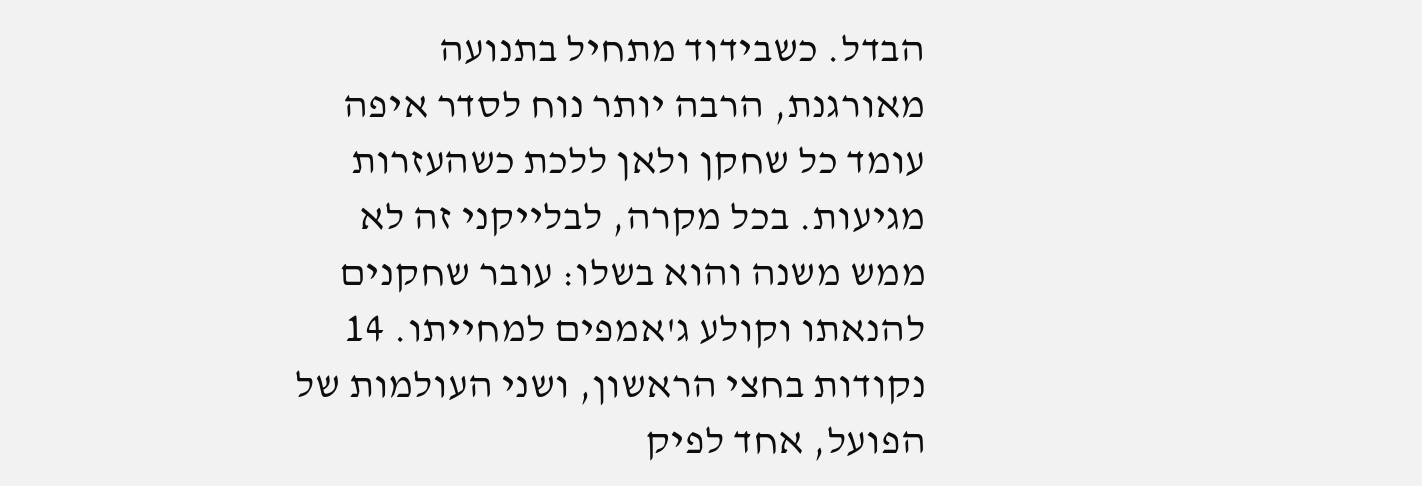הבדל. כשבידוד מתחיל בתנועה מאורגנת, הרבה יותר נוח לסדר איפה עומד כל שחקן ולאן ללכת כשהעזרות מגיעות. בכל מקרה, לבלייקני זה לא ממש משנה והוא בשלו: עובר שחקנים להנאתו וקולע ג'אמפים למחייתו. 14 נקודות בחצי הראשון, ושני העולמות של הפועל, אחד לפיק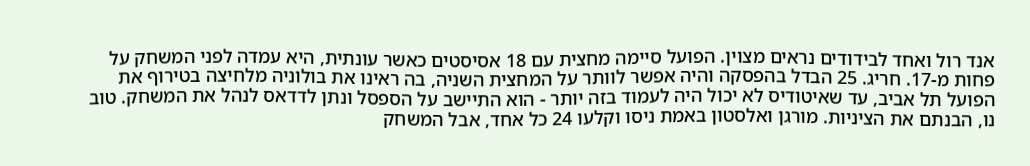אנד רול ואחד לבידודים נראים מצוין. הפועל סיימה מחצית עם 18 אסיסטים כאשר עונתית, היא עמדה לפני המשחק על פחות מ-17. חריג. 25 הבדל בהפסקה והיה אפשר לוותר על המחצית השניה, בה ראינו את בולוניה מלחיצה בטירוף את הפועל תל אביב, עד שאיטודיס לא יכול היה לעמוד בזה יותר - הוא התיישב על הספסל ונתן לדדאס לנהל את המשחק. טוב נו, הבנתם את הציניות. מורגן ואלסטון באמת ניסו וקלעו 24 כל אחד, אבל המשחק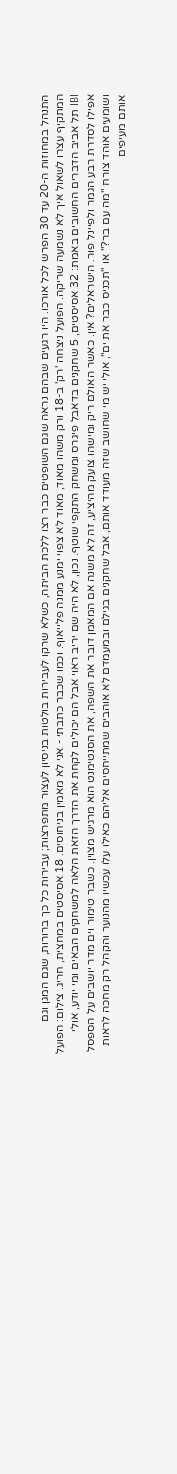התנהל במחוזות ה-20 עד 30 הפרש לכל אורכו. היו רגעים שבהם נראה שגם השופטים כבר רצו ללכת הביתה, כשלא שרקו לעבירות בולטות בניסיון לעצור מתפרצות; עבירות כל כך ברורות, שגם המגן וגם המתקיף עצרו לשאול איך לא נשמעה שריקה. הפועל ניצחה 'רק' ב-18 ורק משהו מאוד, מאוד לא צפוי ימנע ממנה פלייאוף. וכמו שכבר כתבתי - אני לא מאמין בניחוסים. 18 אסיסטים במחצית, חריג. צילום: הפועל IBI תל אביב הדברים החשובים באמת: 32 אסיסטים, 5 שחקנים בדאבל פיגרס ומשחק התקפי שוטף. נכון, לא היה שם יריב ראוי אבל הם יכולים לקחת את הדרך הזאת הלאה למשחקים הבאים ומי יודע, אולי אפילו לסדרת רבע הגמר ולפיינל פור. הישראלים? אין. כאשר האולם ריק ומישהו צועק מהיציע, זה לא משנה אם המאמן דובר את השפה, את הסנטימנט הוא מרגיש מצוין. כשבר טימור וים מדר יושבים על הספסל ושומעים אוהד צורח "מה עם בר?" או "תכניס כבר את ים", אולי יש מי שחושב שזה מעודד אותם, אבל שחקנים בגילם ובמעמדם לא אוהבים שמתייחסים אליהם כאילו עלו עכשיו מהנוער והקהל רק מחכה לראות אותם מעיפים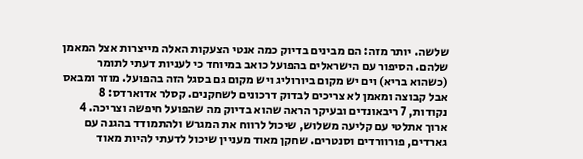שלשה. יותר מזה: הם מבינים בדיוק כמה אנטי הצעקות האלה מייצרות אצל המאמן שלהם. הסיפור עם הישראלים בהפועל כואב במיוחד כי לעניות דעתי לתומר (כשהוא בריא) וים יש מקום ביורוליג ויש מקום גם בסגל הזה בהפועל. מוזר ומבאס אבל קבוצה ומאמן לא צריכים לבדוק דרכונים לשחקנים. קסלר אדוארדס: 8 נקודות, 7 ריבאונדים ובעיקר הראה שהוא בדיוק מה שהפועל חיפשה וצריכה. 4 ארוך אתלטי עם קליעה משלוש, שיכול לרווח את המגרש ולהתמודד בהגנה עם גארדים, פורוורדים וסנטרים. שחקן מאוד מעניין שיכול לדעתי להיות מאוד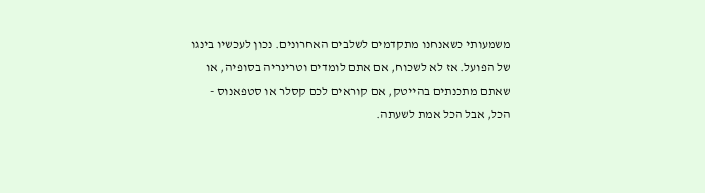משמעותי כשאנחנו מתקדמים לשלבים האחרונים. נכון לעכשיו בינגו של הפועל. אז לא לשכוח, אם אתם לומדים וטרינריה בסופיה, או שאתם מתכנתים בהייטק, אם קוראים לכם קסלר או סטפאנוס - הכל, אבל הכל אמת לשעתה.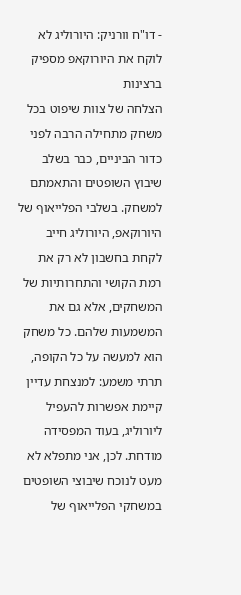- דו"ח וורניק: היורוליג לא לוקח את היורוקאפ מספיק ברצינות
הצלחה של צוות שיפוט בכל משחק מתחילה הרבה לפני כדור הביניים, כבר בשלב שיבוץ השופטים והתאמתם למשחק. בשלבי הפלייאוף של היורוקאפ, היורוליג חייב לקחת בחשבון לא רק את רמת הקושי והתחרותיות של המשחקים, אלא גם את המשמעות שלהם. כל משחק הוא למעשה על כל הקופה, תרתי משמע: למנצחת עדיין קיימת אפשרות להעפיל ליורוליג, בעוד המפסידה מודחת. לכן, אני מתפלא לא מעט לנוכח שיבוצי השופטים במשחקי הפלייאוף של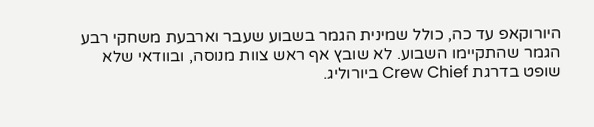היורוקאפ עד כה, כולל שמינית הגמר בשבוע שעבר וארבעת משחקי רבע הגמר שהתקיימו השבוע. לא שובץ אף ראש צוות מנוסה, ובוודאי שלא שופט בדרגת Crew Chief ביורוליג.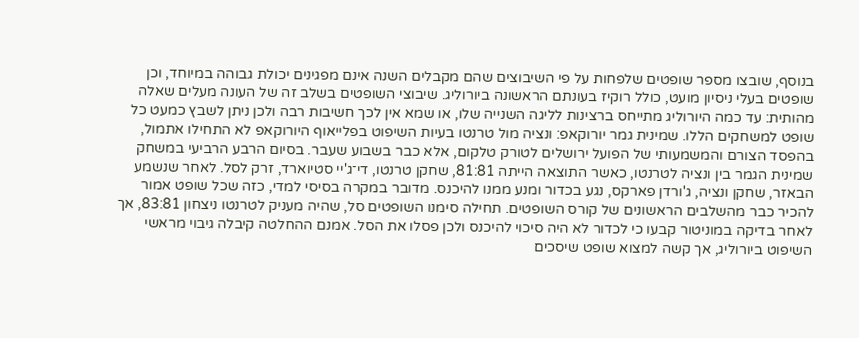בנוסף, שובצו מספר שופטים שלפחות על פי השיבוצים שהם מקבלים השנה אינם מפגינים יכולת גבוהה במיוחד, וכן שופטים בעלי ניסיון מועט, כולל רוקיז בעונתם הראשונה ביורוליג. שיבוצי השופטים בשלב זה של העונה מעלים שאלה מהותית: עד כמה היורוליג מתייחס ברצינות לליגה השנייה שלו, או שמא אין לכך חשיבות רבה ולכן ניתן לשבץ כמעט כל שופט למשחקים הללו. שמינית גמר יורוקאפ: ונציה מול טרנטו בעיות השיפוט בפלייאוף היורוקאפ לא התחילו אתמול, בהפסד הצורם והמשמעותי של הפועל ירושלים לטורק טלקום, אלא כבר בשבוע שעבר. בסיום הרבע הרביעי במשחק שמינית הגמר בין ונציה לטרנטו, כאשר התוצאה הייתה 81:81, שחקן טרנטו, די־ג'יי סטיוארד, זרק לסל. לאחר שנשמע הבאזר, שחקן ונציה, ג'ורדן פארקס, נגע בכדור ומנע ממנו להיכנס. מדובר במקרה בסיסי למדי, כזה שכל שופט אמור להכיר כבר מהשלבים הראשונים של קורס השופטים. תחילה סימנו השופטים סל, שהיה מעניק לטרנטו ניצחון 83:81, אך לאחר בדיקה במוניטור קבעו כי לכדור לא היה סיכוי להיכנס ולכן פסלו את הסל. אמנם ההחלטה קיבלה גיבוי מראשי השיפוט ביורוליג, אך קשה למצוא שופט שיסכים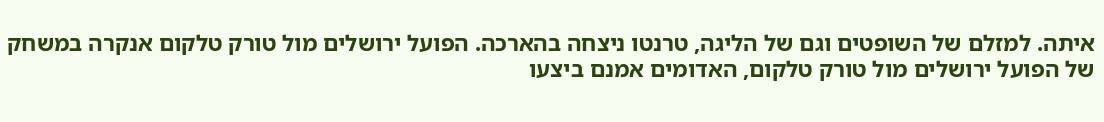איתה. למזלם של השופטים וגם של הליגה, טרנטו ניצחה בהארכה. הפועל ירושלים מול טורק טלקום אנקרה במשחק של הפועל ירושלים מול טורק טלקום, האדומים אמנם ביצעו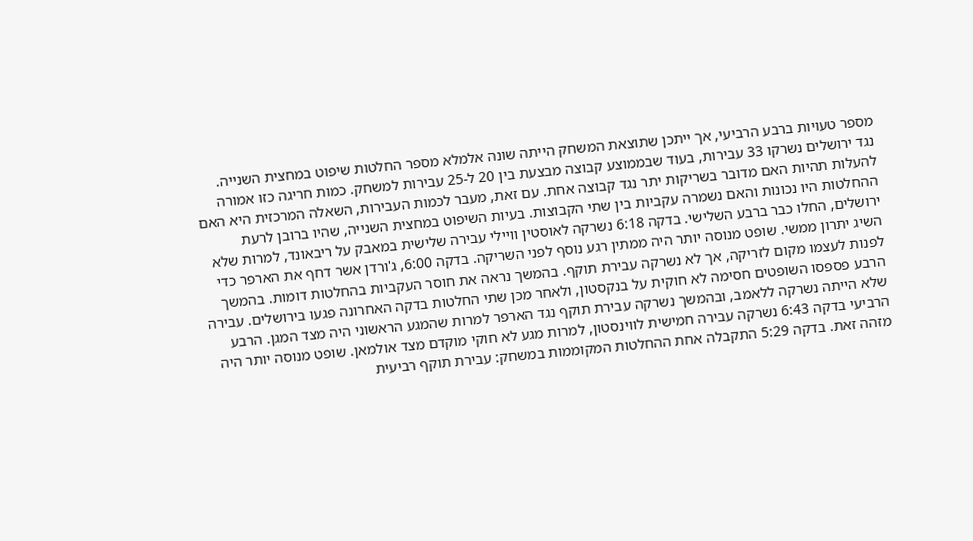מספר טעויות ברבע הרביעי, אך ייתכן שתוצאת המשחק הייתה שונה אלמלא מספר החלטות שיפוט במחצית השנייה. נגד ירושלים נשרקו 33 עבירות, בעוד שבממוצע קבוצה מבצעת בין 20 ל-25 עבירות למשחק. כמות חריגה כזו אמורה להעלות תהיות האם מדובר בשריקות יתר נגד קבוצה אחת. עם זאת, מעבר לכמות העבירות, השאלה המרכזית היא האם ההחלטות היו נכונות והאם נשמרה עקביות בין שתי הקבוצות. בעיות השיפוט במחצית השנייה, שהיו ברובן לרעת ירושלים, החלו כבר ברבע השלישי. בדקה 6:18 נשרקה לאוסטין וויילי עבירה שלישית במאבק על ריבאונד, למרות שלא השיג יתרון ממשי. שופט מנוסה יותר היה ממתין רגע נוסף לפני השריקה. בדקה 6:00, ג'ורדן אשר דחף את הארפר כדי לפנות לעצמו מקום לזריקה, אך לא נשרקה עבירת תוקף. בהמשך נראה את חוסר העקביות בהחלטות דומות. בהמשך הרבע פספסו השופטים חסימה לא חוקית על בנקסטון, ולאחר מכן שתי החלטות בדקה האחרונה פגעו בירושלים. עבירה שלא הייתה נשרקה ללאמב, ובהמשך נשרקה עבירת תוקף נגד הארפר למרות שהמגע הראשוני היה מצד המגן. הרבע הרביעי בדקה 6:43 נשרקה עבירה חמישית לווינסטון, למרות מגע לא חוקי מוקדם מצד אולמאן. שופט מנוסה יותר היה מזהה זאת. בדקה 5:29 התקבלה אחת ההחלטות המקוממות במשחק: עבירת תוקף רביעית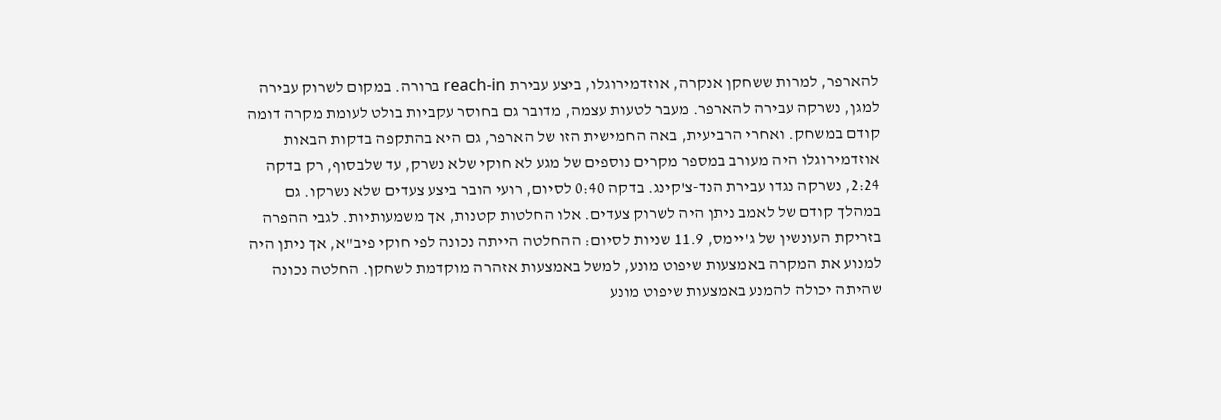להארפר, למרות ששחקן אנקרה, אוזדמירוגלו, ביצע עבירת reach-in ברורה. במקום לשרוק עבירה למגן, נשרקה עבירה להארפר. מעבר לטעות עצמה, מדובר גם בחוסר עקביות בולט לעומת מקרה דומה קודם במשחק. ואחרי הרביעית, באה החמישית הזו של הארפר, גם היא בהתקפה בדקות הבאות אוזדמירוגלו היה מעורב במספר מקרים נוספים של מגע לא חוקי שלא נשרק, עד שלבסוף, רק בדקה 2:24, נשרקה נגדו עבירת הנד-צ'קינג. בדקה 0:40 לסיום, רועי הובר ביצע צעדים שלא נשרקו. גם במהלך קודם של לאמב ניתן היה לשרוק צעדים. אלו החלטות קטנות, אך משמעותיות. לגבי ההפרה בזריקת העונשין של ג'יימס, 11.9 שניות לסיום: ההחלטה הייתה נכונה לפי חוקי פיב"א, אך ניתן היה למנוע את המקרה באמצעות שיפוט מונע, למשל באמצעות אזהרה מוקדמת לשחקן. החלטה נכונה שהיתה יכולה להמנע באמצעות שיפוט מונע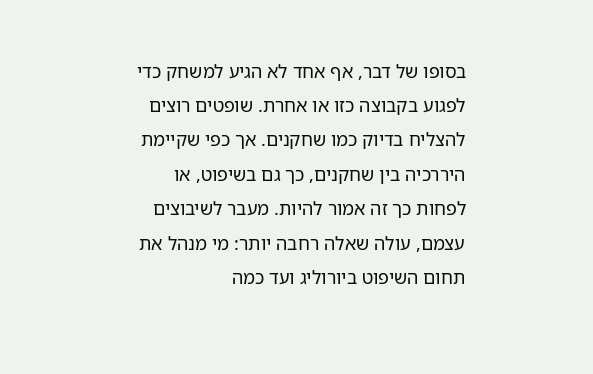בסופו של דבר, אף אחד לא הגיע למשחק כדי לפגוע בקבוצה כזו או אחרת. שופטים רוצים להצליח בדיוק כמו שחקנים. אך כפי שקיימת היררכיה בין שחקנים, כך גם בשיפוט, או לפחות כך זה אמור להיות. מעבר לשיבוצים עצמם, עולה שאלה רחבה יותר: מי מנהל את תחום השיפוט ביורוליג ועד כמה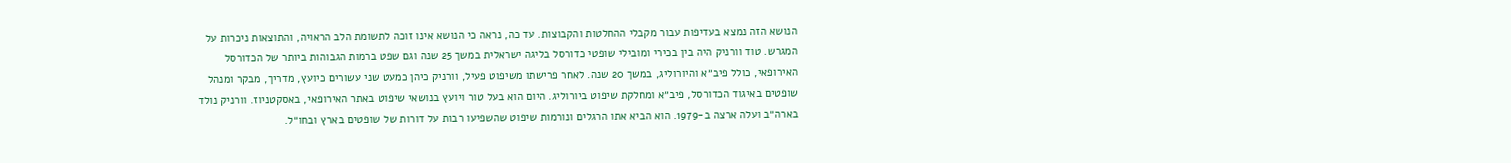הנושא הזה נמצא בעדיפות עבור מקבלי ההחלטות והקבוצות. עד כה, נראה כי הנושא אינו זוכה לתשומת הלב הראויה, והתוצאות ניכרות על המגרש. טוד וורניק היה בין בכירי ומובילי שופטי כדורסל בליגה ישראלית במשך 25 שנה וגם שפט ברמות הגבוהות ביותר של הכדורסל האירופאי, כולל פיב״א והיורוליג, במשך 20 שנה. לאחר פרישתו משיפוט פעיל, וורניק כיהן כמעט שני עשורים כיועץ, מדריך, מבקר ומנהל שופטים באיגוד הכדורסל, פיב״א ומחלקת שיפוט ביורוליג. היום הוא בעל טור ויועץ בנושאי שיפוט באתר האירופאי, באסקטניוז. וורניק נולד בארה״ב ועלה ארצה ב-1979. הוא הביא אתו הרגלים ונורמות שיפוט שהשפיעו רבות על דורות של שופטים בארץ ובחו״ל.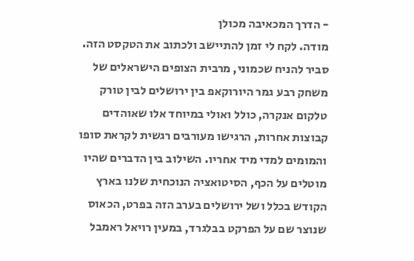- הדרך המכאיבה מכולן
מודה. לקח לי זמן להתיישב ולכתוב את הטקסט הזה. סביר להניח שכמוני, מרבית הצופים הישראלים של משחק רבע גמר היורוקאפ בין ירושלים לבין טורק טלקום אנקרה, כולל ואולי במיוחד אלו שאוהדים קבוצות אחרות, הרגישו מעורבים רגשית לקראת סופו והמומים למדי מיד אחריו. השילוב בין הדברים שהיו מוטלים על הכף, הסיטואציה הנוכחית שלנו בארץ הקודש בכלל ושל ירושלים בערב הזה בפרט, הכאוס שנוצר שם על הפרקט בבלגרד, במעין רויאל ראמבל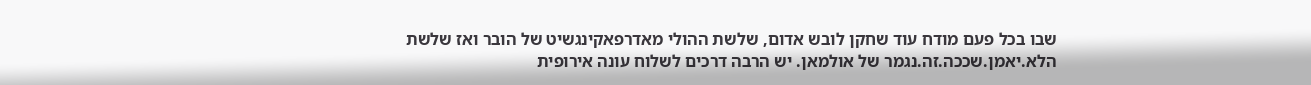שבו בכל פעם מודח עוד שחקן לובש אדום, שלשת ההולי מאדרפאקינגשיט של הובר ואז שלשת הלא.יאמן.שככה.זה.נגמר של אולמאן. יש הרבה דרכים לשלוח עונה אירופית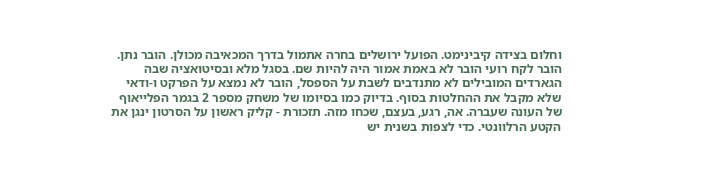וחלום בצידה קיבינימט. הפועל ירושלים בחרה אתמול בדרך המכאיבה מכולן. הובר נתן. הובר לקח רועי הובר לא באמת אמור היה להיות שם. בסגל מלא ובסיטואציה שבה הגארדים המובילים לא מתנדבים לשבת על הספסל, הובר לא נמצא על הפרקט ו-ודאי שלא מקבל את ההחלטות בסוף. בדיוק כמו בסיומו של משחק מספר 2 בגמר הפלייאוף של העונה שעברה. אה, רגע, בעצם, שכחו מזה. תזכורת - קליק ראשון על הסרטון ינגן את הקטע הרלוונטי. כדי לצפות בשנית יש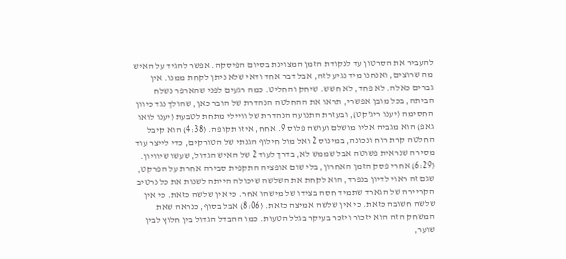להעביר את הסרטון עד לנקודת הזמן המצוינת בסיום הפיסקה. אפשר להגיד על האיש מה שרוצים, ואנחנו מיד נגיע לזה, אבל דבר אחד ודאי שלא ניתן לקחת ממנו. אין גברים כאלה. לא פחד, לא חשש. שיחק והחליט. כמה רגעים לפני שהארפר נשלח הביתה, בכל מובן אפשרי, תראו את ההחלטה הנהדרת של הובר כאן, שהולך נגד כיוון החסימה (יענו ריג'קט), ובעזרת התנועה הנהדרת של וויילי מתחת לטבעת (יענו לואו גאפ) הוא מגביה אליו מושלם ועושה פלוס 9. אחח, איזו תקופה. (4:38) הוא קיבל החלטה קרת רוח ונכונה, במינוס 2 ואל מול חילוף הגנתי של הטורקים, כדי לייצר עוד מסירה שנראית פשוטה אבל שממש לא, בדרך לעוד 2 של האיש הגדול, שעשו שיוויון. (6:29) אחרי פסק הזמן האחרון, בלי שום אופציה התקפית סבירה אחרת על הפרקט, שגם זה ראוי לדיון בנפרד, הוא לקחת את השלשה שיכולה הייתה לשנות את כל נרטיב הקריירה של הגארד שתמיד חסה בצידו של מישהו אחר. כי אין שלשה כזאת. כי אין שלשה חשובה כזאת. כי אין שלשה אמיצה כזאת. (8:06) אבל בסוף, כנראה שאת המשחק הזה הוא יזכור ויזכר בעיקר בגלל הטעות. כמו ההבדל הגדול בין חלוץ לבין שוער,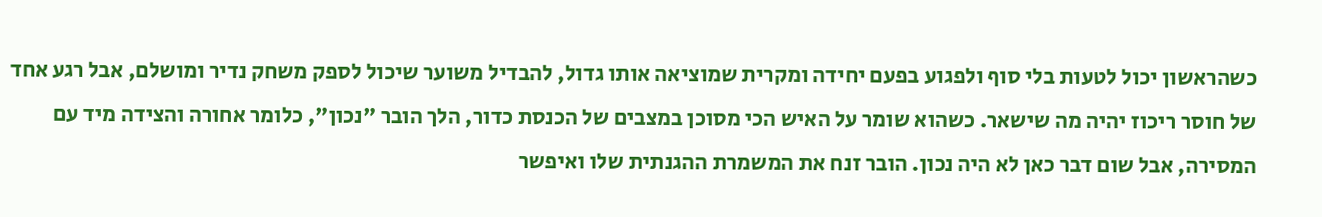כשהראשון יכול לטעות בלי סוף ולפגוע בפעם יחידה ומקרית שמוציאה אותו גדול, להבדיל משוער שיכול לספק משחק נדיר ומושלם, אבל רגע אחד של חוסר ריכוז יהיה מה שישאר. כשהוא שומר על האיש הכי מסוכן במצבים של הכנסת כדור, הלך הובר "נכון", כלומר אחורה והצידה מיד עם המסירה, אבל שום דבר כאן לא היה נכון. הובר זנח את המשמרת ההגנתית שלו ואיפשר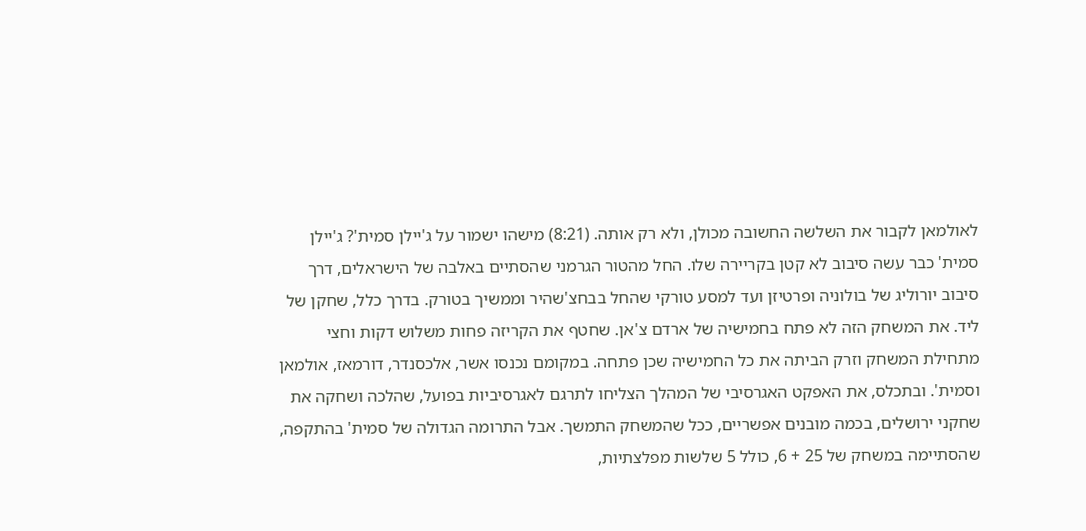לאולמאן לקבור את השלשה החשובה מכולן, ולא רק אותה. (8:21) מישהו ישמור על ג'יילן סמית'? ג'יילן סמית' כבר עשה סיבוב לא קטן בקריירה שלו. החל מהטור הגרמני שהסתיים באלבה של הישראלים, דרך סיבוב יורוליג של בולוניה ופרטיזן ועד למסע טורקי שהחל בבחצ'שהיר וממשיך בטורק. בדרך כלל, שחקן של ליד. את המשחק הזה לא פתח בחמישיה של ארדם צ'אן. שחטף את הקריזה פחות משלוש דקות וחצי מתחילת המשחק וזרק הביתה את כל החמישיה שכן פתחה. במקומם נכנסו אשר, אלכסנדר, דורמאז, אולמאן וסמית'. ובתכלס, את האפקט האגרסיבי של המהלך הצליחו לתרגם לאגרסיביות בפועל, שהלכה ושחקה את שחקני ירושלים, בכמה מובנים אפשריים, ככל שהמשחק התמשך. אבל התרומה הגדולה של סמית' בהתקפה, שהסתיימה במשחק של 25 + 6, כולל 5 שלשות מפלצתיות,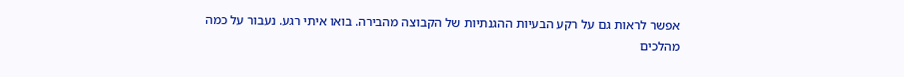אפשר לראות גם על רקע הבעיות ההגנתיות של הקבוצה מהבירה. בואו איתי רגע. נעבור על כמה מהלכים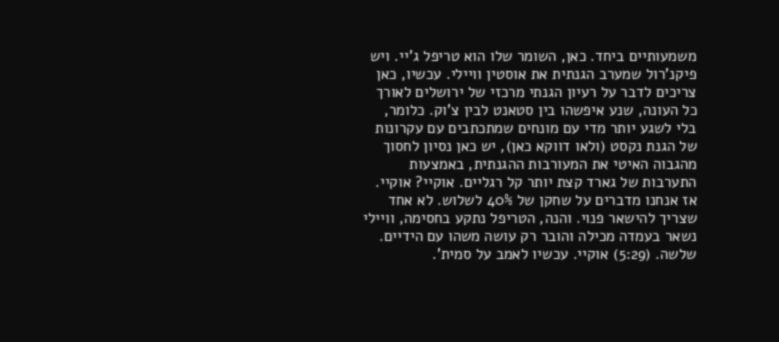משמעותיים ביחד. כאן, השומר שלו הוא טריפל ג'יי. ויש פיקנ'רול שמערב הגנתית את אוסטין וויילי. עכשיו, כאן צריכים לדבר על רעיון הגנתי מרכזי של ירושלים לאורך כל העונה, שנע איפשהו בין סטאנט לבין צ'וק. כלומר, בלי לשגע יותר מדי עם מונחים שמתכתבים עם עקרונות של הגנת נקסט (ולאו דווקא כאן), יש כאן נסיון לחסוך מהגבוה האיטי את המעורבות ההגנתית, באמצעות התערבות של גארד קצת יותר קל רגליים. אוקיי? אוקיי. אז אנחנו מדברים על שחקן של 40% לשלוש. לא אחד שצריך להישאר פנוי. והנה, הטריפל נתקע בחסימה, וויילי נשאר בעמדה מכילה והובר רק עושה משהו עם הידיים. שלשה. (5:29) אוקיי. עכשיו לאמב על סמית'.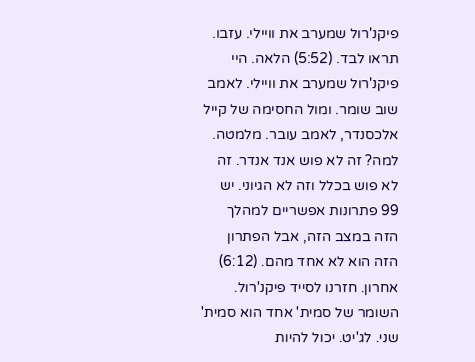פיקנ'רול שמערב את וויילי. עזבו. תראו לבד. (5:52) הלאה. היי פיקנ'רול שמערב את וויילי. לאמב שוב שומר. ומול החסימה של קייל אלכסנדר, לאמב עובר. מלמטה. למה? זה לא פוש אנד אנדר. זה לא פוש בכלל וזה לא הגיוני. יש 99 פתרונות אפשריים למהלך הזה במצב הזה, אבל הפתרון הזה הוא לא אחד מהם. (6:12) אחרון. חזרנו לסייד פיקנ'רול. השומר של סמית' אחד הוא סמית' שני. לג'יט. יכול להיות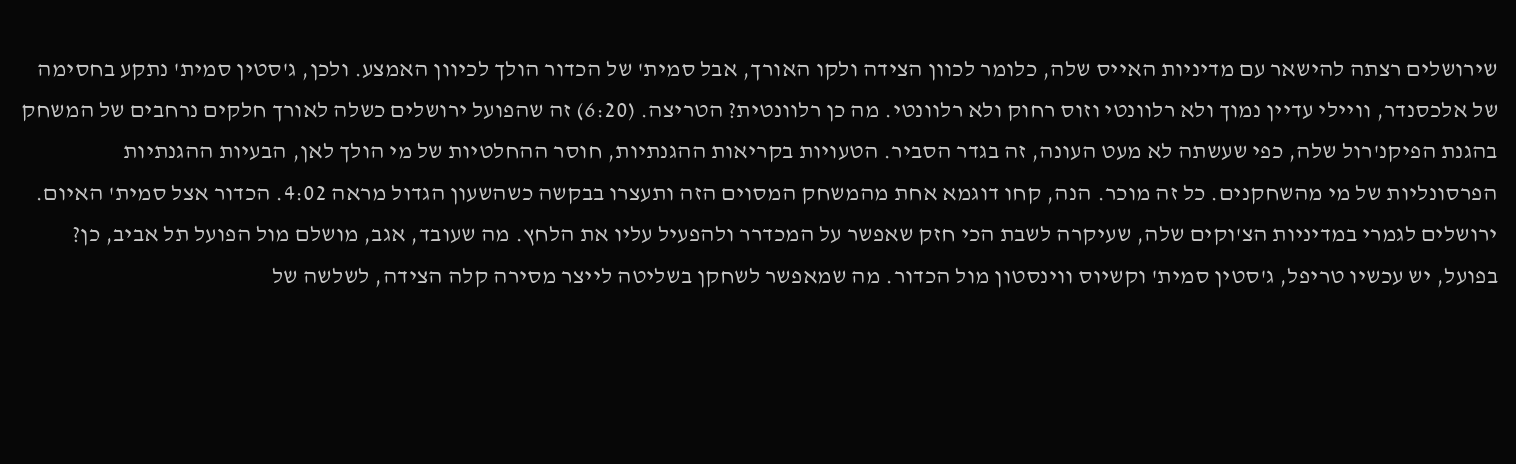שירושלים רצתה להישאר עם מדיניות האייס שלה, כלומר לכוון הצידה ולקו האורך, אבל סמית' של הכדור הולך לכיוון האמצע. ולכן, ג'סטין סמית' נתקע בחסימה של אלכסנדר, וויילי עדיין נמוך ולא רלוונטי וזוס רחוק ולא רלוונטי. מה כן רלוונטית? הטריצה. (6:20) זה שהפועל ירושלים כשלה לאורך חלקים נרחבים של המשחק בהגנת הפיקנ'רול שלה, כפי שעשתה לא מעט העונה, זה בגדר הסביר. הטעויות בקריאות ההגנתיות, חוסר ההחלטיות של מי הולך לאן, הבעיות ההגנתיות הפרסונליות של מי מהשחקנים. כל זה מוכר. הנה, קחו דוגמא אחת מהמשחק המסוים הזה ותעצרו בבקשה כשהשעון הגדול מראה 4:02. הכדור אצל סמית' האיום. ירושלים לגמרי במדיניות הצ'וקים שלה, שעיקרה לשבת הכי חזק שאפשר על המכדרר ולהפעיל עליו את הלחץ. מה שעובד, אגב, מושלם מול הפועל תל אביב, כן? בפועל, יש עכשיו טריפל, ג'סטין סמית' וקשיוס ווינסטון מול הכדור. מה שמאפשר לשחקן בשליטה לייצר מסירה קלה הצידה, לשלשה של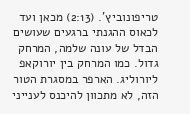טריפונוביץ'. (2:13) מכאן ועד לכאוס ההגנתי ברגעים שעושים הבדל של עונה שלמה, המרחק גדול. כמו המרחק בין יורוקאפ ליורוליג. הארפר במסגרת הטור הזה, לא מתכוון להיכנס לענייני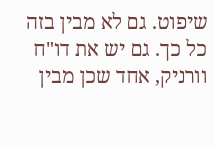שיפוט. גם לא מבין בזה כל כך. גם יש את דו"ח וורניק, אחד שכן מבין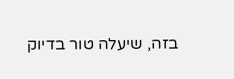בזה, שיעלה טור בדיוק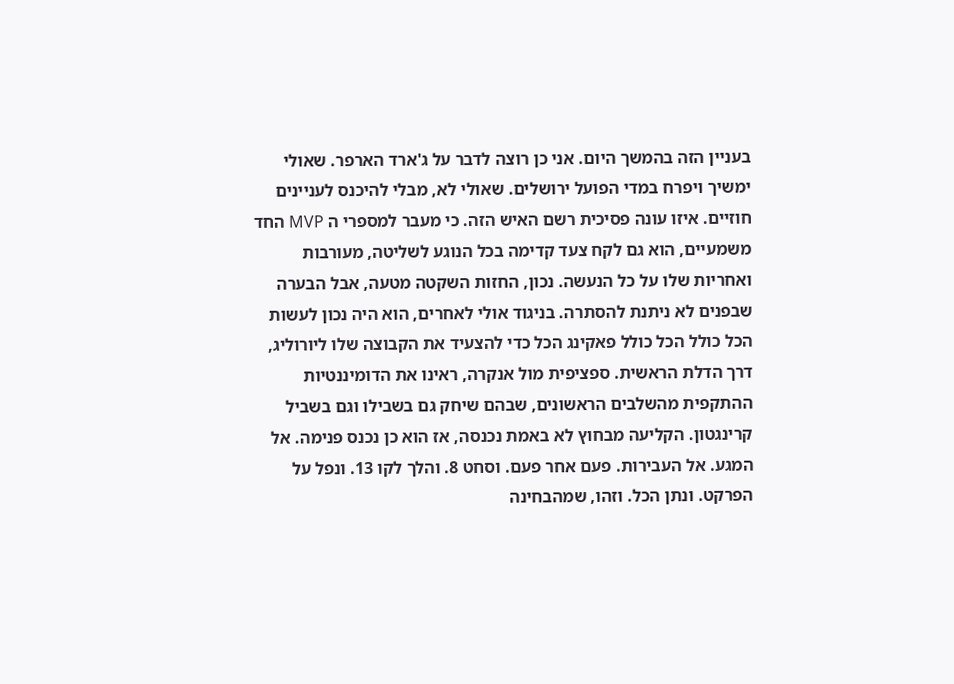בעניין הזה בהמשך היום. אני כן רוצה לדבר על ג'ארד הארפר. שאולי ימשיך ויפרח במדי הפועל ירושלים. שאולי לא, מבלי להיכנס לעניינים חוזיים. איזו עונה פסיכית רשם האיש הזה. כי מעבר למספרי ה MVP החד משמעיים, הוא גם לקח צעד קדימה בכל הנוגע לשליטה, מעורבות ואחריות שלו על כל הנעשה. נכון, החזות השקטה מטעה, אבל הבערה שבפנים לא ניתנת להסתרה. בניגוד אולי לאחרים, הוא היה נכון לעשות הכל כולל הכל כולל פאקינג הכל כדי להצעיד את הקבוצה שלו ליורוליג, דרך הדלת הראשית. ספציפית מול אנקרה, ראינו את הדומיננטיות ההתקפית מהשלבים הראשונים, שבהם שיחק גם בשבילו וגם בשביל קרינגטון. הקליעה מבחוץ לא באמת נכנסה, אז הוא כן נכנס פנימה. אל המגע. אל העבירות. פעם אחר פעם. וסחט 8. והלך לקו 13. ונפל על הפרקט. ונתן הכל. וזהו, שמהבחינה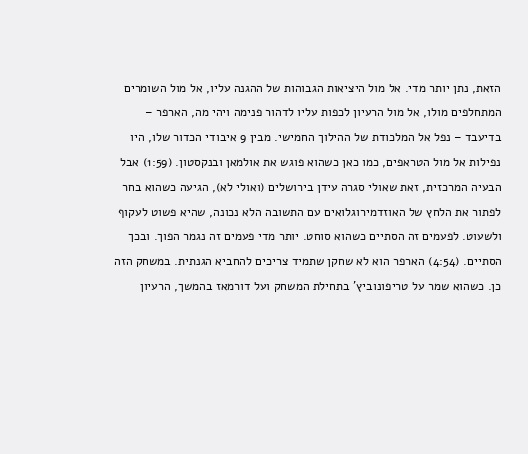הזאת, נתן יותר מדי. אל מול היציאות הגבוהות של ההגנה עליו, אל מול השומרים המתחלפים מולו, אל מול הרעיון לכפות עליו לדהור פנימה ויהי מה, הארפר – בדיעבד – נפל אל המלכודת של ההילוך החמישי. מבין 9 איבודי הכדור שלו, היו נפילות אל מול הטראפים, כמו כאן כשהוא פוגש את אולמאן ובנקסטון. (1:59) אבל הבעיה המרכזית, זאת שאולי סגרה עידן בירושלים (ואולי לא), הגיעה כשהוא בחר לפתור את הלחץ של האוזדמירוגלואים עם התשובה הלא נכונה, שהיא פשוט לעקוף ולשעוט. לפעמים זה הסתיים כשהוא סוחט. יותר מדי פעמים זה נגמר הפוך. ובכך הסתיים. (4:54) הארפר הוא לא שחקן שתמיד צריכים להחביא הגנתית. במשחק הזה כן. כשהוא שמר על טריפונוביץ' בתחילת המשחק ועל דורמאז בהמשך, הרעיון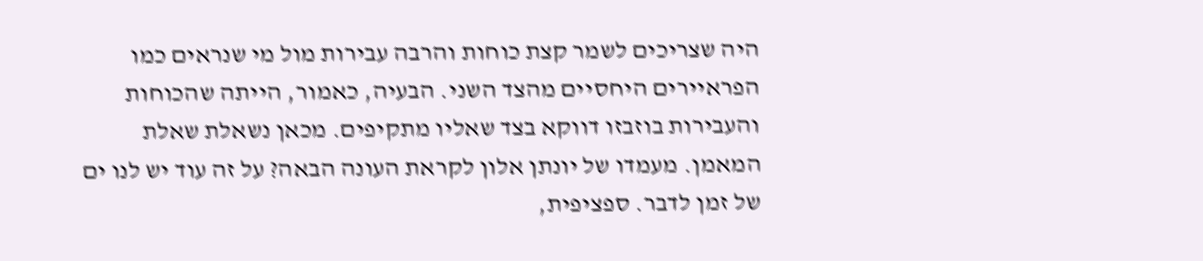היה שצריכים לשמר קצת כוחות והרבה עבירות מול מי שנראים כמו הפראיירים היחסיים מהצד השני. הבעיה, כאמור, הייתה שהכוחות והעבירות בוזבזו דווקא בצד שאליו מתקיפים. מכאן נשאלת שאלת המאמן. מעמדו של יונתן אלון לקראת העונה הבאה? על זה עוד יש לנו ים של זמן לדבר. ספציפית,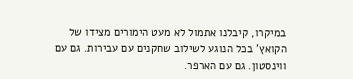במיקרו, קיבלנו אתמול לא מעט הימורים מצידו של הקואץ' בכל הנוגע לשילוב שחקנים עם עבירות. גם עם ווינסטון. גם עם הארפר.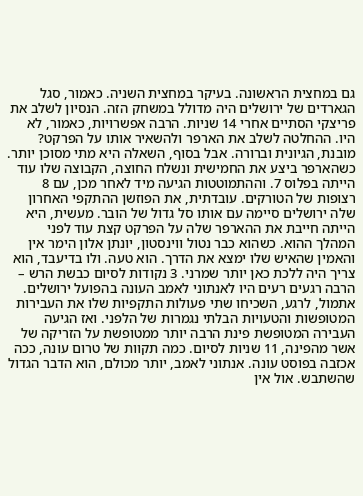גם במחצית הראשונה. בעיקר במחצית השניה. כאמור, סגל הגארדים של ירושלים היה מדולל במשחק הזה. הנסיון לשלב את פריצקי הסתיים אחרי 14 שניות. הרבה אפשרויות, כאמור, לא היו. ההחלטה לשלב את הארפר ולהשאיר אותו על הפרקט? מובנת, הגיונית וברורה. אבל בסוף, השאלה היא מתי מסוכן יותר. כשהארפר ביצע את החמישית ונשלח החוצה, הקבוצה שלו עוד הייתה בפלוס 7. וההתמוטטות הגיעה מיד לאחר מכן, עם 8 רצופות של הטורקים. עובדתית, את הפוזשן ההתקפי האחרון שלה ירושלים סיימה עם אותו סל גדול של הובר. מעשית, היא הייתה חייבת את ההארפר שלה על הפרקט קצת עוד לפני המהלך ההוא. כשהוא כבר נטול ווינסטון, יונתן אלון הימר אין והאמין שהאיש שלו ימצא את הדרך. הוא טעה. ולו בדיעבד, הוא צריך היה ללכת כאן יותר שמרני. 3 נקודות לסיום כבשת הרש – הרבה רגעים רעים היו לאנתוני לאמב העונה בהפועל ירושלים. אתמול, לרגע, השכיחו שתי פעולות התקפיות שלו את העבירות המטופשות והטעויות הבלתי נגמרות של הלפני. ואז הגיעה העבירה המטופשת פינת הרבה יותר ממטופשת על הזריקה של אשר מהפינה, 11 שניות לסיום. כמה תקוות של טרום עונה, ככה אכזבה בפוסט עונה. אנתוני לאמב, יותר מכולם, הוא הדבר הגדול שהשתבש. אול אין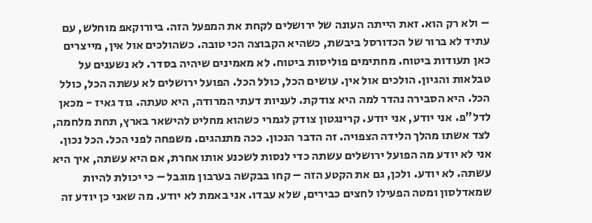– ולא רק הוא. זאת הייתה העונה של ירושלים לקחת את המפעל הזה. ביורוקאפ מוחלש, עם עתיד לא ברור של הכדורסל ביבשת, כשהיא הקבוצה הכי טובה. כשהולכים אול אין, מייצרים כאן תעודות ביטוח. מחתימים פוליסות ביטוח. לא מאמינים שיהיה בסדר. לא נשענים על טבלאות והגיון. הולכים אול אין. עושים הכל, כולל הכל. הפועל ירושלים לא עשתה הכל, כולל הכל. היא הסבירה נהדר למה היא צודקת. לעניות דעתי המרודה, היא טעתה. גוד גאיז - מכאן לדל"פ. אני יודע, אני יודע. קרינגטון צודק לגמרי כשהוא מחליט להישאר בארץ, תחת מלחמה, לצד אשתו מהלך הלידה הצפויה. זה הדבר הנכון. ככה מתנהגים. משפחה לפני הכל. הכל נכון. אני לא יודע מה הפועל ירושלים עשתה כדי לנסות לשכנע אותו אחרת, אם היא עשתה, איך היא עשתה. לא יודע. ולכן, גם את הקטע הזה – קחו בבקשה בערבון מוגבל – כי יכולת להיות שמאדלסון ומטה הפעילו לחצים כבירים, שלא עבדו. אני באמת לא יודע. מה שאני כן יודע זה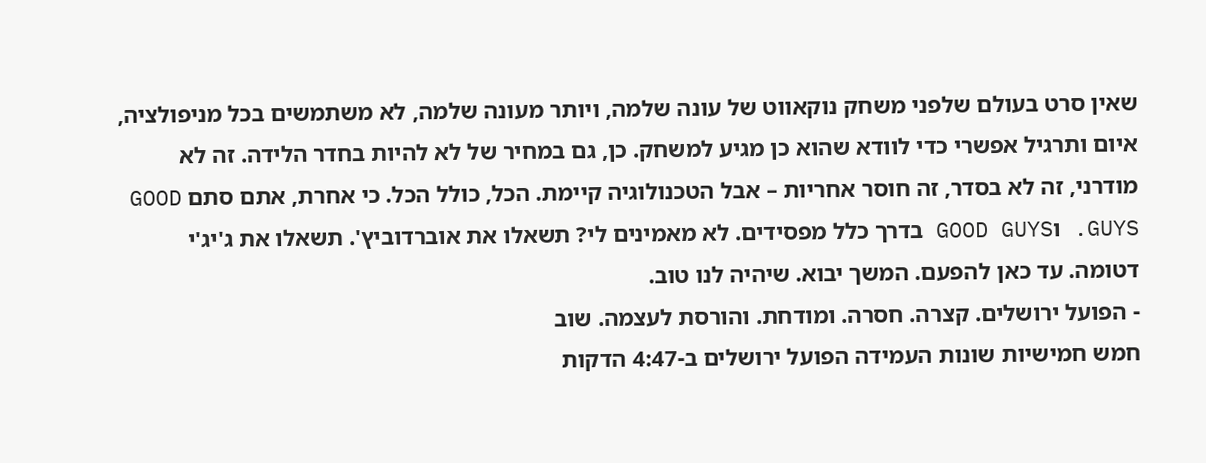שאין סרט בעולם שלפני משחק נוקאווט של עונה שלמה, ויותר מעונה שלמה, לא משתמשים בכל מניפולציה, איום ותרגיל אפשרי כדי לוודא שהוא כן מגיע למשחק. כן, גם במחיר של לא להיות בחדר הלידה. זה לא מודרני, זה לא בסדר, זה חוסר אחריות – אבל הטכנולוגיה קיימת. הכל, כולל הכל. כי אחרת, אתם סתם GOOD GUYS. וGOOD GUYS בדרך כלל מפסידים. לא מאמינים לי? תשאלו את אוברדוביץ'. תשאלו את ג'יג'י דטומה. עד כאן להפעם. המשך יבוא. שיהיה לנו טוב.
- הפועל ירושלים. קצרה. חסרה. ומודחת. והורסת לעצמה. שוב
חמש חמישיות שונות העמידה הפועל ירושלים ב-4:47 הדקות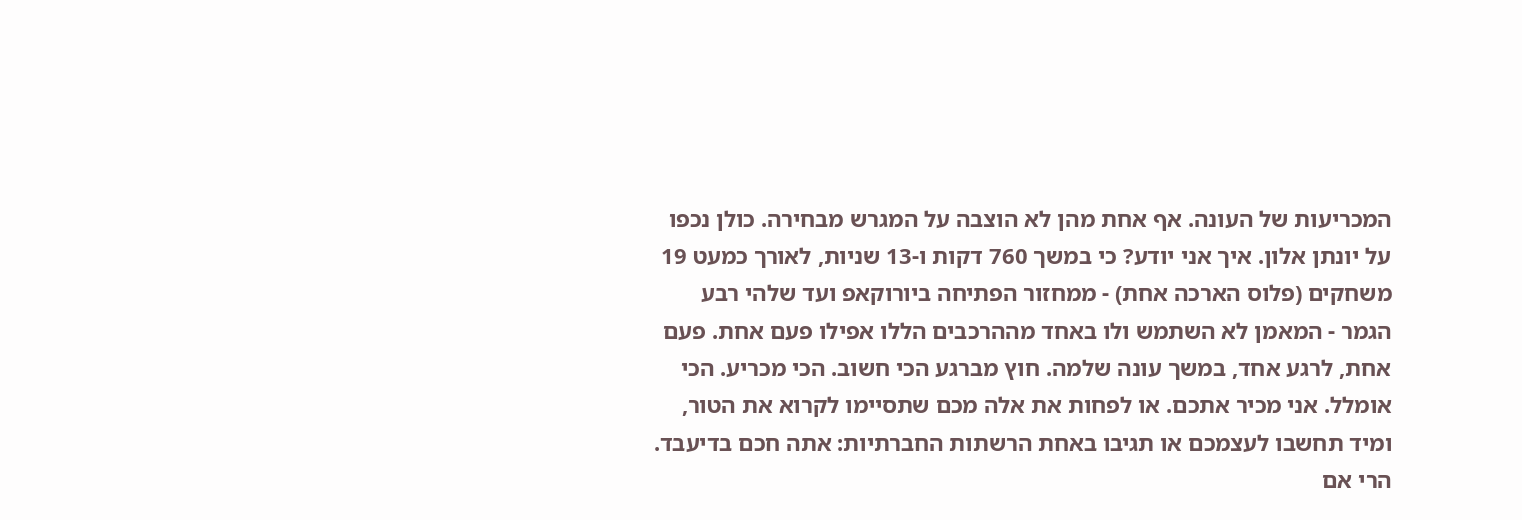המכריעות של העונה. אף אחת מהן לא הוצבה על המגרש מבחירה. כולן נכפו על יונתן אלון. איך אני יודע? כי במשך 760 דקות ו-13 שניות, לאורך כמעט 19 משחקים (פלוס הארכה אחת) - ממחזור הפתיחה ביורוקאפ ועד שלהי רבע הגמר - המאמן לא השתמש ולו באחד מההרכבים הללו אפילו פעם אחת. פעם אחת, לרגע אחד, במשך עונה שלמה. חוץ מברגע הכי חשוב. הכי מכריע. הכי אומלל. אני מכיר אתכם. או לפחות את אלה מכם שתסיימו לקרוא את הטור, ומיד תחשבו לעצמכם או תגיבו באחת הרשתות החברתיות: אתה חכם בדיעבד. הרי אם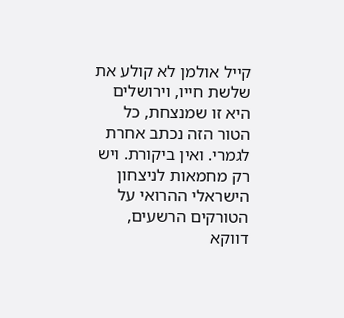קייל אולמן לא קולע את שלשת חייו, וירושלים היא זו שמנצחת, כל הטור הזה נכתב אחרת לגמרי. ואין ביקורת. ויש רק מחמאות לניצחון הישראלי ההרואי על הטורקים הרשעים, דווקא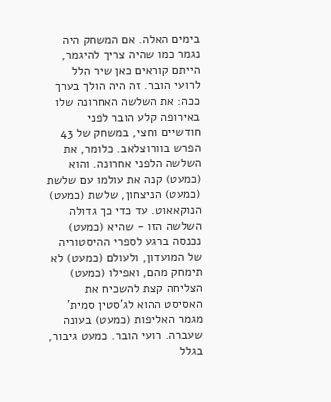בימים האלה. אם המשחק היה נגמר כמו שהיה צריך להיגמר, הייתם קוראים כאן שיר הלל לרועי הובר. זה היה הולך בערך ככה: את השלשה האחרונה שלו באירופה קלע הובר לפני חודשיים וחצי, במשחק של 43 הפרש בוורוצלאב. כלומר, את השלשה הלפני אחרונה. והוא (כמעט) קנה את עולמו עם שלשת (כמעט) הניצחון, שלשת (כמעט) הנוקאאוט. עד כדי כך גדולה השלשה הזו - שהיא (כמעט) נכנסה ברגע לספרי ההיסטוריה של המועדון, ולעולם (כמעט) לא תימחק מהם, ואפילו (כמעט) הצליחה קצת להשכיח את האסיסט ההוא לג'סטין סמית' מגמר האליפות (כמעט) בעונה שעברה. רועי הובר. כמעט גיבור, בגלל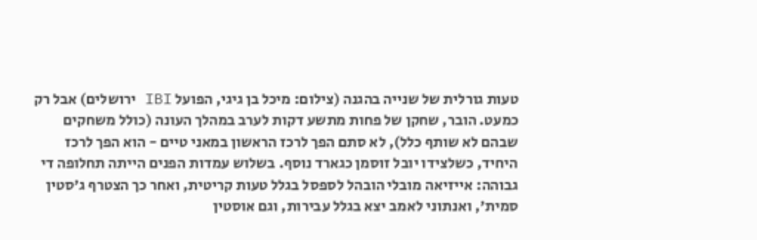טעות גורלית של שנייה בהגנה (צילום: מיכל בן גיגי, הפועל IBI ירושלים) אבל רק כמעט. הובר, שחקן של פחות מתשע דקות לערב במהלך העונה (כולל משחקים שבהם לא שותף כלל), לא סתם הפך לרכז הראשון במאני טיים - הוא הפך לרכז היחיד, כשלצידו יובל זוסמן כגארד נוסף. בשלוש עמדות הפנים הייתה תחלופה די גבוהה: אייזיאה מובלי הובהל לספסל בגלל טעות קריטית, ואחר כך הצטרף ג'סטין סמית', ואנתוני לאמב יצא בגלל עבירות, וגם אוסטין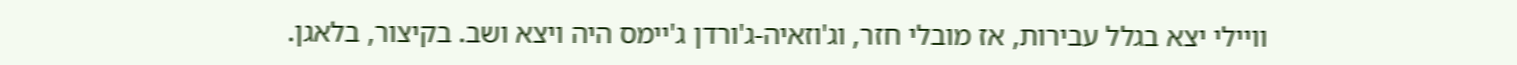וויילי יצא בגלל עבירות, אז מובלי חזר, וג'וזאיה-ג'ורדן ג'יימס היה ויצא ושב. בקיצור, בלאגן.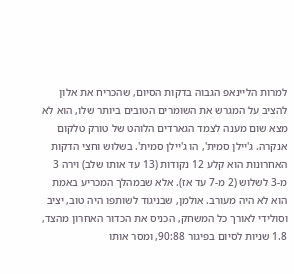למרות הליינאפ הגבוה בדקות הסיום, שהכריח את אלון להציב על המגרש את השומרים הטובים ביותר שלו, הוא לא מצא שום מענה לצמד הגארדים הלוהט של טורק טלקום אנקרה. ג'יילן סמית', הו ג'יילן סמית'. בשלוש וחצי הדקות האחרונות הוא קלע 12 נקודות (13 עד אותו שלב) וירה 3 מ-3 לשלוש (2 מ-7 עד אז). אלא שבמהלך המכריע באמת הוא לא היה מעורב. אולמן, שבניגוד לשותפו היה טוב, יציב וסולידי לאורך כל המשחק, הכניס את הכדור האחרון מהצד, 1.8 שניות לסיום בפיגור 90:88, ומסר אותו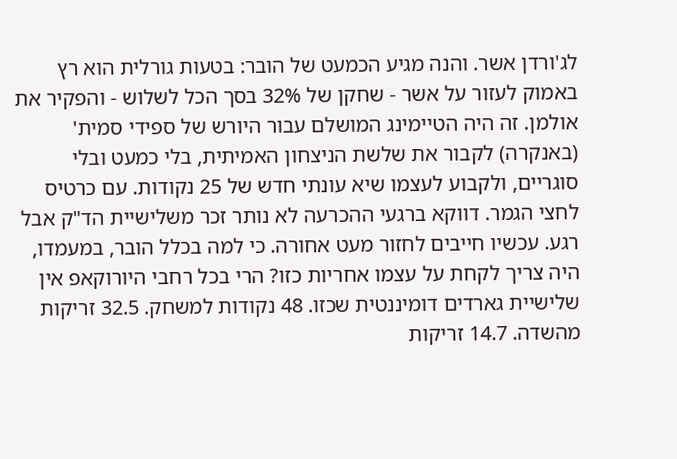לג'ורדן אשר. והנה מגיע הכמעט של הובר: בטעות גורלית הוא רץ באמוק לעזור על אשר - שחקן של 32% בסך הכל לשלוש - והפקיר את אולמן. זה היה הטיימינג המושלם עבור היורש של ספידי סמית' (באנקרה) לקבור את שלשת הניצחון האמיתית, בלי כמעט ובלי סוגריים, ולקבוע לעצמו שיא עונתי חדש של 25 נקודות. עם כרטיס לחצי הגמר. דווקא ברגעי ההכרעה לא נותר זכר משלישיית הד"ק אבל רגע. עכשיו חייבים לחזור מעט אחורה. כי למה בכלל הובר, במעמדו, היה צריך לקחת על עצמו אחריות כזו? הרי בכל רחבי היורוקאפ אין שלישיית גארדים דומיננטית שכזו. 48 נקודות למשחק. 32.5 זריקות מהשדה. 14.7 זריקות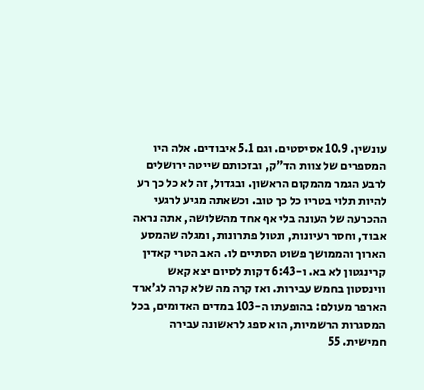עונשין. 10.9 אסיסטים. וגם 5.1 איבודים. אלה היו המספרים של צוות הד"ק, ובזכותם שייטה ירושלים לרבע הגמר מהמקום הראשון. ובגדול, זה לא כל כך רע להיות תלוי בטריו כל כך טוב. וכשאתה מגיע לרגעי ההכרעה של העונה בלי אף אחד מהשלושה, אתה נראה אבוד, וחסר רעיונות, ונטול פתרונות, ומגלה שהמסע הארוך והממושך פשוט הסתיים לו. האב הטרי קאדין קרינגטון לא בא. ו-6:43 דקות לסיום יצא קאש ווינסטון בחמש עבירות. ואז קרה מה שלא קרה לג'ארד הארפר מעולם: בהופעתו ה-103 במדים האדומים, בכל המסגרות הרשמיות, הוא ספג לראשונה עבירה חמישית. 55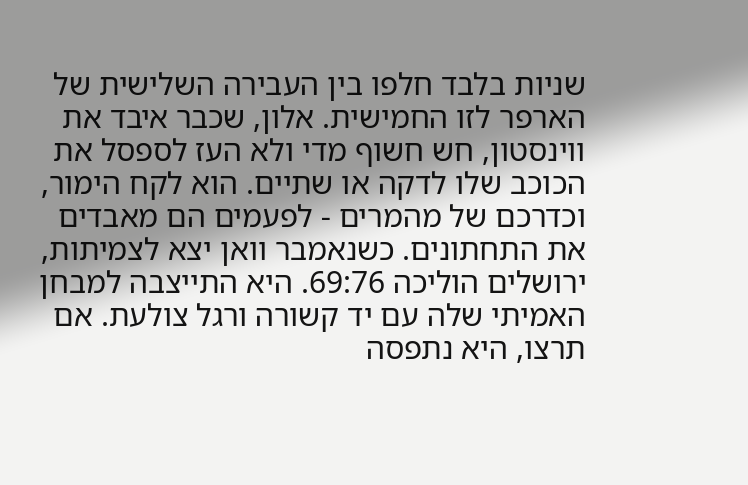שניות בלבד חלפו בין העבירה השלישית של הארפר לזו החמישית. אלון, שכבר איבד את ווינסטון, חש חשוף מדי ולא העז לספסל את הכוכב שלו לדקה או שתיים. הוא לקח הימור, וכדרכם של מהמרים - לפעמים הם מאבדים את התחתונים. כשנאמבר וואן יצא לצמיתות, ירושלים הוליכה 69:76. היא התייצבה למבחן האמיתי שלה עם יד קשורה ורגל צולעת. אם תרצו, היא נתפסה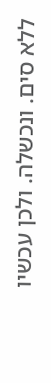ללא סים. ונכשלה. ולכן עכשיו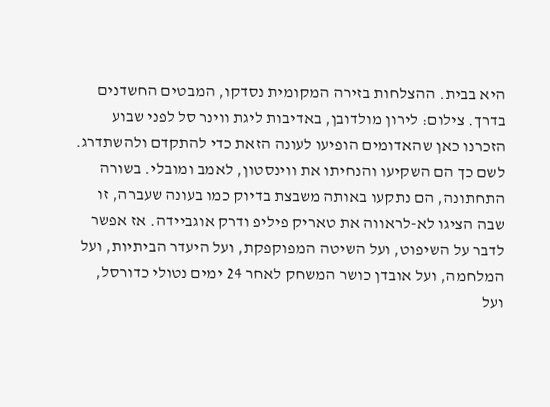היא בבית. ההצלחות בזירה המקומית נסדקו, המבטים החשדנים בדרך. צילום: לירון מולדובן, באדיבות ליגת ווינר סל לפני שבוע הזכרנו כאן שהאדומים הופיעו לעונה הזאת כדי להתקדם ולהשתדרג. לשם כך הם השקיעו והנחיתו את ווינסטון, לאמב ומובלי. בשורה התחתונה, הם נתקעו באותה משבצת בדיוק כמו בעונה שעברה, זו שבה הציגו לא-לראווה את טאריק פיליפ ודרק אוגביידה. אז אפשר לדבר על השיפוט, ועל השיטה המפוקפקת, ועל היעדר הביתיות, ועל המלחמה, ועל אובדן כושר המשחק לאחר 24 ימים נטולי כדורסל, ועל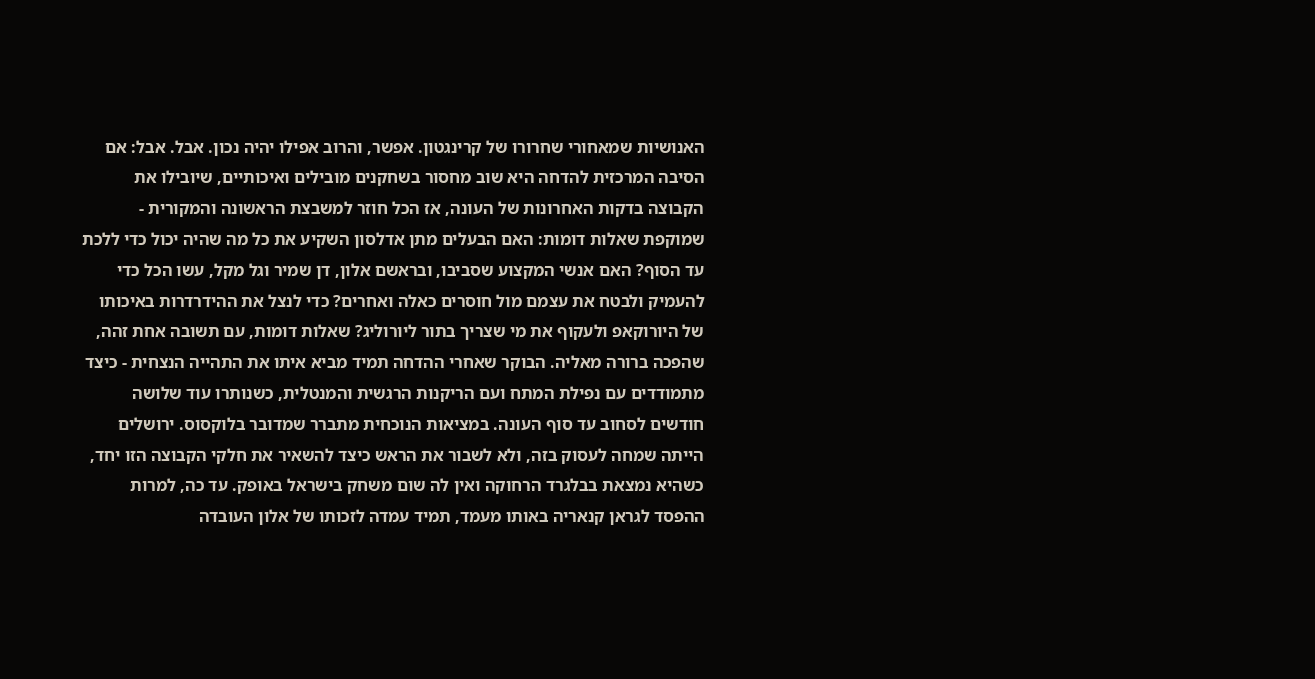האנושיות שמאחורי שחרורו של קרינגטון. אפשר, והרוב אפילו יהיה נכון. אבל. אבל: אם הסיבה המרכזית להדחה היא שוב מחסור בשחקנים מובילים ואיכותיים, שיובילו את הקבוצה בדקות האחרונות של העונה, אז הכל חוזר למשבצת הראשונה והמקורית - שמוקפת שאלות דומות: האם הבעלים מתן אדלסון השקיע את כל מה שהיה יכול כדי ללכת עד הסוף? האם אנשי המקצוע שסביבו, ובראשם אלון, דן שמיר וגל מקל, עשו הכל כדי להעמיק ולבטח את עצמם מול חוסרים כאלה ואחרים? כדי לנצל את ההידרדרות באיכותו של היורוקאפ ולעקוף את מי שצריך בתור ליורוליג? שאלות דומות, עם תשובה אחת זהה, שהפכה ברורה מאליה. הבוקר שאחרי ההדחה תמיד מביא איתו את התהייה הנצחית - כיצד מתמודדים עם נפילת המתח ועם הריקנות הרגשית והמנטלית, כשנותרו עוד שלושה חודשים לסחוב עד סוף העונה. במציאות הנוכחית מתברר שמדובר בלוקסוס. ירושלים הייתה שמחה לעסוק בזה, ולא לשבור את הראש כיצד להשאיר את חלקי הקבוצה הזו יחד, כשהיא נמצאת בבלגרד הרחוקה ואין לה שום משחק בישראל באופק. עד כה, למרות ההפסד לגראן קנאריה באותו מעמד, תמיד עמדה לזכותו של אלון העובדה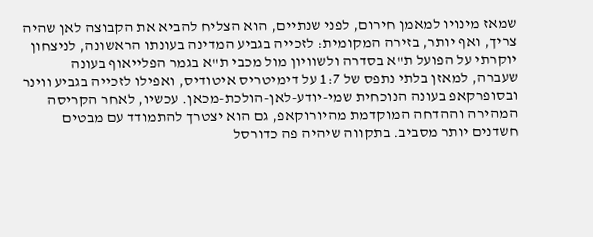שמאז מינויו למאמן חירום, לפני שנתיים, הוא הצליח להביא את הקבוצה לאן שהיה צריך, ואף יותר, בזירה המקומית: לזכייה בגביע המדינה בעונתו הראשונה, לניצחון יוקרתי על הפועל ת"א בסדרה ולשוויון מול מכבי ת"א בגמר הפלייאוף בעונה שעברה, למאזן בלתי נתפס של 1:7 על דימיטריס איטודיס, ואפילו לזכייה בגביע ווינר ובסופרקאפ בעונה הנוכחית שמי-יודע-לאן-הולכת-מכאן. עכשיו, לאחר הקריסה המהירה וההדחה המוקדמת מהיורוקאפ, גם הוא יצטרך להתמודד עם מבטים חשדנים יותר מסביב. בתקווה שיהיה פה כדורסל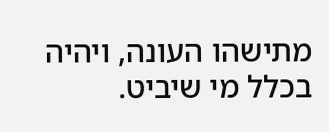מתישהו העונה, ויהיה בכלל מי שיביט.